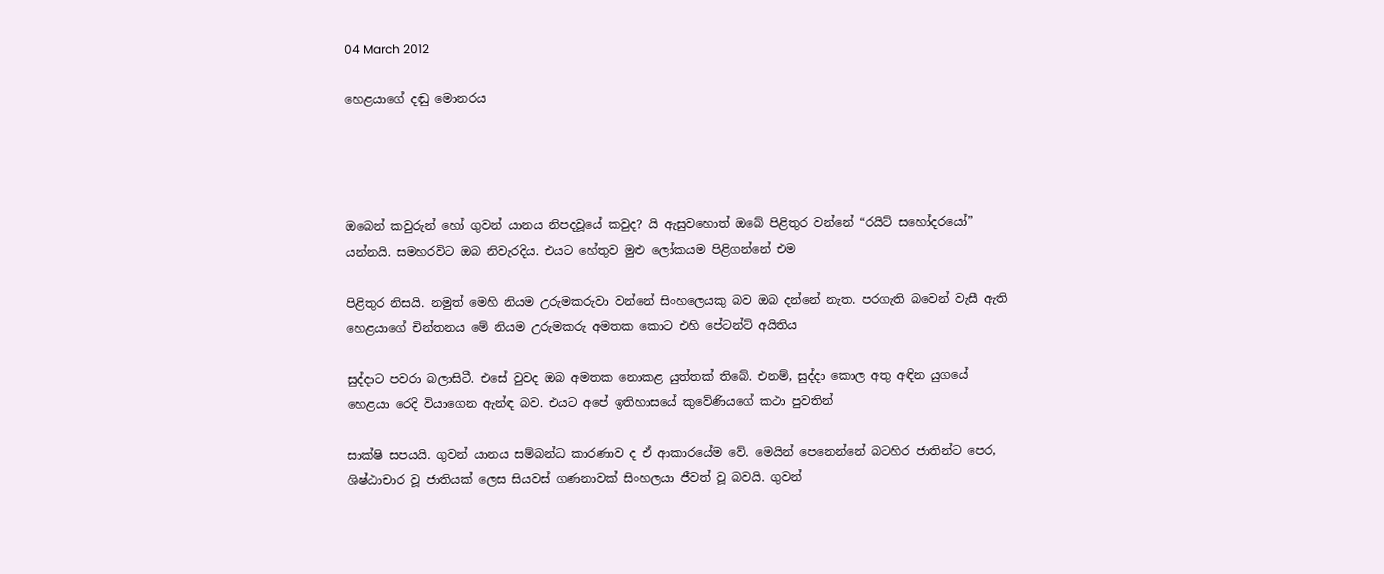04 March 2012

හෙළයාගේ දඬු මොනරය




ඔබෙන් කවුරුන් හෝ ගුවන් යානය නිපදවූයේ කවුද? යි ඇසුවහොත් ඔබේ පිළිතුර වන්නේ “රයිට් සහෝදරයෝ” යන්නයි. සමහරවිට ඔබ නිවැරදිය. එයට හේතුව මුළු ලෝකයම පිළිගන්නේ එම

පිළිතුර නිසයි. නමුත් මෙහි නියම උරුමකරුවා වන්නේ සිංහල‍ෙයකු බව ඔබ දන්නේ නැත. පරගැති බවෙන් වැසී ඇති හෙළයාගේ චින්තනය මේ නියම උරුමකරු අමතක කොට එහි පේටන්ට් අයිතිය

සුද්දාට පවරා බලාසිටී. එසේ වුවද ඔබ අමතක නොකළ යුත්තක් තිබේ. එනම්, සුද්දා කොල අතු අඳින යුගයේ හෙළයා රෙදි වියාගෙන ඇන්ඳ බව. එයට අපේ ඉතිහාසයේ කුවේණියගේ කථා පුවතින්

සාක්ෂි සපයයි. ගුවන් යානය සම්බන්ධ කාරණාව ද ඒ ආකාරයේම වේ. මෙයින් පෙනෙන්නේ බටහිර ජාතින්ට පෙර, ශිෂ්ඨාචාර වූ ජාතියක් ලෙස සියවස් ගණනාවක් සිංහලයා ජීවත් වූ බවයි. ගුවන්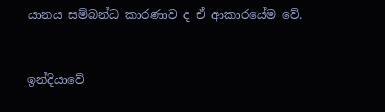යානය සම්බන්ධ කාරණාව ද ඒ ආකාරයේම වේ.


ඉන්දියාවේ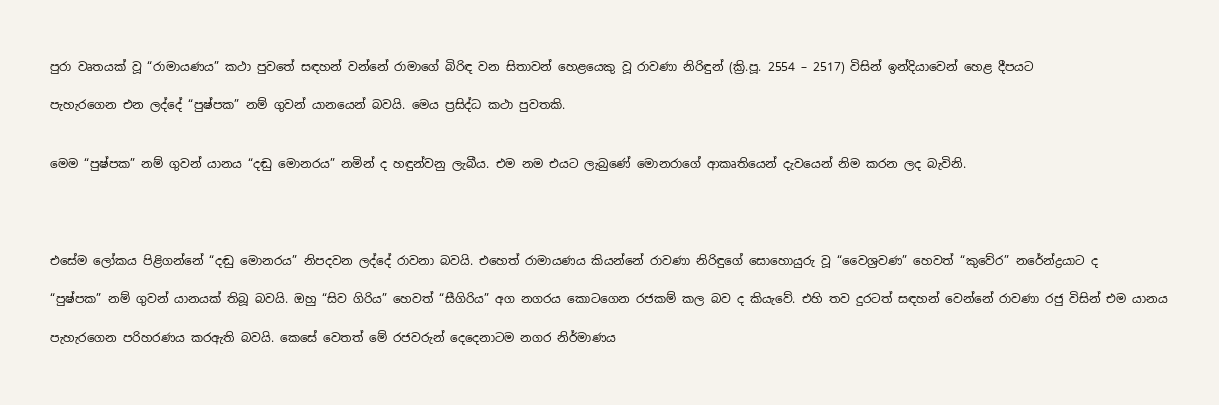පුරා වෘතයක් වූ “රාමායණය” කථා පුවතේ සඳහන් වන්නේ රාමාගේ බිරිඳ වන සිතාවන් හෙළයෙකු වූ රාවණා නිරිඳුන් (ක්‍රි.පූ. 2554 – 2517) විසින් ඉන්දියාවෙන් හෙළ දීපයට

පැහැරගෙන එන ලද්දේ “පුෂ්පක” නම් ගුවන් යානයෙන් බවයි. මෙය ප්‍රසිද්ධ කථා පුවතකි.


මෙම “පුෂ්පක” නම් ගුවන් යානය “දඬු මොනරය” නමින් ද හඳුන්වනු ලැබීය. එම නම එයට ලැබුණේ මොනරාගේ ආකෘතියෙන් දැවයෙන් නිම කරන ලද බැවිනි.




එසේම ලෝකය පිළිගන්නේ “දඬු මොනරය” නිපදවන ලද්දේ රාවනා බවයි. එහෙත් රාමායණය කියන්නේ ‍රාවණා නිරිඳුගේ සොහොයුරු වූ “වෛශ්‍රවණ” හෙවත් “කුවේර” නරේන්ද්‍රයාට ද

“පුෂ්පක” නම් ගුවන් යානයක් තිබූ බවයි. ඔහු “සිව ගිරිය” හෙවත් “සීගිරිය” අග නගරය කොටගෙන රජකම් කල බව ද කියැවේ. එහි තව දුරටත් සඳහන් වෙන්නේ රාවණා රජු විසින් එම යානය

පැහැරගෙන පරිහරණය කරඇති බවයි. කෙසේ වෙතත් මේ රජවරුන් දෙදෙ‍නාටම නගර නිර්මාණය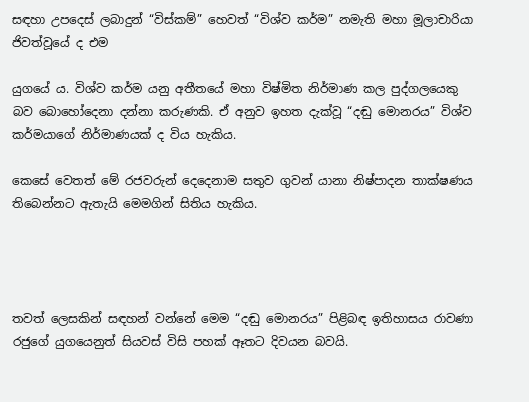සඳහා උපදෙස් ලබාදුන් “විස්කම්” හෙවත් “විශ්ව කර්ම” නමැති මහා මූලාචාරියා ජිවත්වූයේ ද එම

යුගයේ ය. විශ්ව කර්ම යනු අතීතයේ මහා විෂ්මිත නිර්මාණ කල පුද්ගලයෙකු බව බොහෝදෙනා දන්නා කරුණකි. ඒ අනුව ඉහත දැක්වූ “දඬු මොනරය” විශ්ව කර්මයාගේ නිර්මාණයක් ද විය හැකිය.

කෙසේ වෙතත් මේ රජවරුන් දෙදෙනාම සතුව ගුවන් යානා නිෂ්පාදන තාක්ෂණය තිබෙන්නට ඇතැයි මෙමගින් සිතිය හැකිය.




තවත් ලෙසකින් සඳහන් වන්නේ මෙම “දඬු මොනරය” පිළිබඳ ඉතිහාසය රාවණා රජුගේ යුගයෙනුත් සියවස් විසි පහක් ඈතට දිවයන බවයි.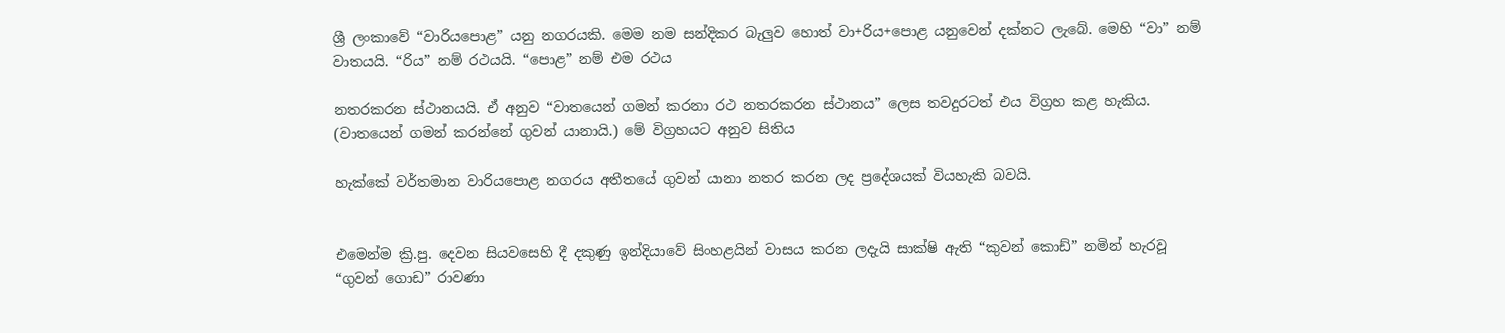ශ්‍රී ලංකාවේ “වාරියපොළ” යනු නගරයකි. මෙම නම සන්දිකර බැලුව හොත් වා+රිය+පොළ යනුවෙන් දක්නට ලැබේ. මෙහි “වා” නම් වාතයයි. “රිය” නම් රථයයි. “පොළ” නම් එම රථය

නතරකරන ස්ථානයයි. ඒ අනුව “වාතයෙන් ගමන් කරනා රථ නතරකරන ස්ථානය” ලෙස තවදුරටත් එය විග්‍රහ කළ හැකිය. (වාතයෙන් ගමන් කරන්නේ ගුවන් යානායි.) මේ විග්‍රහයට අනුව සිතිය

හැක්කේ වර්තමාන වාරියපොළ නගරය අතීතයේ ගුවන් යානා නතර කරන ලද ප්‍රදේශයක් වියහැකි බවයි.


එමෙන්ම ක්‍රි.පු. දෙවන සියවසෙහි දී දකුණු ඉන්දියාවේ සිංහළයින් වාසය කරන ලදැයි සාක්ෂි ඇති “කුවන් කොඩ්” නමින් හැරවූ “ගුවන් ගොඩ” රාවණා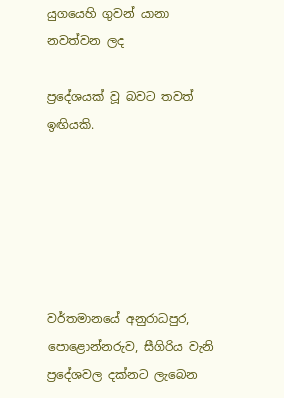යුගයෙහි ගුවන් යානා නවත්වන ලද

ප්‍රදේශයක් වූ බවට තවත් ඉඟියකි.






වර්තමානයේ අනුරාධපුර, පොළොන්නරුව, සීගිරිය වැනි ප්‍රදේශවල දක්නට ලැබෙන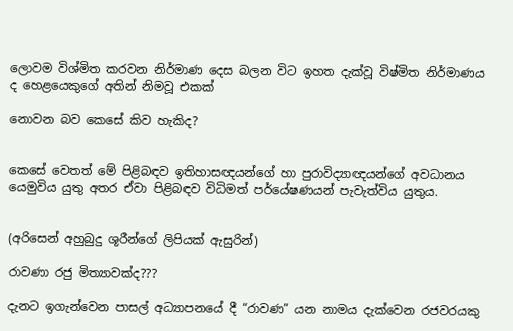ලොවම විශ්මිත කරවන නිර්මාණ දෙස බලන විට ඉහත දැක්වූ විෂ්මිත නිර්මාණය ද හෙළයෙකුගේ අතින් නිමවූ එකක්

නොවන බව කෙසේ කිව හැකිද?


කෙසේ වෙතත් මේ පිළිබඳව ඉතිහාසඥයන්ගේ හා පුරාවිද්‍යාඥයන්ගේ අවධානය යෙමුවිය යුතු අතර ඒවා පිළිබඳව විධිමත් පර්යේෂණයන් පැවැත්විය යුතුය.


(අරිසෙන් අහුබුදු ශූරීන්ගේ ලිපියක් ඇසුරින්)

රාවණා රජු මිත්‍යාවක්ද???

දැනට ඉගැන්වෙන පාසල් අධ්‍යාපනයේ දී “රාවණ” යන නාමය දැක්වෙන රජවරයකු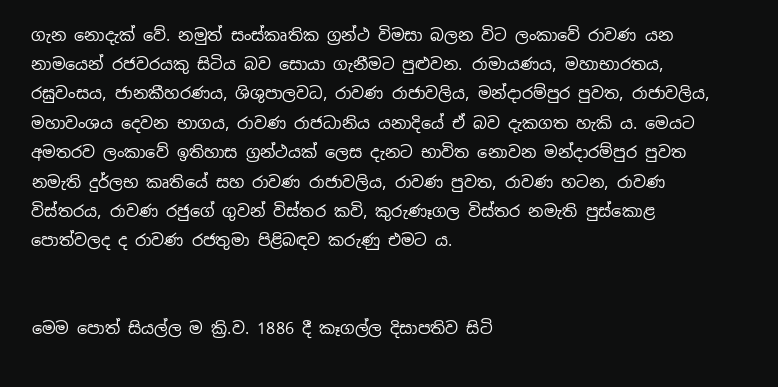ගැන නොදැක් වේ. නමුත් සංස්කෘතික ග්‍රන්ථ විමසා බලන විට ලංකාවේ රාවණ යන නාමයෙන් රජවරයකු සිටිය බව සොයා ගැනීමට පුළුවන. රාමායණය, මහාභාරතය, රඝුවංසය, ජානකීහරණය, ශිශුපාලවධ, රාවණ රාජාවලිය, මන්දාරම්පුර පුවත, රාජාවලිය, මහාවංශය දෙවන භාගය, රාවණ රාජධානිය යනාදියේ ඒ බව දැකගත හැකි ය. මෙයට අමතරව ලංකාවේ ඉතිහාස ග්‍රන්ථයක් ලෙස දැනට භාවිත නොවන මන්දාරම්පුර පුවත නමැති දුර්ලභ කෘතියේ සහ රාවණ රාජාවලිය, රාවණ පුවත, රාවණ හටන, රාවණ විස්තරය, රාවණ රජුගේ ගුවන් විස්තර කවි, කුරුණෑගල විස්තර නමැති පුස්කොළ පොත්වලද ද රාවණ රජතුමා පිළිබඳව කරුණු එමට ය.


මෙම පොත් සියල්ල ම ක්‍රි.ව. 1886 දී කෑගල්ල දිසාපතිව සිටි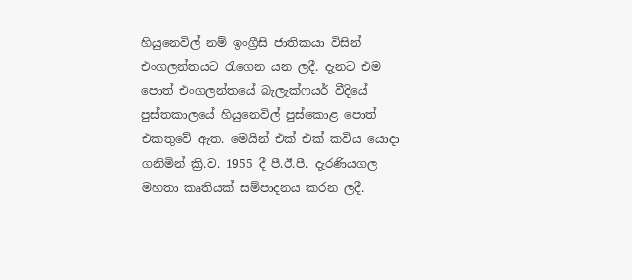හියුනෙවිල් නම් ඉංග්‍රීසි ජාතිකයා විසින් එංගලන්තයට රැගෙන යන ලදී. දැනට එම පොත් එංගලන්තයේ බැලැක්ෆයර් වීදියේ පුස්තකාලයේ හියුනෙවිල් පුස්කොළ පොත් එකතුවේ ඇත. මෙයින් එක් එක් කවිය යොදා ගනිමින් ක්‍රි.ව. 1955 දී පී.ඊ.පී. දැරණියගල මහතා කෘතියක් සම්පාදනය කරන ලදී.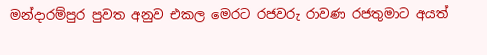මන්දාරම්පුර පුවත අනුව එකල මෙරට රජවරු රාවණ රජතුමාට අයත්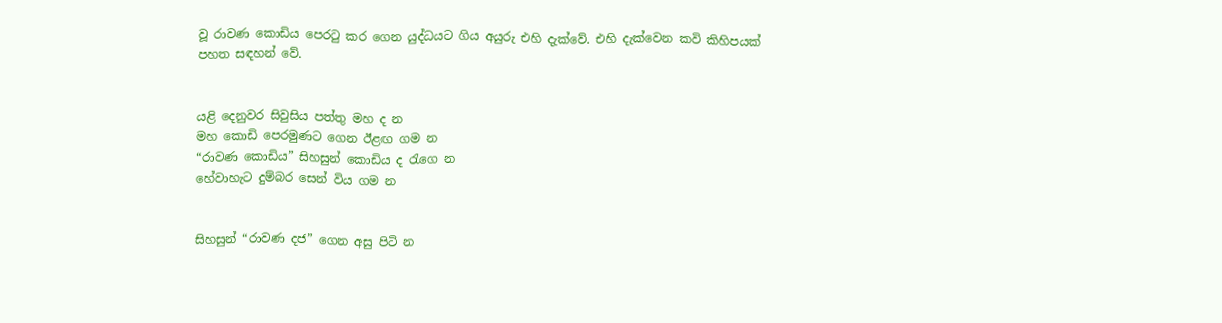වූ රාවණ කොඩිය පෙරටු කර ගෙන යුද්ධයට ගිය අයුරු එහි දැක්වේ. එහි දැක්වෙන කවි කිහිපයක් පහත සඳහන් වේ.


යළි දෙනුවර සිවුසිය පත්තු මහ ද න
මහ කොඩි පෙරමුණට ගෙන ඊළඟ ගම න
“රාවණ කොඩිය” සිහසුන් කොඩිය ද රැගෙ න
හේවාහැට දුම්බර සෙන් විය ගම න


සිහසුන් “රාවණ දජ” ගෙන අසු පිටි න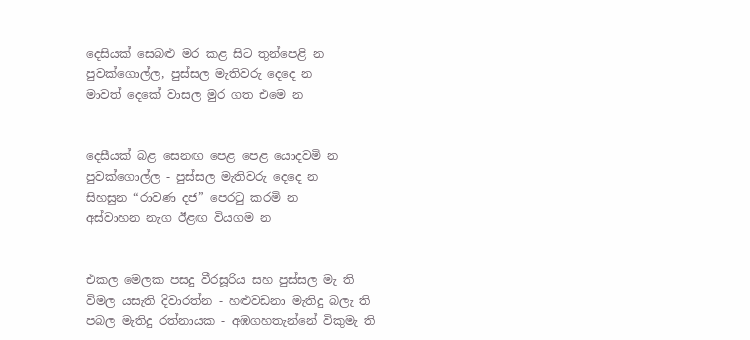දෙසියක් සෙබළු මර කළ සිට තුන්පෙළි න
පුවක්ගොල්ල, පුස්සල මැතිවරු දෙදෙ න
මාවත් දෙකේ වාසල මුර ගත එමෙ න


දෙසීයක් බළ සෙනඟ පෙළ පෙළ යොදවමි න
පුවක්ගොල්ල - පුස්සල මැතිවරු දෙදෙ න
සිහසුන “රාවණ දජ” පෙරටු කරමි න
අස්වාහන නැග ඊළඟ වියගම න


එකල මෙලක පසදු වීරසූරිය සහ පුස්සල මැ ති
විමල යසැති දිවාරත්න - හළුවඩනා මැතිදු බලැ ති
පබල මැතිදු රත්නායක - අඹගහතැන්නේ විකුමැ ති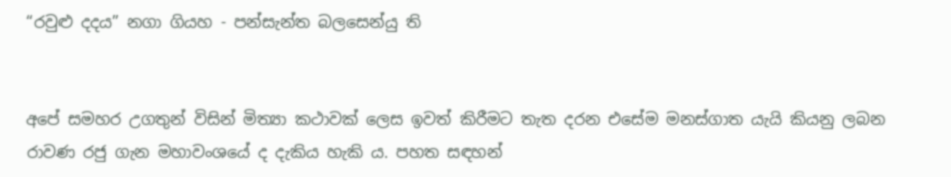“රවුළු දදය” නගා ගියහ - පන්සැන්ත බලසෙන්යු ති


අපේ සමහර උගතුන් විසින් මිත්‍යා කථාවක් ලෙස ඉවත් කිරීමට තැත දරන එසේම මනස්ගාත යැයි කියනු ලබන රාවණ රජු ගැන මහාවංශයේ ද දැකිය හැකි ය. පහත සඳහන්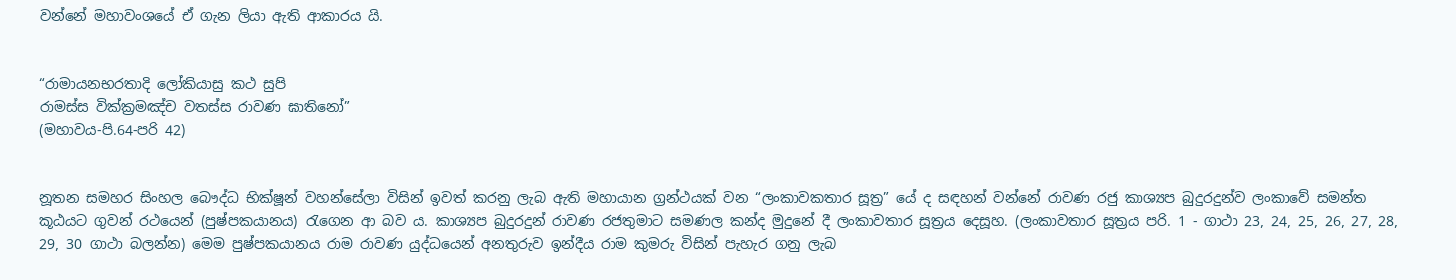වන්නේ මහාවංශයේ ඒ ගැන ලියා ඇති ආකාරය යි.


“රාමායනභරතාදි ලෝකියාසු කථ සුපි
රාමස්ස වික්ක්‍රමඤ්ච වතස්ස රාවණ ඝාතිනෝ”
(මහාවය-පි.64-පරි 42)


නූතන සමහර සිංහල බෞද්ධ භික්ෂූන් වහන්සේලා විසින් ඉවත් කරනු ලැබ ඇති මහායාන ග්‍රන්ථයක් වන “ලංකාවකතාර සූත්‍ර” යේ ද සඳහන් වන්නේ රාවණ රජු කාශ්‍යප බුදුරදුන්ව ලංකාවේ සමන්ත කූඨයට ගුවන් රථයෙන් (පුෂ්පකයානය) රැගෙන ආ බව ය. කාශ්‍යප බුදුරදුන් රාවණ රජතුමාට සමණල කන්ද මුදුනේ දී ලංකාවතාර සූත්‍රය දෙසූහ. (ලංකාවතාර සූත්‍රය පරි. 1 - ගාථා 23, 24, 25, 26, 27, 28, 29, 30 ගාථා බලන්න) මෙම පුෂ්පකයානය රාම රාවණ යුද්ධයෙන් අනතුරුව ඉන්දීය රාම කුමරු විසින් පැහැර ගනු ලැබ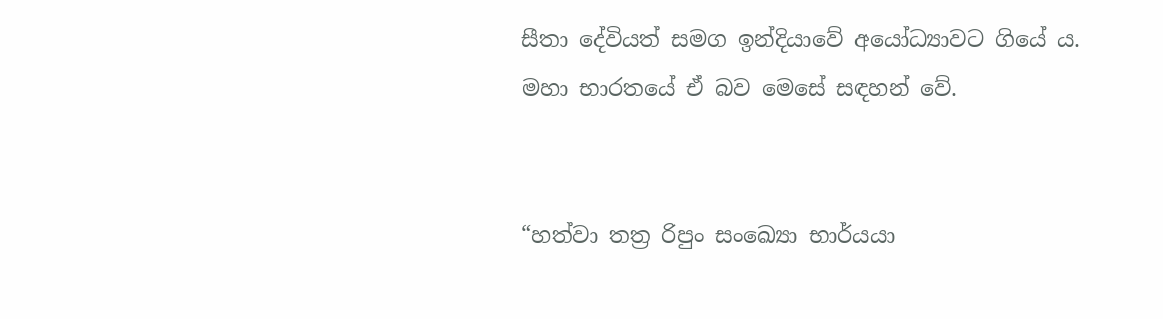සීතා දේවියත් සමග ඉන්දියාවේ අයෝධ්‍යාවට ගියේ ය. මහා භාරතයේ ඒ බව මෙසේ සඳහන් වේ.


“හත්වා තත්‍ර රිපුං සංඛ්‍යො භාර්යයා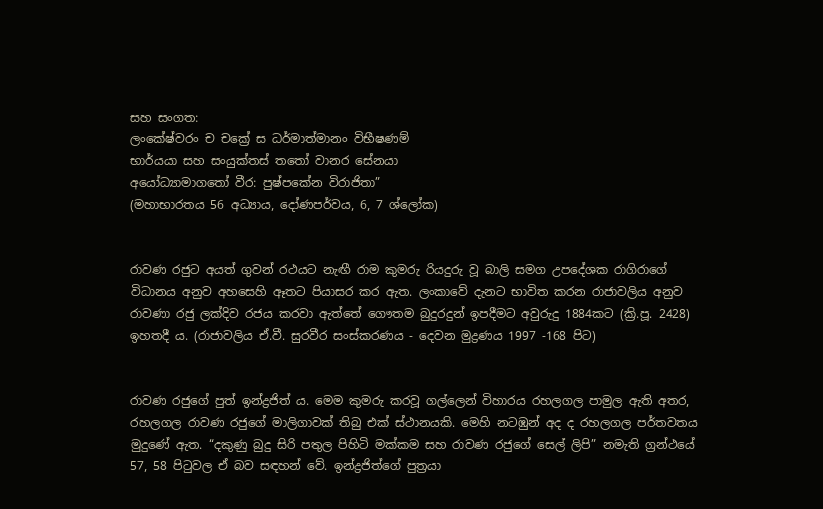සහ සංගත:
ලංකේෂ්වරං ච චක්‍රේ ස ධර්මාත්මානං විභීෂණම්
භාර්යයා සහ සංයුක්තස් තතෝ වානර සේනයා
අයෝධ්‍යාමාගතෝ වීර: පුෂ්පකේන විරාජිතා”
(මහාභාරතය 56 අධ්‍යාය, දෝණපර්වය, 6, 7 ශ්ලෝක)


රාවණ රජුට අයත් ගුවන් රථයට නැඟී රාම කුමරු රියදුරු වූ බාලි සමග උපදේශක රාගිරාගේ විධානය අනුව අහසෙහි ඈතට පියාසර කර ඇත. ලංකාවේ දැනට භාවිත කරන රාජාවලිය අනුව රාවණා රජු ලක්දිව රජය කරවා ඇත්තේ ගෞතම බුදුරදුන් ඉපදීමට අවුරුදු 1884කට (ක්‍රි.පූ. 2428) ඉහතදී ය. (රාජාවලිය ඒ.වී. සුරවීර සංස්කරණය - දෙවන මුද්‍රණය 1997 -168 පිට)


රාවණ රජුගේ පුත් ඉන්ද්‍රජිත් ය. මෙම කුමරු කරවූ ගල්ලෙන් විහාරය රහලගල පාමුල ඇති අතර, රහලගල රාවණ රජුගේ මාලිගාවක් තිබු එක් ස්ථානයකි. මෙහි නටඹුන් අද ද රහලගල පර්තවතය මුදුණේ ඇත. “දකුණු බුදු සිරි පතුල පිහිටි මක්කම සහ රාවණ රජුගේ සෙල් ලිපි” නමැති ග්‍රන්ථයේ 57, 58 පිටුවල ඒ බව සඳහන් වේ. ඉන්ද්‍රජිත්ගේ පුත්‍රයා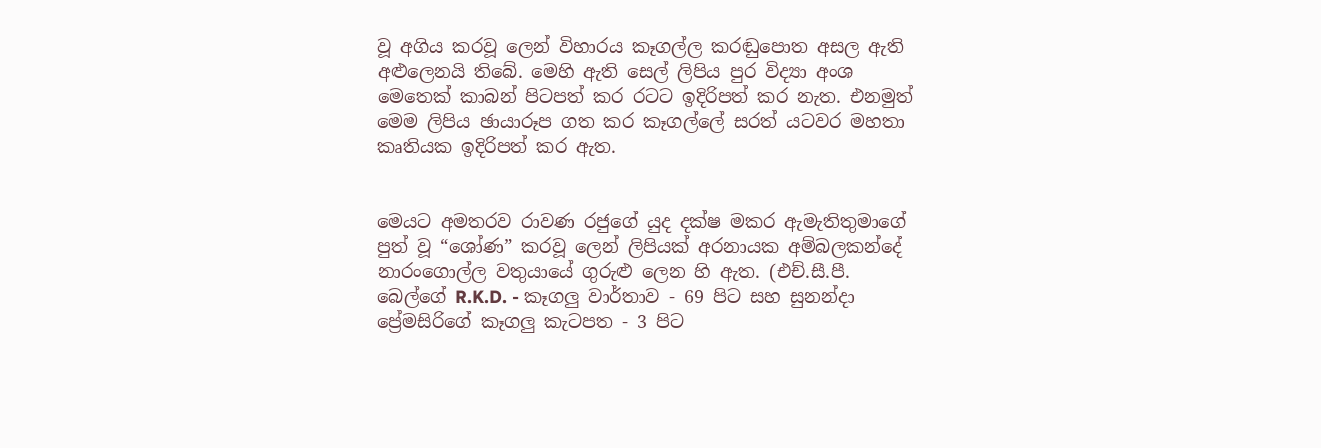වූ අගිය කරවූ ලෙන් විහාරය කෑගල්ල කරඬුපොත අසල ඇති අළුලෙනයි තිබේ. මෙහි ඇති සෙල් ලිපිය පුර විද්‍යා අංශ මෙතෙක් කාබන් පිටපත් කර රටට ඉදිරිපත් කර නැත. එනමුත් මෙම ලිපිය ඡායාරූප ගත කර කෑගල්ලේ සරත් යටවර මහතා කෘතියක ඉදිරිපත් කර ඇත.


මෙයට අමතරව රාවණ රජුගේ යුද දක්ෂ මකර ඇමැතිතුමාගේ පුත් වූ “ශෝණ” කරවූ ලෙන් ලිපියක් අරනායක අම්බලකන්දේ නාරංගොල්ල වතුයායේ ගුරුළු ලෙන හි ඇත. (එච්.සී.පී. බෙල්ගේ R.K.D. - කෑගලු වාර්තාව - 69 පිට සහ සුනන්දා ප්‍රේමසිරිගේ කෑගලු කැටපත - 3 පිට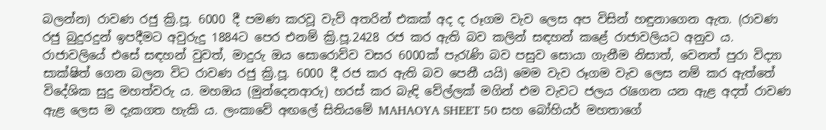බලන්න) රාවණ රජු ක්‍රි.පූ. 6000 දී පමණ කරවූ වැව් අතරින් එකක් අද ද රූගම වැව ලෙස අප විසින් හඳුනාගෙන ඇත. (රාවණ රජු බුදුරදුන් ඉපදීමට අවුරුදු 1884ට පෙර එනම් ක්‍රි.පූ.2428 රජ කර ඇති බව කලින් සඳහන් කළේ රාජාවලියට අනුව ය. රාජාවලියේ එසේ සඳහන් වුවත්, මාදුරු ඔය සොරොව්ව වසර 6000ක් පැරැණි බව පසුව සොයා ගැනීම නිසාත්, වෙනත් පුරා විද්‍යා සාක්ෂිත් ගෙන බලන විට රාවණ රජු ක්‍රි.පූ. 6000 දී රජ කර ඇති බව පෙනී යයි) මෙම වැව රූගම වැව ලෙස නම් කර ඇත්තේ විදේශික සුදු මහත්වරු ය. මහඔය (මුන්දෙනආරු) හරස් කර බැඳි වේල්ලක් මගින් එම වැවට ජලය රැගෙන යන ඇළ අදත් රාවණ ඇළ ලෙස ම දැකගත හැකි ය. ලංකාවේ අඟලේ සිතියමේ MAHAOYA SHEET 50 සහ බෝහියර් මහතාගේ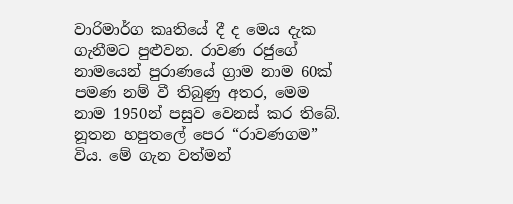වාරිමාර්ග කෘතියේ දී ද මෙය දැක ගැනීමට පුළුවන. රාවණ රජුගේ නාමයෙන් පුරාණයේ ග්‍රාම නාම 60ක් පමණ නම් වී තිබුණු අතර, මෙම නාම 1950න් පසුව වෙනස් කර තිබේ. නූතන හපුතලේ පෙර “රාවණගම” විය. මේ ගැන වත්මන්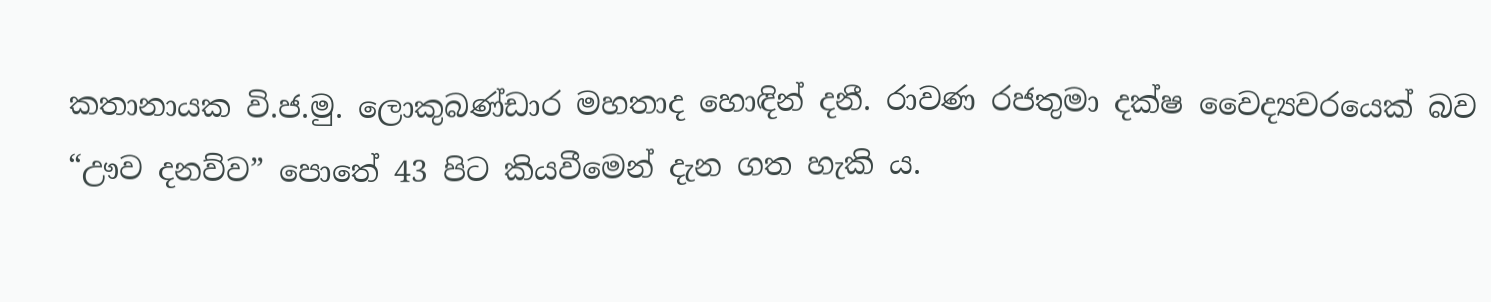කතානායක වි.ජ.මු. ලොකුබණ්ඩාර මහතාද හොඳින් දනී. රාවණ රජතුමා දක්ෂ වෛද්‍යවරයෙක් බව “ඌව දනව්ව” පොතේ 43 පිට කියවීමෙන් දැන ගත හැකි ය.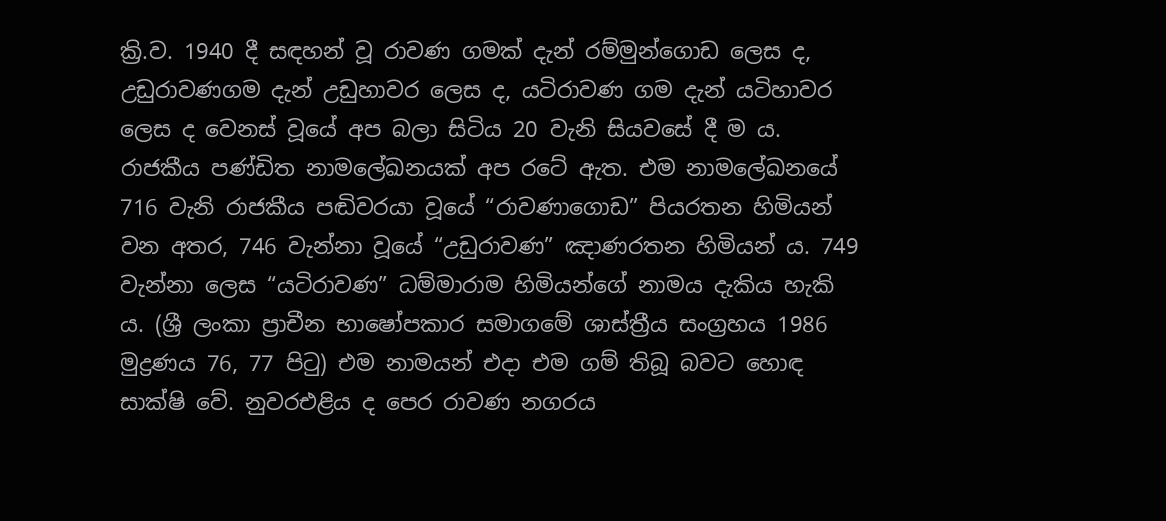ක්‍රි.ව. 1940 දී සඳහන් වූ රාවණ ගමක් දැන් රම්මුන්ගොඩ ලෙස ද, උඩුරාවණගම දැන් උඩුහාවර ලෙස ද, යටිරාවණ ගම දැන් යටිහාවර ලෙස ද වෙනස් වූයේ අප බලා සිටිය 20 වැනි සියවසේ දී ම ය. රාජකීය පණ්ඩිත නාමලේඛනයක් අප රටේ ඇත. එම නාමලේඛනයේ 716 වැනි රාජකීය පඬිවරයා වූයේ “රාවණාගොඩ” පියරතන හිමියන් වන අතර, 746 වැන්නා වූයේ “උඩුරාවණ” ඤාණරතන හිමියන් ය. 749 වැන්නා ලෙස “යටිරාවණ” ධම්මාරාම හිමියන්ගේ නාමය දැකිය හැකි ය. (ශ්‍රී ලංකා ප්‍රාචීන භාෂෝපකාර සමාගමේ ශාස්ත්‍රීය සංග්‍රහය 1986 මුද්‍රණය 76, 77 පිටු) එම නාමයන් එදා එම ගම් තිබූ බවට හොඳ සාක්ෂි වේ. නුවරඑළිය ද පෙර රාවණ නගරය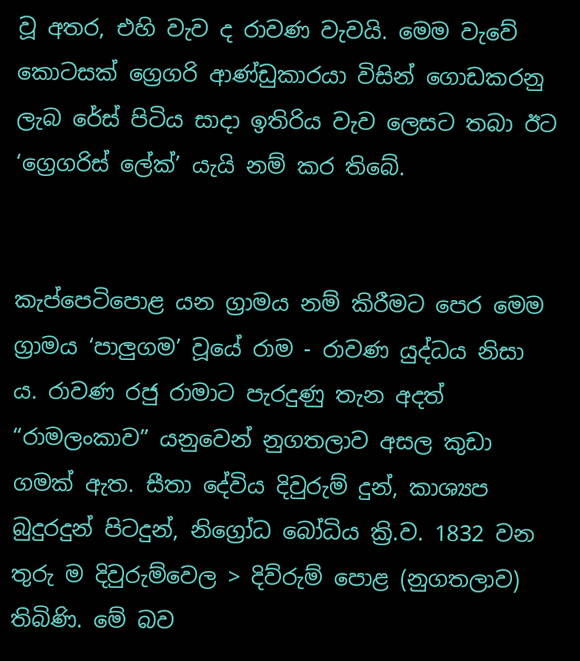වූ අතර, එහි වැව ද රාවණ වැවයි. මෙම වැවේ කොටසක් ග්‍රෙගරි ආණ්ඩුකාරයා විසින් ගොඩකරනු ලැබ රේස් පිටිය සාදා ඉතිරිය වැව ලෙසට තබා ඊට ‘ග්‍රෙගරිස් ලේක්’ යැයි නම් කර තිබේ.


කැප්පෙටිපොළ යන ග්‍රාමය නම් කිරීමට පෙර මෙම ග්‍රාමය ‘පාලුගම’ වූයේ රාම - රාවණ යුද්ධය නිසා ය. රාවණ රජු රාමාට පැරදුණු තැන අදත් “රාමලංකාව” යනුවෙන් නුගතලාව අසල කුඩා ගමක් ඇත. සීතා දේවිය දිවුරුම් දුන්, කාශ්‍යප බුදුරදුන් පිටදුන්, නිග්‍රෝධ බෝධිය ක්‍රි.ව. 1832 වන තුරු ම දිවුරුම්වෙල > දිව්රුම් පොළ (නුගතලාව) තිබිණි. මේ බව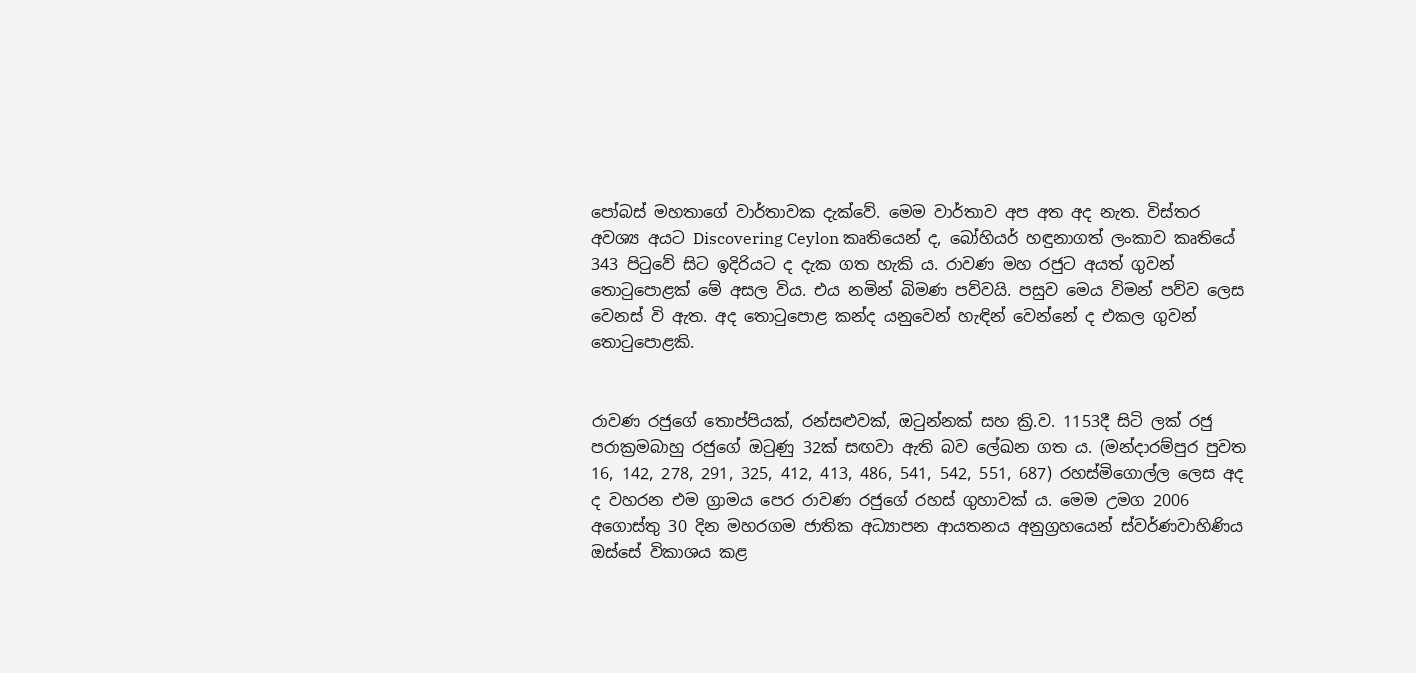පෝබස් මහතාගේ වාර්තාවක දැක්වේ. මෙම වාර්තාව අප අත අද නැත. විස්තර අවශ්‍ය අයට Discovering Ceylon කෘතියෙන් ද, බෝහියර් හඳුනාගත් ලංකාව කෘතියේ 343 පිටුවේ සිට ඉදිරියට ද දැක ගත හැකි ය. රාවණ මහ රජුට අයත් ගුවන් තොටුපොළක් මේ අසල විය. එය නමින් බිමණ පව්වයි. පසුව මෙය විමන් පව්ව ලෙස වෙනස් වි ඇත. අද තොටුපොළ කන්ද යනුවෙන් හැඳින් වෙන්නේ ද එකල ගුවන් තොටුපොළකි.


රාවණ රජුගේ තොප්පියක්, රන්සළුවක්, ඔටුන්නක් සහ ක්‍රි.ව. 1153දී සිටි ලක් රජු පරාක්‍රමබාහු රජුගේ ඔටුණු 32ක් සඟවා ඇති බව ලේඛන ගත ය. (මන්දාරම්පුර පුවත 16, 142, 278, 291, 325, 412, 413, 486, 541, 542, 551, 687) රහස්මිගොල්ල ලෙස අද ද වහරන එම ග්‍රාමය පෙර රාවණ රජුගේ රහස් ගුහාවක් ය. මෙම උමග 2006 අගොස්තු 30 දින මහරගම ජාතික අධ්‍යාපන ආයතනය අනුග්‍රහයෙන් ස්වර්ණවාහිණිය ඔස්සේ විකාශය කළ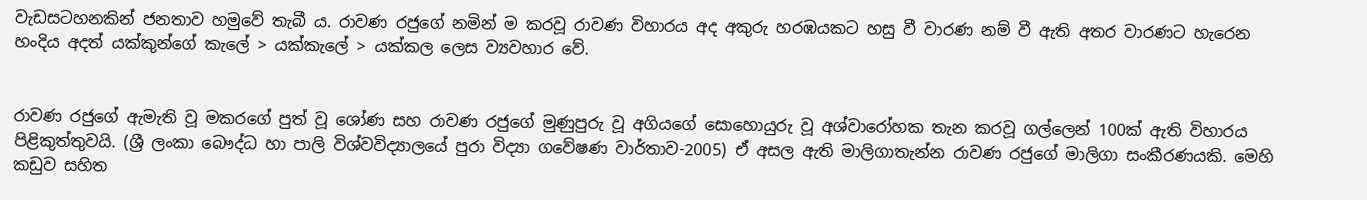වැඩසටහනකින් ජනතාව හමුවේ තැබී ය. රාවණ රජුගේ නමින් ම කරවූ රාවණ විහාරය අද අකුරු හරඹයකට හසු වී වාරණ නම් වී ඇති අතර වාරණට හැරෙන හංදිය අදත් යක්කුන්ගේ කැලේ > යක්කැලේ > යක්කල ලෙස ව්‍යවහාර වේ.


රාවණ රජුගේ ඇමැති වූ මකරගේ පුත් වූ ශෝණ සහ රාවණ රජුගේ මුණුපුරු වූ අගියගේ සොහොයුරු වූ අශ්වාරෝහක තැන කරවූ ගල්ලෙන් 100ක් ඇති විහාරය පිළිකුත්තුවයි. (ශ්‍රී ලංකා බෞද්ධ හා පාලි විශ්වවිද්‍යාලයේ පුරා විද්‍යා ගවේෂණ වාර්තාව-2005) ඒ අසල ඇති මාලිගාතැන්න රාවණ රජුගේ මාලිගා සංකීරණයකි. මෙහි කඩුව සහිත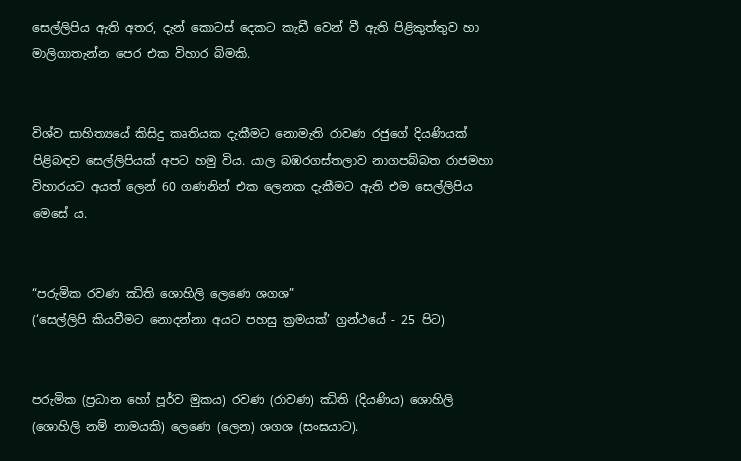සෙල්ලිපිය ඇති අතර, දැන් කොටස් දෙකට කැඩී වෙන් වී ඇති පිළිකුත්තුව හා මාලිගාතැන්න පෙර එක විහාර බිමකි.


විශ්ව සාහිත්‍යයේ කිසිදු කෘතියක දැකීමට නොමැති රාවණ රජුගේ දියණියක් පිළිබඳව සෙල්ලිපියක් අපට හමු විය. යාල බඹරගස්තලාව නාගපබ්බත රාජමහා විහාරයට අයත් ලෙන් 60 ගණනින් එක ලෙනක දැකීමට ඇති එම සෙල්ලිපිය මෙසේ ය.


“පරුමික රවණ ඣිති ශොහිලි ලෙණෙ ශගශ”
(‘සෙල්ලිපි කියවීමට නොදන්නා අයට පහසු ක්‍රමයක්’ ග්‍රන්ථයේ - 25 පිට)


පරුමික (ප්‍රධාන හෝ පූර්ව මුකය) රවණ (රාවණ) ඣිති (දියණිය) ශොහිලි (ශොහිලි නම් නාමයකි) ලෙණෙ (ලෙන) ශගශ (සංඝයාට).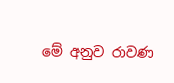මේ අනුව රාවණ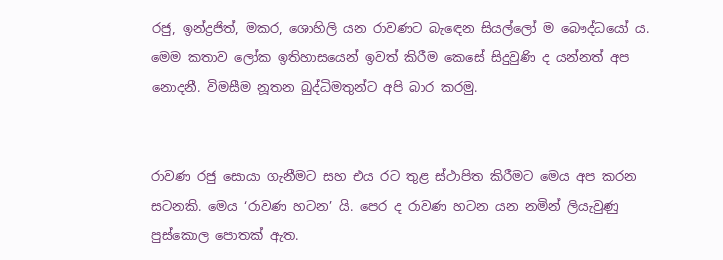රජු, ඉන්ද්‍රජිත්, මකර, ශොහිලි යන රාවණට බැ‍ඳෙන සියල්ලෝ ම බෞද්ධයෝ ය. මෙම කතාව ලෝක ඉතිහාසයෙන් ඉවත් කිරීම කෙසේ සිදුවුණි ද යන්නත් අප නොදනී. විමසීම නූතන බුද්ධිමතුන්ට අපි බාර කරමු.


රාවණ රජු සොයා ගැනීමට සහ එය රට තුළ ස්ථාපිත කිරීමට මෙය අප කරන සටනකි. මෙය ‘රාවණ හටන’ යි. පෙර ද රාවණ හටන යන නමින් ලියැවුණු පුස්කොල පොතක් ඇත.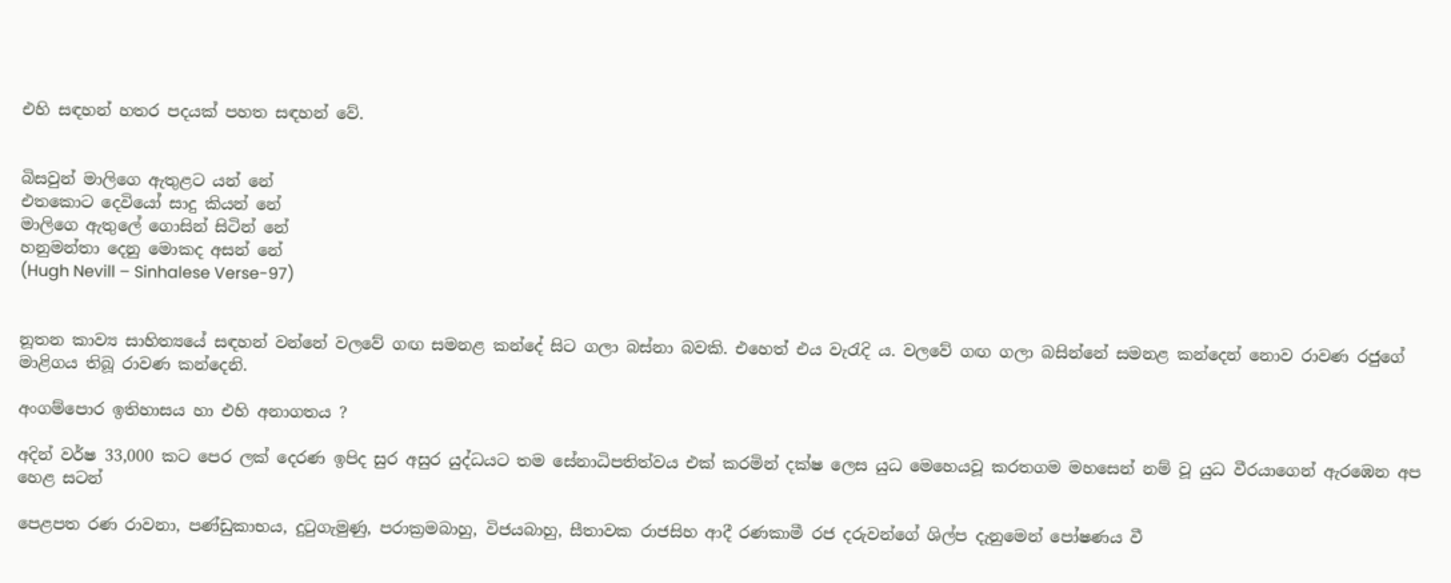එහි සඳහන් හතර පදයක් පහත සඳහන් වේ.


බිසවුන් මාලිගෙ ඇතුළට යන් නේ
එතකොට දෙවියෝ සාදු කියන් නේ
මාලිගෙ ඇතුලේ ගොසින් සිටින් නේ
හනුමන්තා දෙනු මොකද අසන් නේ
(Hugh Nevill – Sinhalese Verse-97)


නූතන කාව්‍ය සාහිත්‍යයේ සඳහන් වන්නේ වලවේ ගඟ සමනළ කන්දේ සිට ගලා බස්නා බවකි. එහෙත් එය වැරැදි ය. වලවේ ගඟ ගලා බසින්නේ සමනළ කන්දෙන් නොව රාවණ රජුගේ මාළිගය තිබූ රාවණ කන්දෙනි.

අංගම්පොර ඉතිහාසය හා එහි අනාගතය ?

අදින් වර්ෂ 33,000 කට පෙර ලක් දෙරණ ඉපිද සුර අසුර යුද්ධයට තම සේනාධිපතිත්වය එක් කරමින් දක්ෂ ලෙස යුධ මෙහෙයවූ කරතගම මහසෙන් නම් වූ යුධ වීරයාගෙන් ඇරඹෙන අප හෙළ සටන්

පෙළපත රණ රාවනා, පණ්ඩුකාභය, දුටුගැමුණු, පරාක්‍රමබාහු, විජයබාහු, සීතාවක රාජසිහ ආදී රණකාමී රජ දරුවන්ගේ ශිල්ප දැනුමෙන් පෝෂණය වී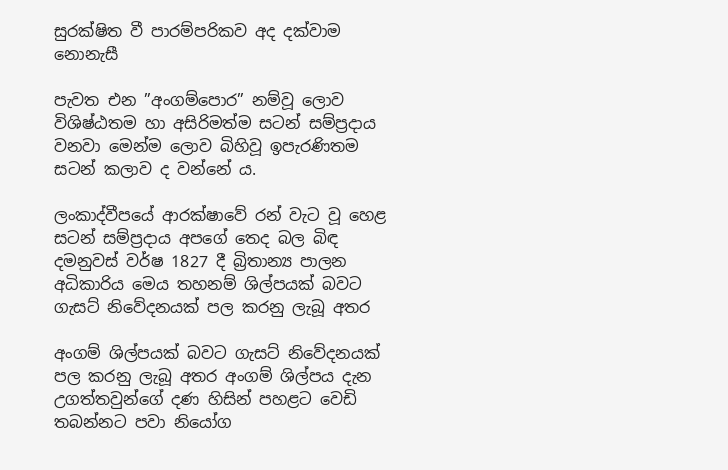සුරක්ෂිත වී පාරම්පරිකව අද දක්වාම නොනැසී

පැවත එන ”අංගම්පොර” නම්වූ ලොව විශිෂ්ඨතම හා අසිරිමත්ම සටන් සම්ප්‍රදාය වනවා මෙන්ම ලොව බිහිවූ ඉපැරණිතම සටන් කලාව ද වන්නේ ය.

ලංකාද්වීපයේ ආරක්ෂාවේ රන් වැට වූ හෙළ සටන් සම්ප්‍රදාය අපගේ තෙද බල බිඳ දමනුවස් වර්ෂ 1827 දී බ්‍රිතාන්‍ය පාලන අධිකාරිය මෙය තහනම් ශිල්පයක් බවට ගැසට් නිවේදනයක් පල කරනු ලැබූ අතර

අංගම් ශිල්පයක් බවට ගැසට් නිවේදනයක් පල කරනු ලැබූ අතර අංගම් ශිල්පය දැන උගත්තවුන්ගේ දණ හිසින් පහළට වෙඩි තබන්නට පවා නියෝග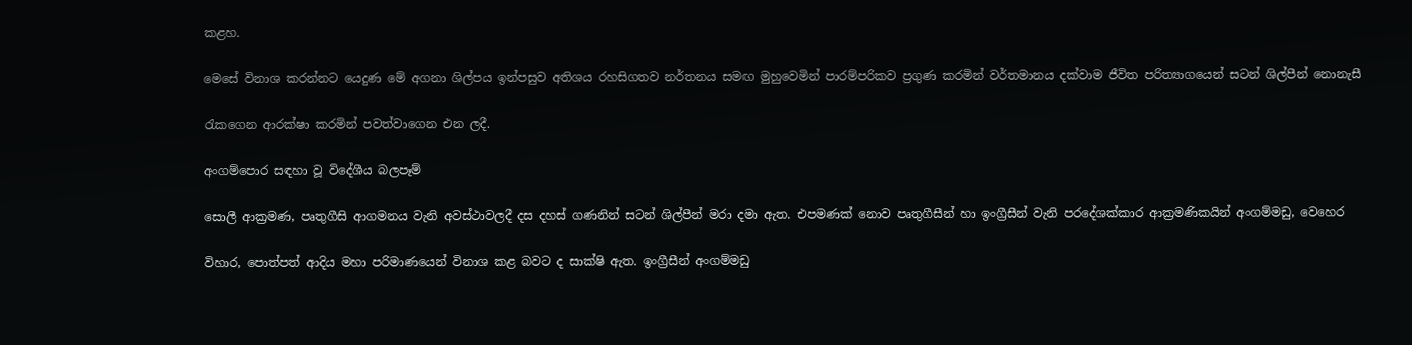කළහ.

මෙසේ විනාශ කරන්නට යෙදුණ මේ අගනා ශිල්පය ඉන්පසුව අතිශය රහසිගතව නර්තනය සමඟ මුහුවෙමින් පාරම්පරිකව ප්‍රගුණ කරමින් වර්තමානය දක්වාම ජීවිත පරිත්‍යාගයෙන් සටන් ශිල්පීන් නොනැසී

රැකගෙන ආරක්ෂා කරමින් පවත්වාගෙන එන ලදී.

අංගම්පොර සඳහා වූ විදේශීය බලපෑම්

සොලී ආක්‍රමණ, පෘතුගීසි ආගමනය වැනි අවස්ථාවලදී දස දහස් ගණනින් සටන් ශිල්පීන් මරා දමා ඇත. එපමණක් නොව පෘතුගීසීන් හා ඉංග්‍රීසීන් වැනි පරදේශක්කාර ආක්‍රමණිකයින් අංගම්මඩු, වෙහෙර

විහාර, පොත්පත් ආදිය මහා පරිමාණයෙන් විනාශ කළ බවට ද සාක්ෂි ඇත. ඉංග්‍රීසීන් අංගම්මඩු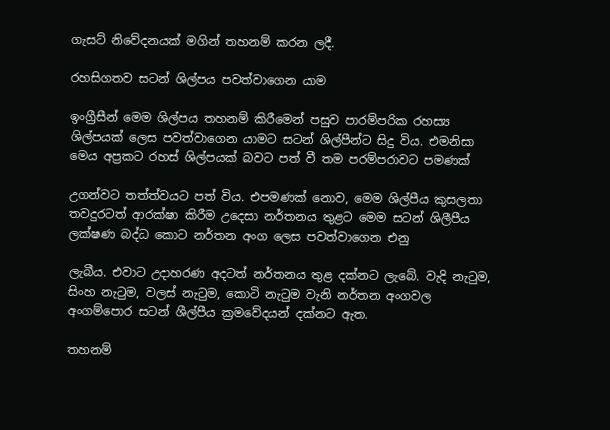ගැසට් නිවේදනයක් මගින් තහනම් කරන ලදී.

රහසිගතව සටන් ශිල්පය පවත්වාගෙන යාම

ඉංග්‍රීසීන් මෙම ශිල්පය තහනම් කිරීමෙන් පසුව පාරම්පරික රහස්‍ය ශිල්පයක් ලෙස පවත්වාගෙන යාමට සටන් ශිල්පීන්ට සිදු විය. එමනිසා මෙය අප්‍රකට රහස් ශිල්පයක් බවට පත් වී තම පරම්පරාවට පමණක්

උගන්වට තත්ත්වයට පත් විය. එපමණක් නොව, මෙම ශිල්පීය කුසලතා තවදුරටත් ආරක්ෂා කිරීම උදෙසා නර්තනය තුළට මෙම සටන් ශිලීපීය ලක්ෂණ බද්ධ කොට නර්තන අංග ලෙස පවත්වාගෙන එනු

ලැබීය. එවාට උදාහරණ අදටත් නර්තනය තුළ දක්නට ලැබේ. වැදි නැටුම, සිංහ නැටුම, වලස් නැටුම, කොටි නැටුම වැනි නර්තන අංගවල අංගම්පොර සටන් ශීල්පීය ක්‍රමවේදයන් දක්නට ඇත.

තහනම්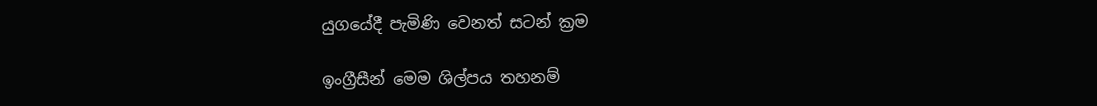යුගයේදී පැමිණි වෙනත් සටන් ක්‍රම

ඉංග්‍රීසීන් මෙම ශිල්පය තහනම්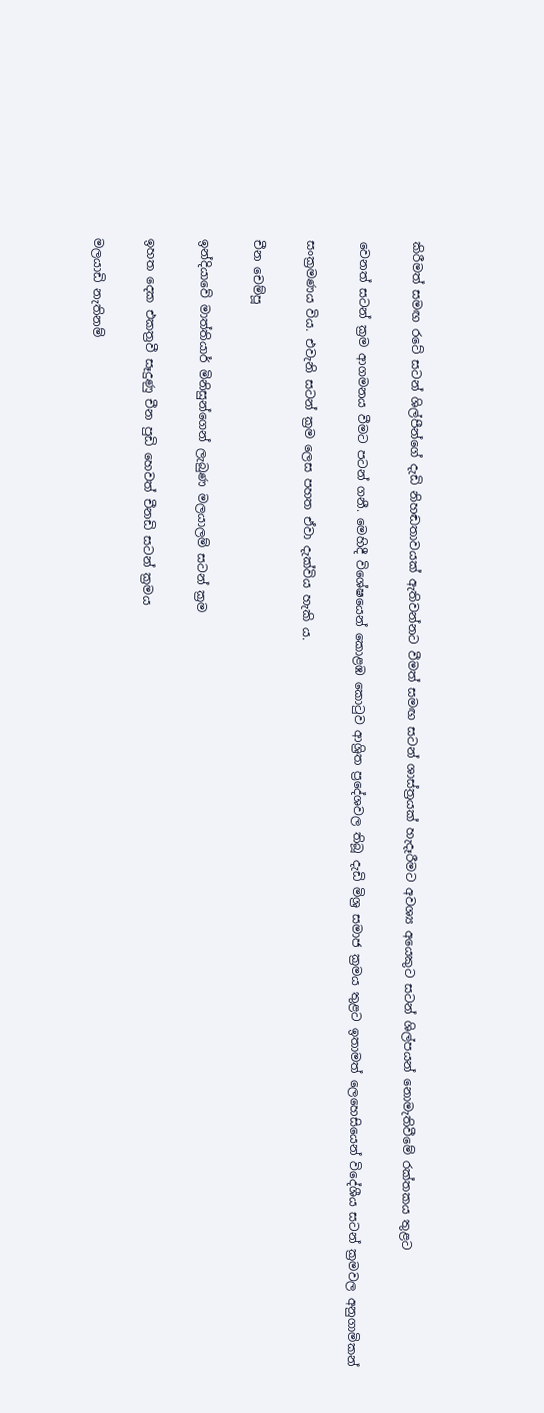කිරීමත් සමඟ රටේ සටන් ශිල්පීන්ගේ දැඩි නිහඬතාවයක් ඇතිවන්නට වීමත් සමඟ සටන් ශාස්ත්‍රයක් හැදෑරීමට අවශ්‍ය අයෙකුට සටන් ශිල්පයන් නොමැතිවීමේ රක්තකය තුළට

වෙනත් සටන් ක්‍රම ආගමනය වීමට පටන් ගනී. මෙහිදී විශේෂයෙන් කොළඹ කොටුව ආශ්‍රිත ප්‍රදේශවල තිබූ දැඩි මිශ්‍ර සමාජ ක්‍රමය තුළට ඉතාමත් ලෙහෙසියෙන් විදේශීය සටන් ක්‍රමවල අනුගාමිකන්

සංක්‍රමණය විය. එවැනි සටන් ක්‍රම ලෙස පහත ඒවා දැක්විය හැකි ය.

චීන චෙම්පූ

ඉන්දියාවේ මාත්තියාර් මිනිසුන්ගෙන් ලැබුණ මලයාලම් සටන් ක්‍රම

ඉහත දෙක එකත්‍රවී සෑදුණු චීන පුඩි හෙවත් චීනඩි සටන් ක්‍රමය

මලයාඩි නැතිනම්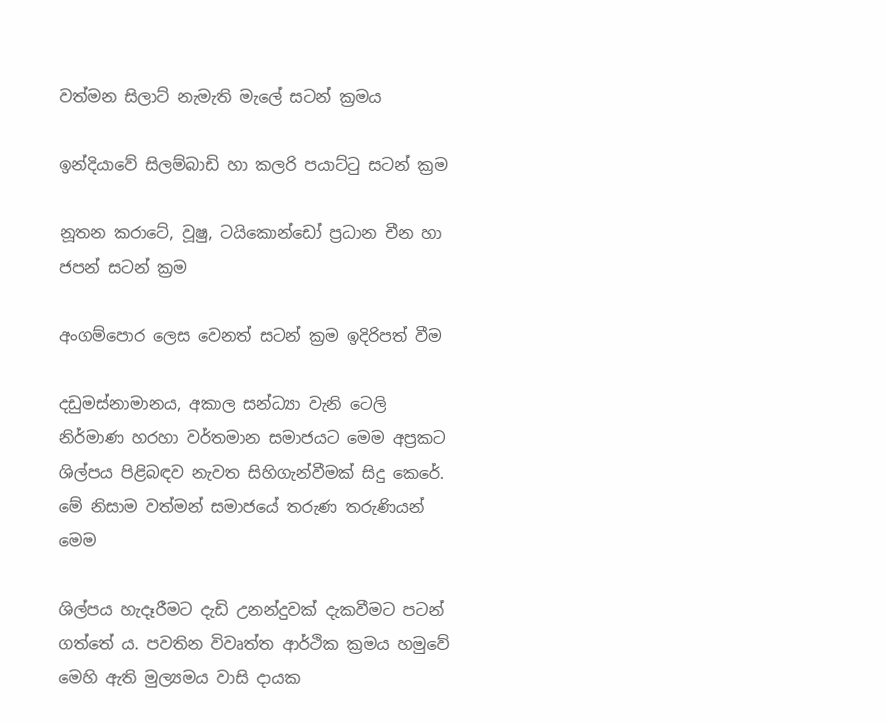වත්මන සිලාට් නැමැති මැලේ සටන් ක්‍රමය

ඉන්දියාවේ සිලම්බාඩි හා කලරි පයාට්ටු සටන් ක්‍රම

නූතන කරාටේ, වූෂු, ටයිකොන්ඩෝ ප්‍රධාන චීන හා ජපන් සටන් ක්‍රම

අංගම්පොර ලෙස වෙනත් සටන් ක්‍රම ඉදිරිපත් වීම

දඩුමස්නාමානය, අකාල සන්ධ්‍යා වැනි ටෙලි නිර්මාණ හරහා වර්තමාන සමාජයට මෙම අප්‍රකට ශිල්පය පිළිබඳව නැවත සිහිගැන්වීමක් සිදු කෙරේ. මේ නිසාම වත්මන් සමාජයේ තරුණ තරුණියන් මෙම

ශිල්පය හැදෑරීමට දැඩි උනන්දුවක් දැකවීමට පටන් ගත්තේ ය. පවතින විවෘත්ත ආර්ථික ක්‍රමය හමුවේ මෙහි ඇති මුල්‍යමය වාසි දායක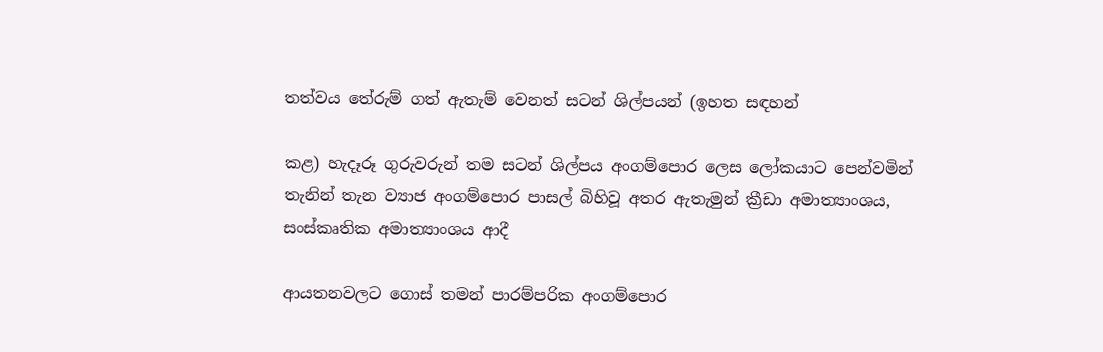තත්වය තේරුම් ගත් ඇතැම් වෙනත් සටන් ශිල්පයන් (ඉහත සඳහන්

කළ) හැදෑරූ ගුරුවරුන් තම සටන් ශිල්පය අංගම්පොර ලෙස ලෝකයාට පෙන්වමින් තැනින් තැන ව්‍යාජ අංගම්පොර පාසල් බිහිවූ අතර ඇතැමුන් ක්‍රීඩා අමාත්‍යාංශය, සංස්කෘතික අමාත්‍යාංශය ආදී

ආයතනවලට ගොස් තමන් පාරම්පරික අංගම්පොර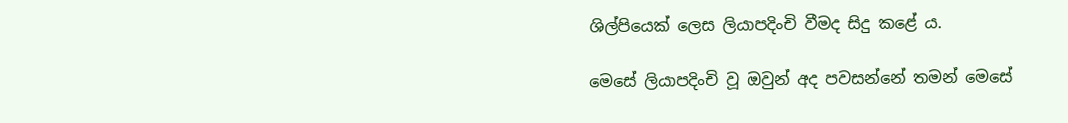ශිල්‍පියෙක් ලෙස ලියාපදිංචි වීමද සිදු කළේ ය.

මෙසේ ලියාපදිංචි වූ ඔවුන් අද පවසන්නේ තමන් මෙසේ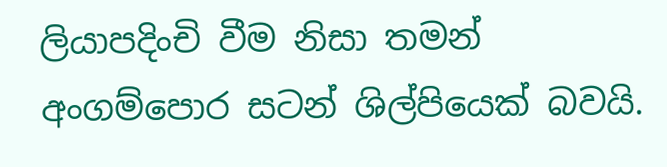ලියාපදිංචි වීම නිසා තමන් අංගම්පොර සටන් ශිල්පියෙක් බවයි.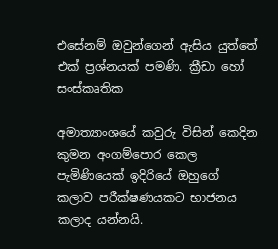එසේනම් ඔවුන්ගෙන් ඇසිය යුත්තේ එක් ප්‍රශ්නයක් පමණි. ක්‍රීඩා හෝ සංස්කෘතික

අමාත්‍යාංශයේ කවුරු විසින් කෙදින කුමන අංගම්පොර කෙල පැමිණියෙක් ඉදිරියේ ඔහුගේ කලාව පරීක්ෂණයකට භාජනය කලාද යන්නයි.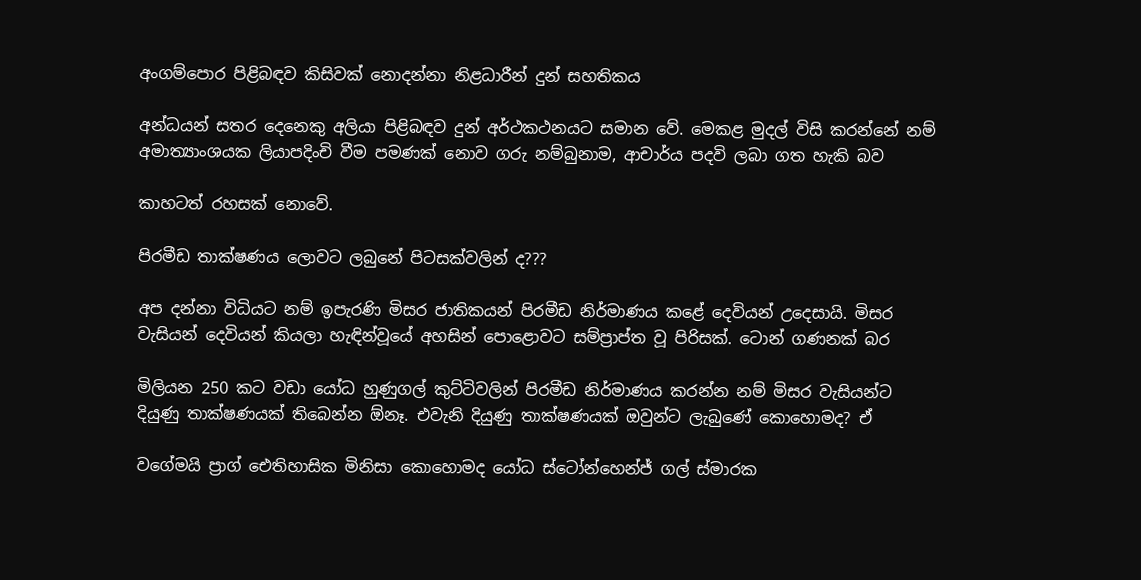අංගම්පොර පිළිබඳව කිසිවක් නොදන්නා නිළධාරීන් දුන් සහතිකය

අන්ධයන් සතර දෙනෙකු අලියා පිළිබඳව දුන් අර්ථකථනයට සමාන වේ. මෙකළ මුදල් විසි කරන්නේ නම් අමාත්‍යාංශයක ලියාපදිංචි වීම පමණක් නොව ගරු නම්බුනාම, ආචාර්ය පදවි ලබා ගත හැකි බව

කාහටත් රහසක් නොවේ.

පිරමීඩ තාක්ෂණය ලොවට ලබුනේ පිටසක්වලින් ද???

අප දන්නා විධියට නම් ඉපැරණි මිසර ජාතිකයන් පිරමීඩ නිර්මාණය කළේ දෙවියන් උදෙසායි. මිසර වැසියන් දෙවියන් කියලා හැඳින්වූයේ අහසින් පොළොවට සම්ප්‍රාප්ත වූ පිරිසක්. ටොන් ගණනක් බර

මිලියන 250 කට වඩා යෝධ හුණුගල් කුට්ටිවලින් පිරමීඩ නිර්මාණය කරන්න නම් මිසර වැසියන්ට දියුණු තාක්ෂණයක් තිබෙන්න ඕනෑ. එවැනි දියුණු තාක්ෂණයක් ඔවුන්ට ලැබුණේ කොහොමද? ඒ

වගේමයි ප්‍රාග් ඓතිහාසික මිනිසා කොහොමද යෝධ ස්ටෝන්හෙන්ජ් ගල් ස්මාරක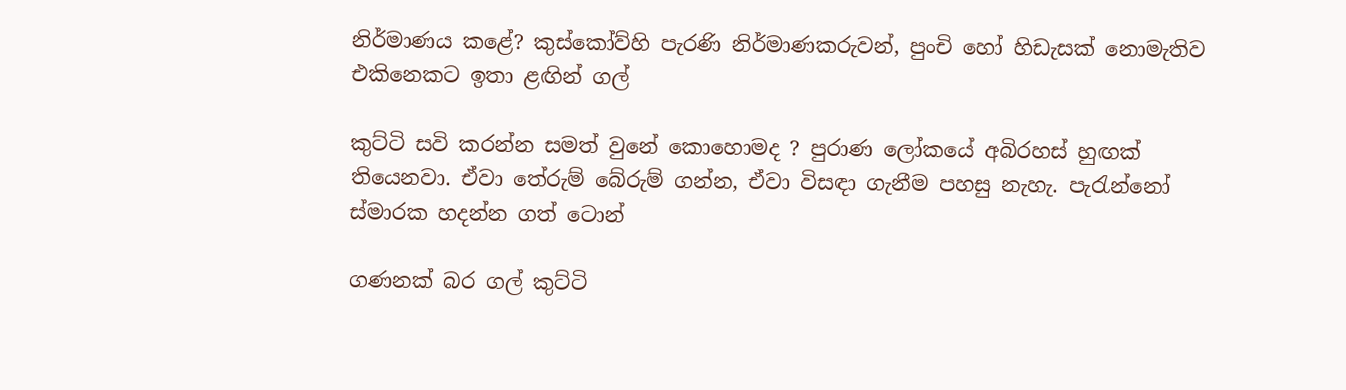නිර්මාණය කළේ? කුස්කෝව්හි පැරණි නිර්මාණකරුවන්, පුංචි හෝ හිඩැසක් නොමැතිව එකිනෙකට ඉතා ළඟින් ගල්

කුට්ටි සවි කරන්න සමත් වුනේ කොහොමද ? පුරාණ ලෝකයේ අබිරහස් හුඟක් තියෙනවා. ඒවා තේරුම් බේරුම් ගන්න, ඒවා විසඳා ගැනීම පහසු නැහැ. පැරැන්නෝ ස්මාරක හදන්න ගත් ටොන්

ගණනක් බර ගල් කුට්ටි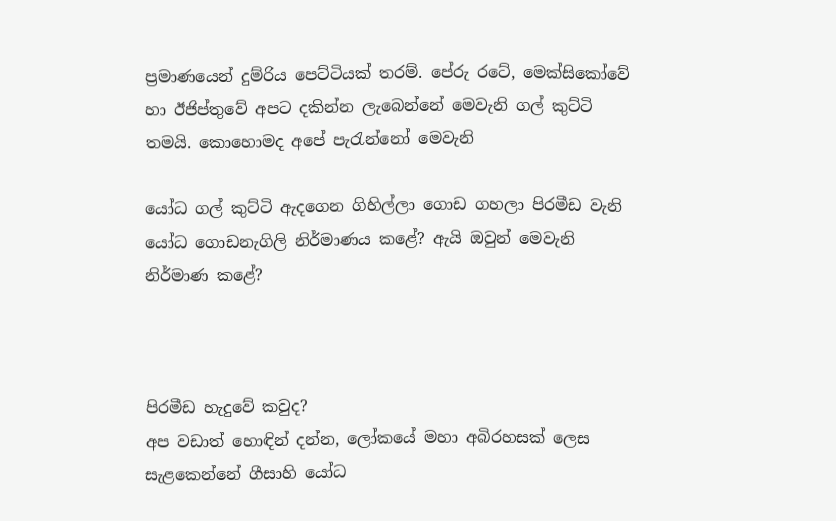ප්‍රමාණයෙන් දුම්රිය පෙට්ටියක් තරම්. පේරු රටේ, මෙක්සිකෝවේ හා ඊජිප්තුවේ අපට දකින්න ලැබෙන්නේ මෙවැනි ගල් කුට්ටි තමයි. කොහොමද අපේ පැරැන්නෝ මෙවැනි

යෝධ ගල් කුට්ටි ඇදගෙන ගිහිල්ලා ගොඩ ගහලා පිරමීඩ වැනි යෝධ ගොඩනැගිලි නිර්මාණය කළේ? ඇයි ඔවුන් මෙවැනි නිර්මාණ කළේ?



පිරමීඩ හැදුවේ කවුද?
අප වඩාත් හොඳින් දන්න, ලෝකයේ මහා අබිරහසක් ලෙස සැළකෙන්නේ ගීසාහි යෝධ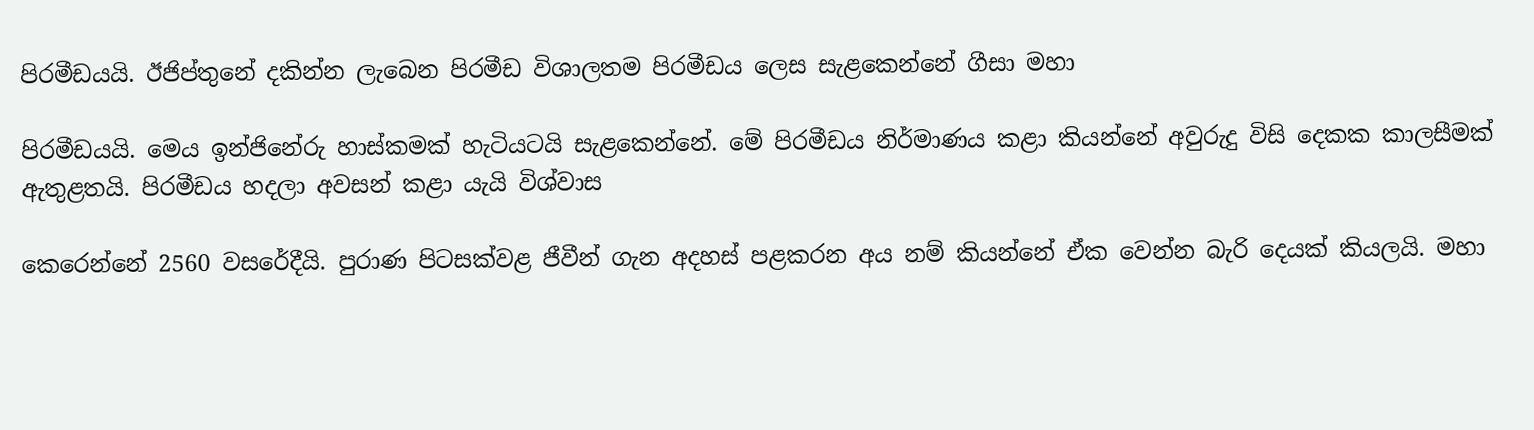පිරමීඩයයි. ඊජිප්තුනේ දකින්න ලැබෙන පිරමීඩ විශාලතම පිරමීඩය ලෙස සැළකෙන්නේ ගීසා මහා

පිරමීඩයයි. මෙය ඉන්ජිනේරු හාස්කමක් හැටියටයි සැළකෙන්නේ. මේ පිරමීඩය නිර්මාණය කළා කියන්නේ අවුරුදු විසි දෙකක කාලසීමක් ඇතුළතයි. පිරමීඩය හදලා අවසන් කළා යැයි විශ්වාස

කෙරෙන්නේ 2560 වසරේදීයි. පුරාණ පිටසක්වළ ජීවීන් ගැන අදහස් පළකරන අය නම් කියන්නේ ඒක වෙන්න බැරි දෙයක් කියලයි. මහා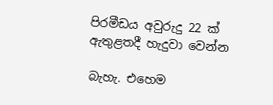පිරමීඩය අවුරුදු 22 ක් ඇතුළතදී හැදුවා වෙන්න

බැහැ. එහෙම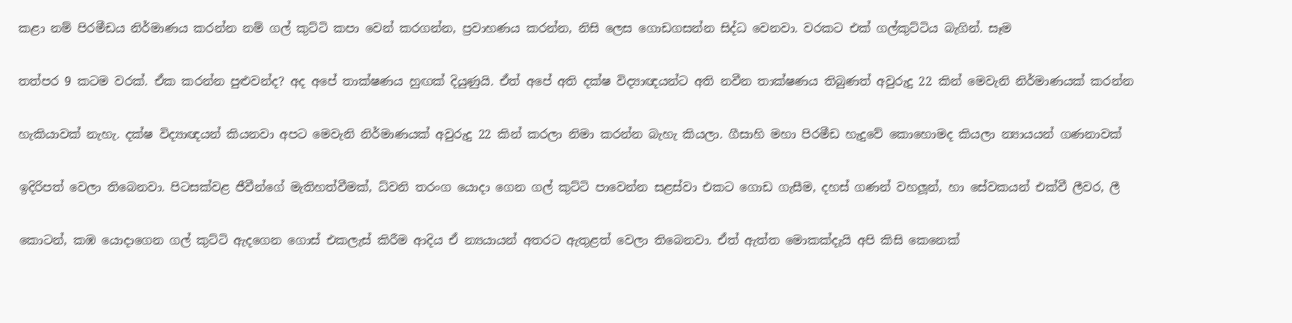කළා නම් පිරමීඩය නිර්මාණය කරන්න නම් ගල් කුට්ටි කපා වෙන් කරගන්න, ප්‍රවාහණය කරන්න, නිසි ලෙස ගොඩගසන්න සිද්ධ වෙනවා. වරකට එක් ගල්කුට්ටිය බැගින්. සෑම

තත්පර 9 කටම වරක්. ඒක කරන්න පුළුවන්ද? අද අපේ තාක්ෂණය හුඟක් දියුණුයි. ඒත් අපේ අති දක්ෂ විද්‍යාඥයන්ට අති නවීන තාක්ෂණය තිබුණත් අවුරුදු 22 කින් මෙවැනි නිර්මාණයක් කරන්න

හැකියාවක් නැහැ. දක්ෂ විද්‍යාඥයන් කියනවා අපට මෙවැනි නිර්මාණයක් අවුරුදු 22 කින් කරලා නිමා කරන්න බැහැ කියලා. ගීසාහි මහා පිරමීඩ හැදුවේ කොහොමද කියලා න්‍යායයන් ගණනාවක්

ඉදිරිපත් වෙලා තිබෙනවා. පිටසක්වළ ජීවීන්ගේ මැතිහත්වීමක්, ධ්වනි තරංග යොදා ගෙන ගල් කුට්ටි පාවෙන්න සළස්වා එකට ගොඩ ගැසීම, දහස් ගණන් වහලූන්, හා සේවකයන් එක්වී ලීවර, ලී

කොටන්, කඹ යොදාගෙන ගල් කුට්ටි ඇදගෙන ගොස් එකලැස් කිරීම ආදිය ඒ න්‍යයායන් අතරට ඇතුළත් වෙලා තිබෙනවා. ඒත් ඇත්ත මොකක්දැයි අපි කිසි කෙනෙක්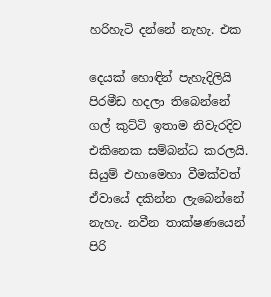හරිහැටි දන්නේ නැහැ. එක

දෙයක් හොඳින් පැහැදිලියි පිරමීඩ හදලා තිබෙන්නේ ගල් කුට්ටි ඉතාම නිවැරදිව එකිනෙක සම්බන්ධ කරලයි. සියුම් එහාමෙහා වීමක්වත් ඒවායේ දකින්න ලැබෙන්නේ නැහැ. නවීන තාක්ෂණයෙන් පිරි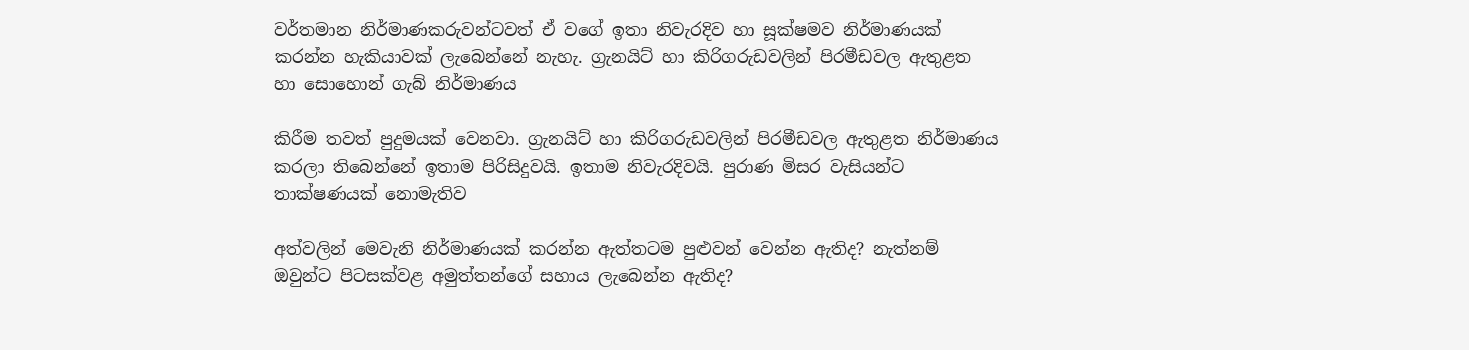වර්තමාන නිර්මාණකරුවන්ටවත් ඒ වගේ ඉතා නිවැරදිව හා සූක්ෂමව නිර්මාණයක් කරන්න හැකියාවක් ලැබෙන්නේ නැහැ. ග්‍රැනයිට් හා කිරිගරුඩවලින් පිරමීඩවල ඇතුළත හා සොහොන් ගැබ් නිර්මාණය

කිරීම තවත් පුදුමයක් වෙනවා. ග්‍රැනයිට් හා කිරිගරුඩවලින් පිරමීඩවල ඇතුළත නිර්මාණය කරලා තිබෙන්නේ ඉතාම පිරිසිදුවයි. ඉතාම නිවැරදිවයි. පුරාණ මිසර වැසියන්ට තාක්ෂණයක් නොමැතිව

අත්වලින් මෙවැනි නිර්මාණයක් කරන්න ඇත්තටම පුළුවන් වෙන්න ඇතිද? නැත්නම් ඔවුන්ට පිටසක්වළ අමුත්තන්ගේ සහාය ලැබෙන්න ඇතිද?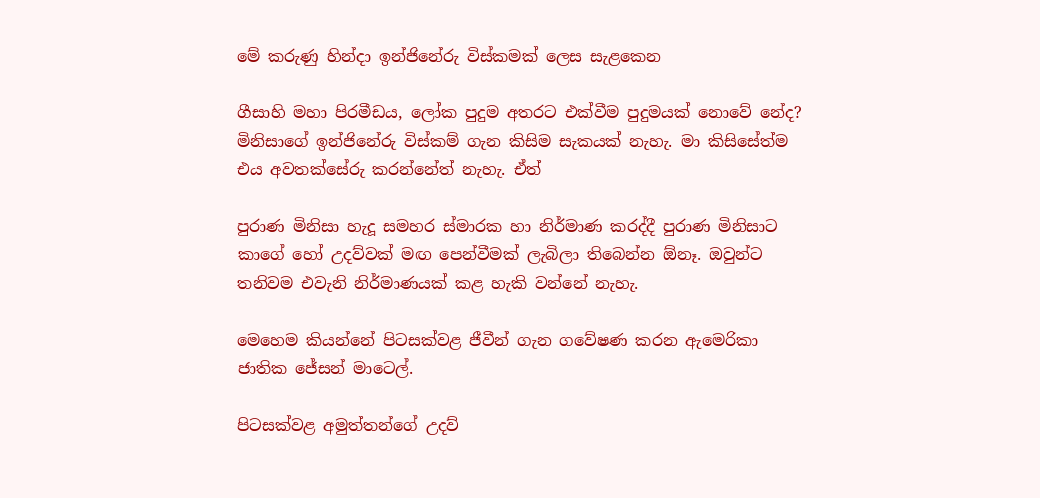මේ කරුණු හින්දා ඉන්ජිනේරු විස්කමක් ලෙස සැළකෙන

ගීසාහි මහා පිරමීඩය, ලෝක පුදුම අතරට එක්වීම පුදුමයක් නොවේ නේද? මිනිසාගේ ඉන්ජිනේරු විස්කම් ගැන කිසිම සැකයක් නැහැ. මා කිසිසේත්ම එය අවතක්සේරු කරන්නේත් නැහැ. ඒත්

පුරාණ මිනිසා හැදූ සමහර ස්මාරක හා නිර්මාණ කරද්දී පුරාණ මිනිසාට කාගේ හෝ උදව්වක් මඟ පෙන්වීමක් ලැබිලා තිබෙන්න ඕනෑ. ඔවුන්ට තනිවම එවැනි නිර්මාණයක් කළ හැකි වන්නේ නැහැ.

මෙහෙම කියන්නේ පිටසක්වළ ජීවීන් ගැන ගවේෂණ කරන ඇමෙරිකා ජාතික ජේසන් මාටෙල්.

පිටසක්වළ අමුත්තන්ගේ උදව්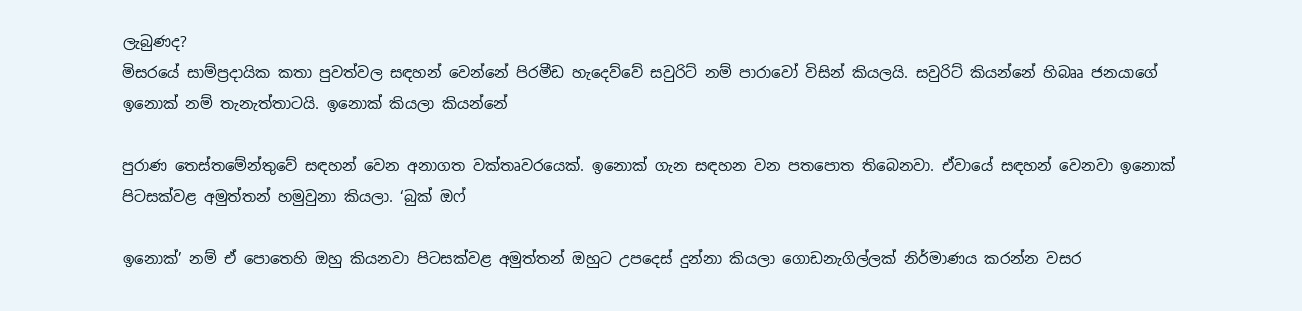ලැබුණද?
මිසරයේ සාම්ප්‍රදායික කතා පුවත්වල සඳහන් වෙන්නේ පිරමීඩ හැදෙව්වේ සවුරිට් නම් පාරාවෝ විසින් කියලයි. සවුරිට් කියන්නේ හිබෲ ජනයාගේ ඉනොක් නම් තැනැත්තාටයි. ඉනොක් කියලා කියන්නේ

පුරාණ තෙස්තමේන්තුවේ සඳහන් වෙන අනාගත වක්තෘවරයෙක්. ඉනොක් ගැන සඳහන වන පතපොත තිබෙනවා. ඒවායේ සඳහන් වෙනවා ඉනොක් පිටසක්වළ අමුත්තන් හමුවුනා කියලා. ‘බුක් ඔෆ්

ඉනොක්’ නම් ඒ පොතෙහි ඔහු කියනවා පිටසක්වළ අමුත්තන් ඔහුට උපදෙස් දුන්නා කියලා ගොඩනැගිල්ලක් නිර්මාණය කරන්න වසර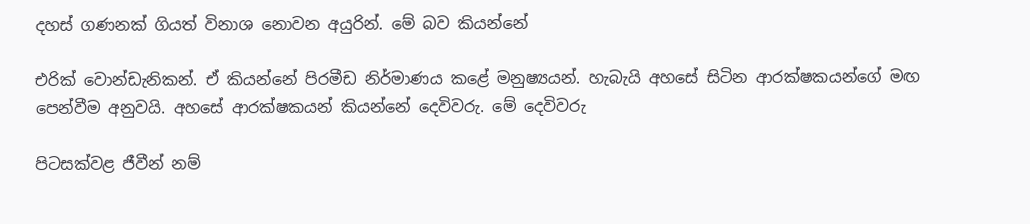දහස් ගණනක් ගියත් විනාශ නොවන අයුරින්. මේ බව කියන්නේ

එරික් වොන්ඩැනිකන්. ඒ කියන්නේ පිරමීඩ නිර්මාණය කළේ මනුෂ්‍යයන්. හැබැයි අහසේ සිටින ආරක්ෂකයන්ගේ මඟ පෙන්වීම අනුවයි. අහසේ ආරක්ෂකයන් කියන්නේ දෙවිවරු. මේ දෙවිවරු

පිටසක්වළ ජීවීන් නම්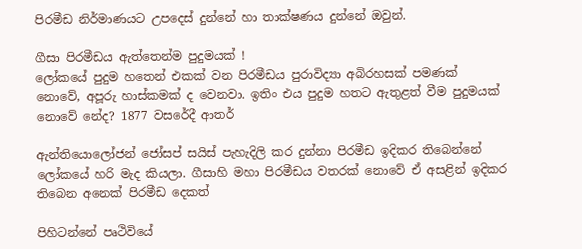පිරමීඩ නිර්මාණයට උපදෙස් දුන්නේ හා තාක්ෂණය දුන්නේ ඔවුන්.

ගීසා පිරමීඩය ඇත්තෙන්ම පුදුමයක් !
ලෝකයේ පුදුම හතෙන් එකක් වන පිරමීඩය පුරාවිද්‍යා අබිරහසක් පමණක් නොවේ, අපූරු හාස්කමක් ද වෙනවා. ඉතිං එය පුදුම හතට ඇතුළත් වීම පුදුමයක් නොවේ නේද? 1877 වසරේදී ආතර්

ඇන්තියොලෝජන් ජෝසප් සයිස් පැහැදිලි කර දුන්නා පිරමීඩ ඉදිකර තිබෙන්නේ ලෝකයේ හරි මැද කියලා. ගීසාහි මහා පිරමීඩය වතරක් නොවේ ඒ අසළින් ඉදිකර තිබෙන අනෙක් පිරමීඩ දෙකත්

පිහිටන්නේ පෘථිවියේ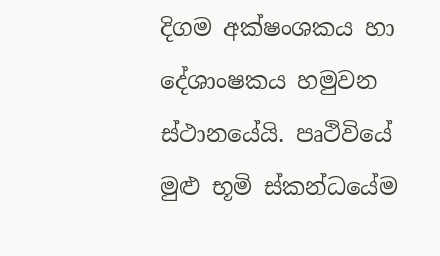දිගම අක්ෂංශකය හා දේශාංෂකය හමුවන ස්ථානයේයි. පෘථිවියේ මුළු භූමි ස්කන්ධයේම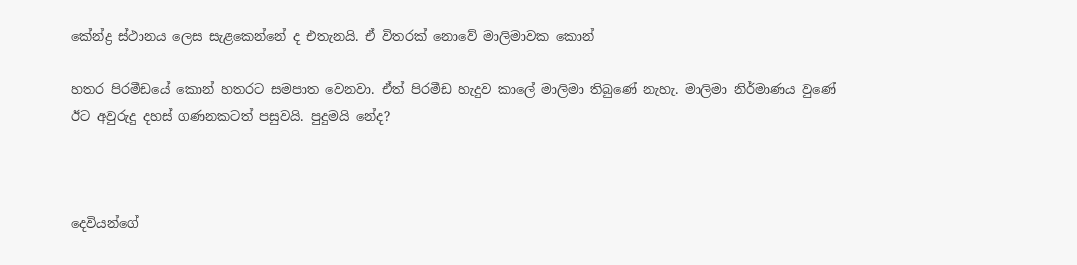කේන්ද්‍ර ස්ථානය ලෙස සැළකෙන්නේ ද එතැනයි. ඒ විතරක් නොවේ මාලිමාවක කොන්

හතර පිරමීඩයේ කොන් හතරට සමපාත වෙනවා. ඒත් පිරමීඩ හැදුව කාලේ මාලිමා තිබුණේ නැහැ. මාලිමා නිර්මාණය වුණේ ඊට අවුරුදු දහස් ගණනකටත් පසුවයි. පුදුමයි නේද?



දෙවියන්ගේ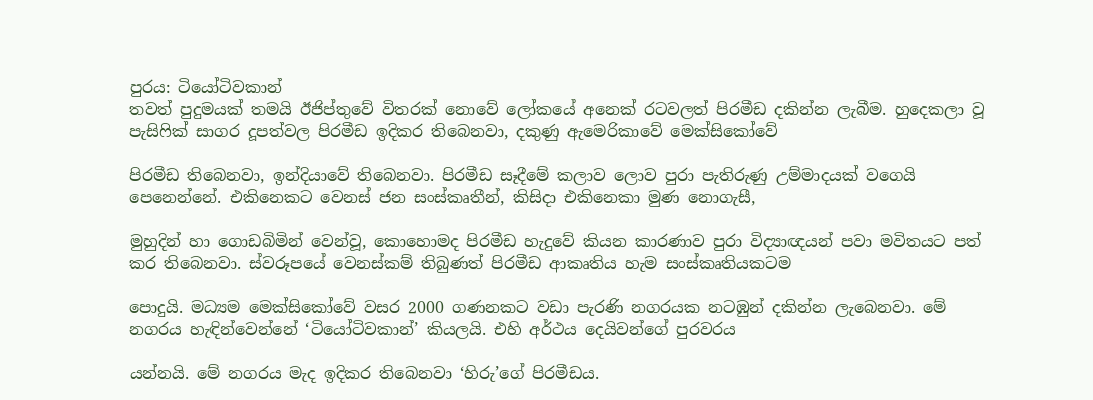පුරය: ටියෝටිවකාන්
තවත් පුදුමයක් තමයි ඊජිප්තුවේ විතරක් නොවේ ලෝකයේ අනෙක් රටවලත් පිරමීඩ දකින්න ලැබීම. හුදෙකලා වූ පැසිෆික් සාගර දූපත්වල පිරමීඩ ඉදිකර තිබෙනවා, දකුණු ඇමෙරිකාවේ මෙක්සිකෝවේ

පිරමීඩ තිබෙනවා, ඉන්දියාවේ තිබෙනවා. පිරමීඩ සෑදීමේ කලාව ලොව පුරා පැතිරුණු උම්මාදයක් වගෙයි පෙනෙන්නේ. එකිනෙකට වෙනස් ජන සංස්කෘතීන්, කිසිදා එකිනෙකා මුණ නොගැසී,

මුහුදින් හා ගොඩබිමින් වෙන්වූ, කොහොමද පිරමීඩ හැදුවේ කියන කාරණාව පුරා විද්‍යාඥයන් පවා මවිතයට පත් කර තිබෙනවා. ස්වරූපයේ වෙනස්කම් තිබුණත් පිරමීඩ ආකෘතිය හැම සංස්කෘතියකටම

පොදුයි. මධ්‍යම මෙක්සිකෝවේ වසර 2000 ගණනකට වඩා පැරණි නගරයක නටඹුන් දකින්න ලැබෙනවා. මේ නගරය හැඳින්වෙන්නේ ‘ටියෝටිවකාන්’ කියලයි. එහි අර්ථය දෙයිවන්ගේ පුරවරය

යන්නයි. මේ නගරය මැද ඉදිකර තිබෙනවා ‘හිරු’ගේ පිරමීඩය.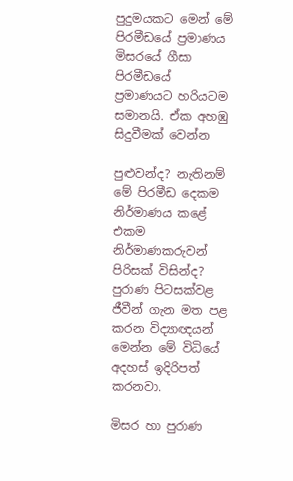පුදුමයකට මෙන් මේ පිරමීඩයේ ප්‍රමාණය මිසරයේ ගීසා පිරමීඩයේ ප්‍රමාණයට හරියටම සමානයි. ඒක අහඹු සිදුවීමක් වෙන්න

පුළුවන්ද? නැතිනම් මේ පිරමීඩ දෙකම නිර්මාණය කළේ එකම නිර්මාණකරුවන් පිරිසක් විසින්ද? පුරාණ පිටසක්වළ ජීවීන් ගැන මත පළ කරන විද්‍යාඥයන් මෙන්න මේ විධියේ අදහස් ඉදිරිපත් කරනවා.

මිසර හා පුරාණ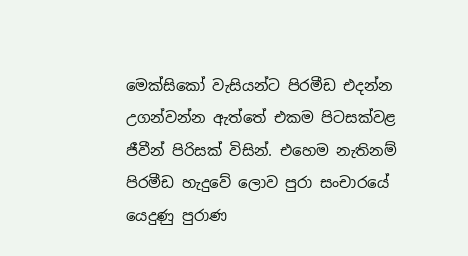මෙක්සිකෝ වැසියන්ට පිරමීඩ එදන්න උගන්වන්න ඇත්තේ එකම පිටසක්වළ ජීවීන් පිරිසක් විසින්. එහෙම නැතිනම් පිරමීඩ හැදුවේ ලොව පුරා සංචාරයේ යෙදුණු පුරාණ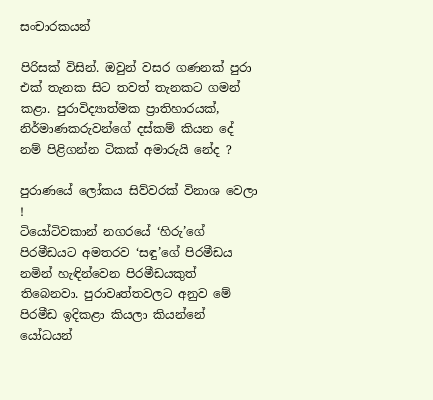සංචාරකයන්

පිරිසක් විසින්. ඔවුන් වසර ගණනක් පුරා එක් තැනක සිට තවත් තැනකට ගමන් කළා. පුරාවිද්‍යාත්මක ප්‍රාතිහාරයක්, නිර්මාණකරුවන්ගේ දස්කම් කියන දේ නම් පිළිගන්න ටිකක් අමාරුයි නේද ?

පුරාණයේ ලෝකය සිව්වරක් විනාශ වෙලා !
ටියෝටිවකාන් නගරයේ ‘හිරු’ගේ පිරමීඩයට අමතරව ‘සඳු’ගේ පිරමීඩය නමින් හැඳින්වෙන පිරමීඩයකුත් තිබෙනවා. පුරාවෘත්තවලට අනුව මේ පිරමීඩ ඉදිකළා කියලා කියන්නේ යෝධයන්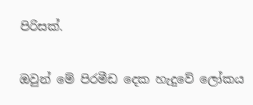පිරිසක්.

ඔවුන් මේ පිරමීඩ දෙක හැදුවේ ලෝකය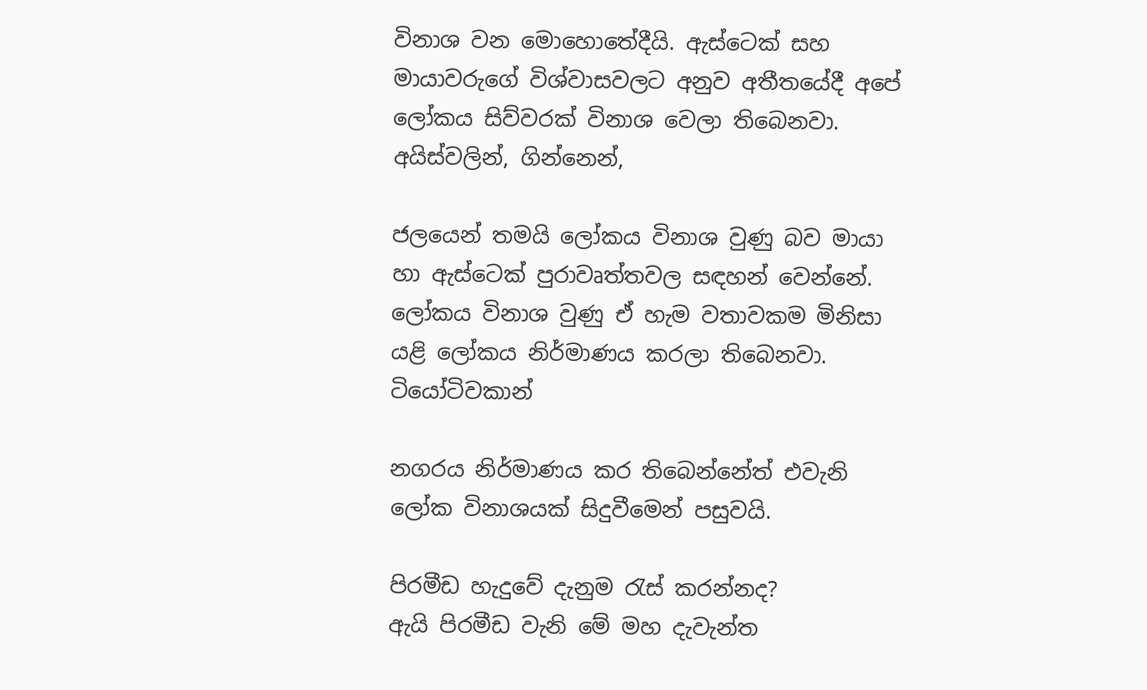විනාශ වන මොහොතේදීයි. ඇස්ටෙක් සහ මායාවරුගේ විශ්වාසවලට අනුව අතීතයේදී අපේ ලෝකය සිව්වරක් විනාශ වෙලා තිබෙනවා. අයිස්වලින්, ගින්නෙන්,

ජලයෙන් තමයි ලෝකය විනාශ වුණු බව මායා හා ඇස්ටෙක් පුරාවෘත්තවල සඳහන් වෙන්නේ. ලෝකය විනාශ වුණු ඒ හැම වතාවකම මිනිසා යළි ලෝකය නිර්මාණය කරලා තිබෙනවා. ටියෝටිවකාන්

නගරය නිර්මාණය කර තිබෙන්නේත් එවැනි ලෝක විනාශයක් සිදුවීමෙන් පසුවයි.

පිරමීඩ හැදුවේ දැනුම රැස් කරන්නද?
ඇයි පිරමීඩ වැනි මේ මහ දැවැන්ත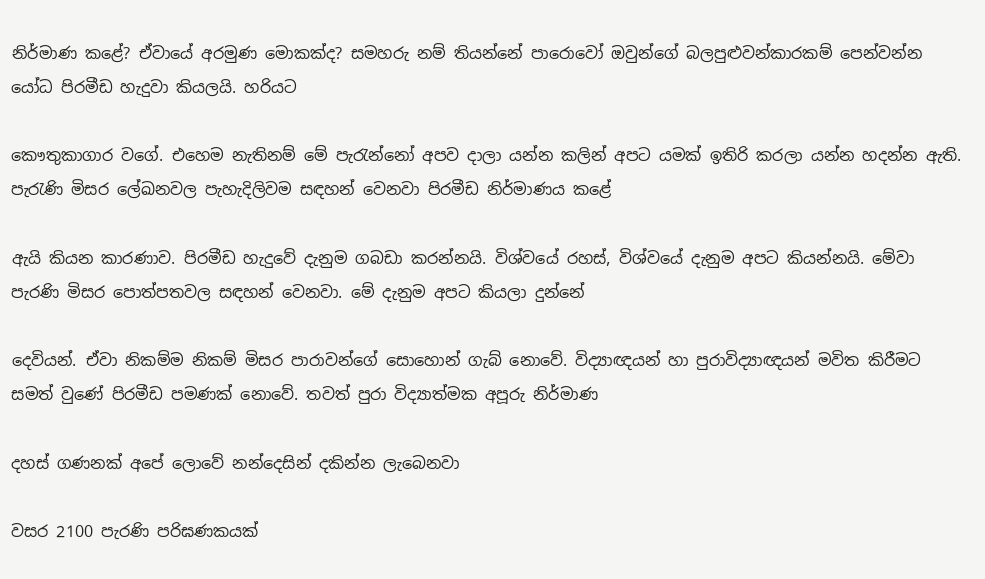නිර්මාණ කළේ? ඒවායේ අරමුණ මොකක්ද? සමහරු නම් තියන්නේ පාරොවෝ ඔවුන්ගේ බලපුළුවන්කාරකම් පෙන්වන්න යෝධ පිරමීඩ හැදුවා කියලයි. හරියට

කෞතුකාගාර වගේ. එහෙම නැතිනම් මේ පැරැන්නෝ අපව දාලා යන්න කලින් අපට යමක් ඉතිරි කරලා යන්න හදන්න ඇති. පැරැණි මිසර ලේඛනවල පැහැදිලිවම සඳහන් වෙනවා පිරමීඩ නිර්මාණය කළේ

ඇයි කියන කාරණාව. පිරමීඩ හැදුවේ දැනුම ගබඩා කරන්නයි. විශ්වයේ රහස්, විශ්වයේ දැනුම අපට කියන්නයි. මේවා පැරණි මිසර පොත්පතවල සඳහන් වෙනවා. මේ දැනුම අපට කියලා දුන්නේ

දෙවියන්. ඒවා නිකම්ම නිකම් මිසර පාරාවන්ගේ සොහොන් ගැබ් නොවේ. විද්‍යාඥයන් හා පුරාවිද්‍යාඥයන් මවිත කිරීමට සමත් වුණේ පිරමීඩ පමණක් නොවේ. තවත් පුරා විද්‍යාත්මක අපූරු නිර්මාණ

දහස් ගණනක් අපේ ලොවේ නන්දෙසින් දකින්න ලැබෙනවා

වසර 2100 පැරණි පරිඝණකයක්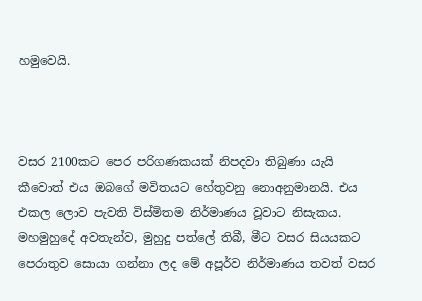හමුවෙයි.



වසර 2100කට පෙර පරිගණකයක් නිපදවා තිබුණා යැයි කීවොත් එය ඔබගේ මවිතයට හේතුවනු නොඅනුමානයි. එය එකල ලොව පැවති විස්මිතම නිර්මාණය වූවාට නිසැකය. මහමුහුදේ අවතැන්ව, මුහුදු පත්ලේ තිබී, මීට වසර සියයකට පෙරාතුව සොයා ගන්නා ලද මේ අපූර්ව නිර්මාණය තවත් වසර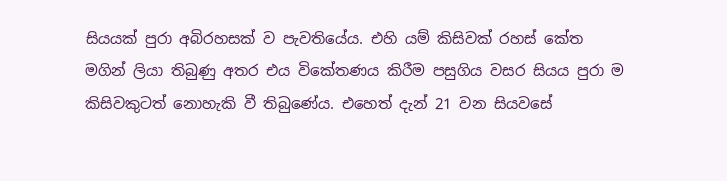සියයක් පුරා අබිරහසක් ව පැවතියේය. එහි යම් කිසිවක් රහස් කේත මගින් ලියා තිබුණු අතර එය විකේතණය කිරීම පසුගිය වසර සියය පුරා ම කිසිවකුටත් නොහැකි වී තිබුණේය. එහෙත් දැන් 21 වන සියවසේ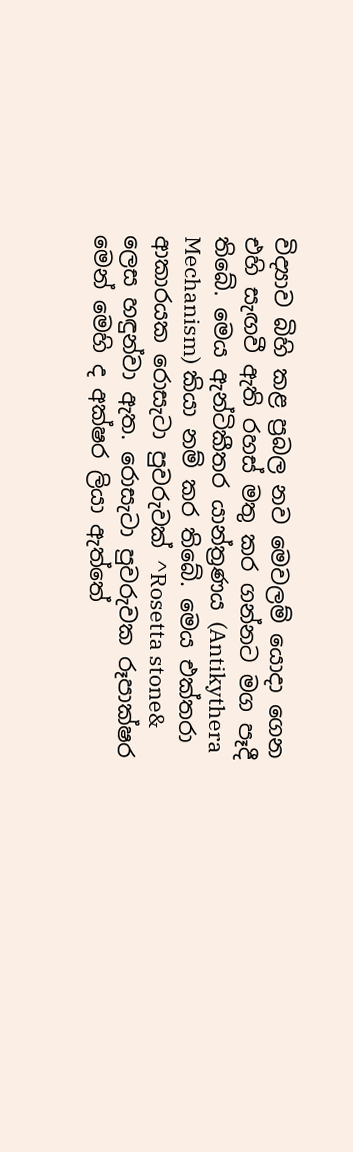විද්‍යාව බිහි කළ ප්‍රබල නව මෙවලම් යොදා ගෙන එහි සැඟවී ඇති රහස් මතු කර ගන්නට මග පෑදී තිබේ. මෙය ඇන්ටිකීතර යාන්ත්‍රණය (Antikythera Mechanism) කියා නම් කර තිබේ. මෙය එක්තරා ආකාරයක රොසැටා පුවරුවක් ^Rosetta stone& ලෙස හඳුන්වා ඇත. රොසැටා පුවරුවක රූපාක්ෂර මෙන් මෙහි ද අක්ෂර ලියා ඇත්තේ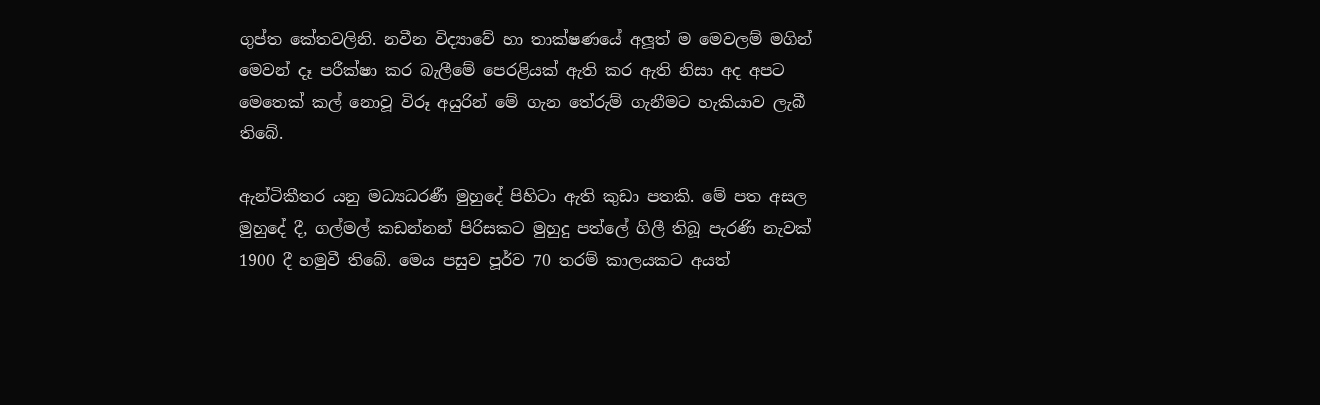ගුප්ත කේතවලිනි. නවීන විද්‍යාවේ හා තාක්ෂණයේ අලූත් ම මෙවලම් මගින් මෙවන් දෑ පරීක්ෂා කර බැලීමේ පෙරළියක් ඇති කර ඇති නිසා අද අපට මෙතෙක් කල් නොවූ විරූ අයුරින් මේ ගැන තේරුම් ගැනීමට හැකියාව ලැබී තිබේ.

ඇන්ටිකීතර යනු මධ්‍යධරණී මුහුදේ පිහිටා ඇති කුඩා පතකි. මේ පත අසල මුහුදේ දී, ගල්මල් කඩන්නන් පිරිසකට මුහුදු පත්ලේ ගිලී තිබූ පැරණි නැවක් 1900 දී හමුවී තිබේ. මෙය පසුව පූර්ව 70 තරම් කාලයකට අයත්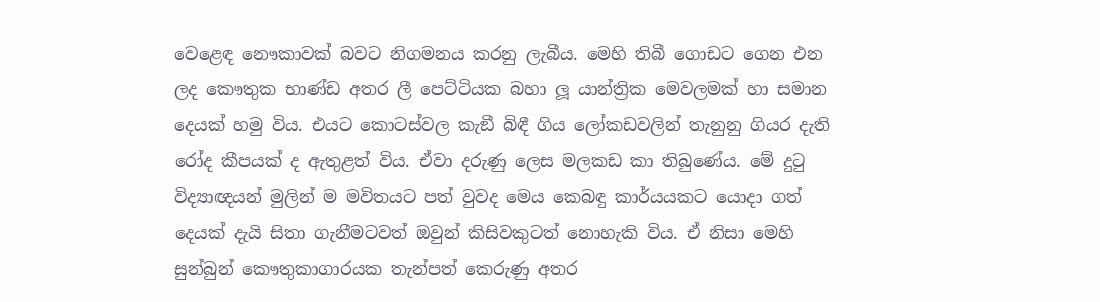වෙළෙඳ නෞකාවක් බවට නිගමනය කරනු ලැබීය. මෙහි තිබී ගොඩට ගෙන එන ලද කෞතුක භාණ්ඩ අතර ලී පෙට්ටියක බහා ලූ යාන්ත්‍රික මෙවලමක් හා සමාන දෙයක් හමු විය. එයට කොටස්වල කැඞී බිඳී ගිය ලෝකඩවලින් තැනුනු ගියර දැති රෝද කීපයක් ද ඇතුළත් විය. ඒවා දරුණු ලෙස මලකඩ කා තිබුණේය. මේ දුටු විද්‍යාඥයන් මුලින් ම මවිතයට පත් වුවද මෙය කෙබඳු කාර්යයකට යොදා ගත් දෙයක් දැයි සිතා ගැනීමටවත් ඔවුන් කිසිවකුටත් නොහැකි විය. ඒ නිසා මෙහි සුන්බුන් කෞතුකාගාරයක තැන්පත් කෙරුණු අතර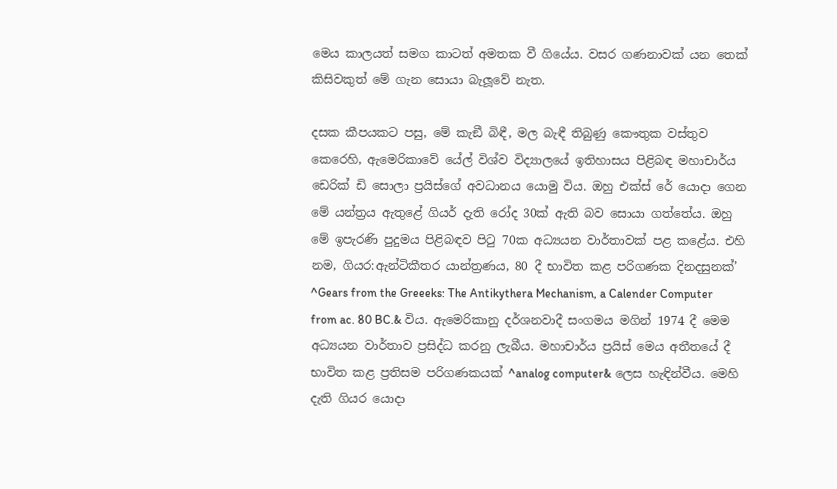මෙය කාලයත් සමග කාටත් අමතක වී ගියේය. වසර ගණනාවක් යන තෙක් කිසිවකුත් මේ ගැන සොයා බැලූවේ නැත.

දසක කීපයකට පසු, මේ කැඞී බිඳී, මල බැඳී තිබුණු කෞතුක වස්තුව කෙරෙහි, ඇමෙරිකාවේ යේල් විශ්ව විද්‍යාලයේ ඉතිහාසය පිළිබඳ මහාචාර්ය ඩෙරික් ඩි සොලා ප්‍රයිස්ගේ අවධානය යොමු විය. ඔහු එක්ස් රේ යොදා ගෙන මේ යන්ත්‍රය ඇතුළේ ගියර් දැති රෝද 30ක් ඇති බව සොයා ගත්තේය. ඔහු මේ ඉපැරණි පුදුමය පිළිබඳව පිටු 70ක අධ්‍යයන වාර්තාවක් පළ කළේය. එහි නම, ගියර:ඇන්ටිකීතර යාන්ත්‍රණය, 80 දී භාවිත කළ පරිගණක දිනදසුනක්’ ^Gears from the Greeeks: The Antikythera Mechanism, a Calender Computer from ac. 80 BC.& විය. ඇමෙරිකානු දර්ශනවාදී සංගමය මගින් 1974 දී මෙම අධ්‍යයන වාර්තාව ප්‍රසිද්ධ කරනු ලැබීය. මහාචාර්ය ප්‍රයිස් මෙය අතීතයේ දී භාවිත කළ ප්‍රතිසම පරිගණකයක් ^analog computer& ලෙස හැඳින්වීය. මෙහි දැති ගියර යොදා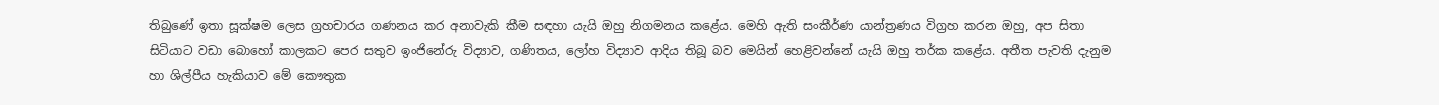තිබුණේ ඉතා සූක්ෂම ලෙස ග්‍රහචාරය ගණනය කර අනාවැකි කීම සඳහා යැයි ඔහු නිගමනය කළේය. මෙහි ඇති සංකීර්ණ යාන්ත්‍රණය විග්‍රහ කරන ඔහු, අප සිතා සිටියාට වඩා බොහෝ කාලකට පෙර සතුව ඉංජිනේරු විද්‍යාව, ගණිතය, ලෝහ විද්‍යාව ආදිය තිබූ බව මෙයින් හෙළිවන්නේ යැයි ඔහු තර්ක කළේය. අතීත පැවති දැනුම හා ශිල්පීය හැකියාව මේ කෞතුක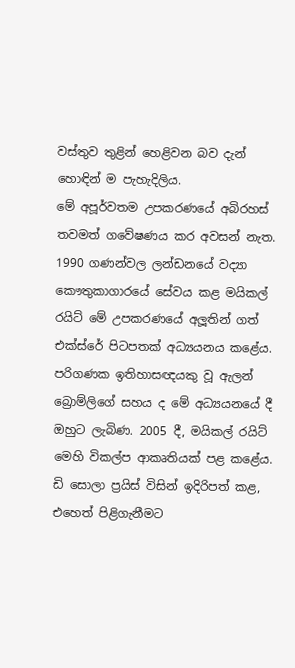වස්තුව තුළින් හෙළිවන බව දැන් හොඳින් ම පැහැදිලිය.
මේ අපූර්වතම උපකරණයේ අබිරහස් තවමත් ගවේෂණය කර අවසන් නැත. 1990 ගණන්වල ලන්ඩනයේ වද්‍යා කෞතුකාගාරයේ සේවය කළ මයිකල් රයිට් මේ උපකරණයේ අලූතින් ගත් එක්ස්රේ පිටපතක් අධ්‍යයනය කළේය. පරිගණක ඉතිහාසඥයකු වූ ඇලන් බ්‍රොම්ලිගේ සහය ද මේ අධ්‍යයනයේ දී ඔහුට ලැබිණ. 2005 දී, මයිකල් රයිට් මෙහි විකල්ප ආකෘතියක් පළ කළේය. ඩි සොලා ප්‍රයිස් විසින් ඉදිරිපත් කළ, එහෙත් පිළිගැනීමට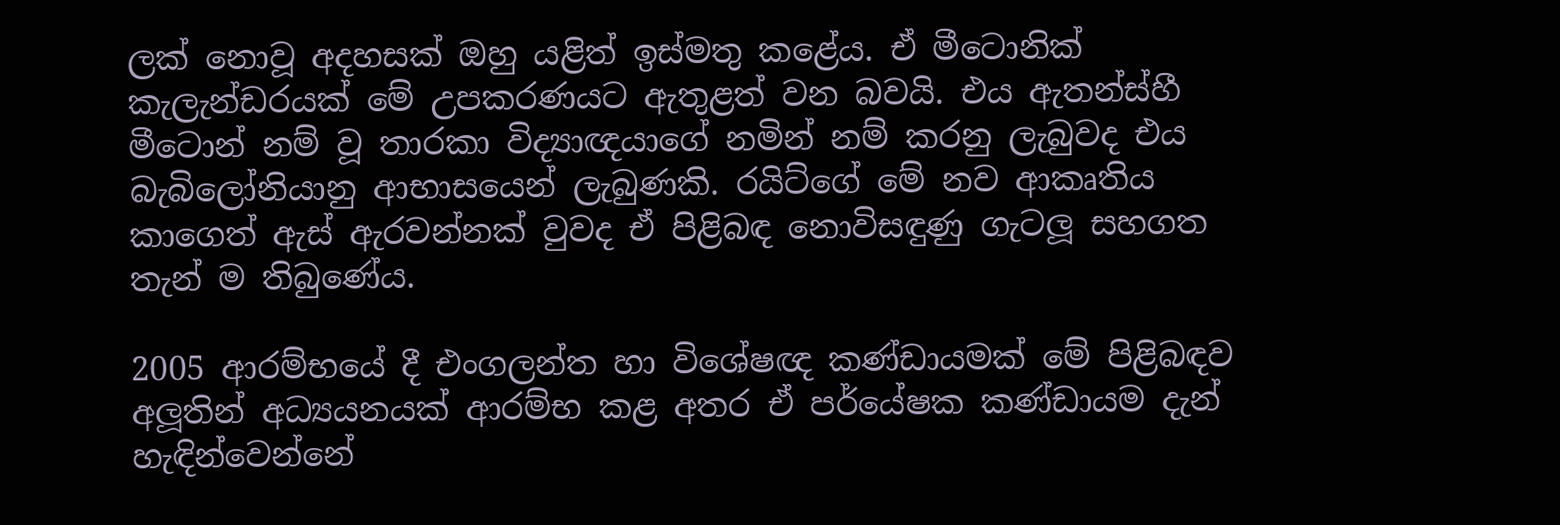ලක් නොවූ අදහසක් ඔහු යළිත් ඉස්මතු කළේය. ඒ මීටොනික් කැලැන්ඩරයක් මේ උපකරණයට ඇතුළත් වන බවයි. එය ඇතන්ස්හී මීටොන් නම් වූ තාරකා විද්‍යාඥයාගේ නමින් නම් කරනු ලැබුවද එය බැබිලෝනියානු ආභාසයෙන් ලැබුණකි. රයිට්ගේ මේ නව ආකෘතිය කාගෙත් ඇස් ඇරවන්නක් වුවද ඒ පිළිබඳ නොවිසඳුණු ගැටලූ සහගත තැන් ම තිබුණේය.

2005 ආරම්භයේ දී එංගලන්ත හා විශේෂඥ කණ්ඩායමක් මේ පිළිබඳව අලූතින් අධ්‍යයනයක් ආරම්භ කළ අතර ඒ පර්යේෂක කණ්ඩායම දැන් හැඳින්වෙන්නේ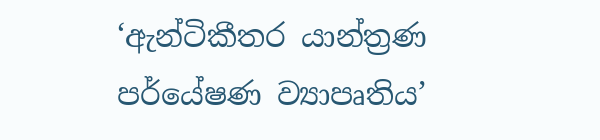‘ඇන්ටිකීතර යාන්ත්‍රණ පර්යේෂණ ව්‍යාපෘතිය’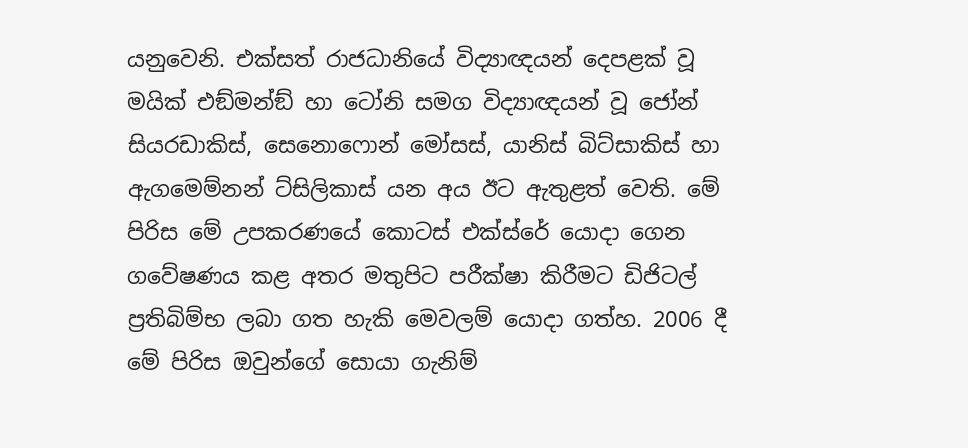යනුවෙනි. එක්සත් රාජධානියේ විද්‍යාඥයන් දෙපළක් වූ මයික් එඞ්මන්ඞ් හා ටෝනි සමග විද්‍යාඥයන් වූ ජෝන් සියරඩාකිස්, සෙනොෆොන් මෝසස්, යානිස් බිට්සාකිස් හා ඇගමෙම්නන් ට්සිලිකාස් යන අය ඊට ඇතුළත් වෙති. මේ පිරිස මේ උපකරණයේ කොටස් එක්ස්රේ යොදා ගෙන ගවේෂණය කළ අතර මතුපිට පරීක්ෂා කිරීමට ඩිජිටල් ප්‍රතිබිම්භ ලබා ගත හැකි මෙවලම් යොදා ගත්හ. 2006 දී මේ පිරිස ඔවුන්ගේ සොයා ගැනිම්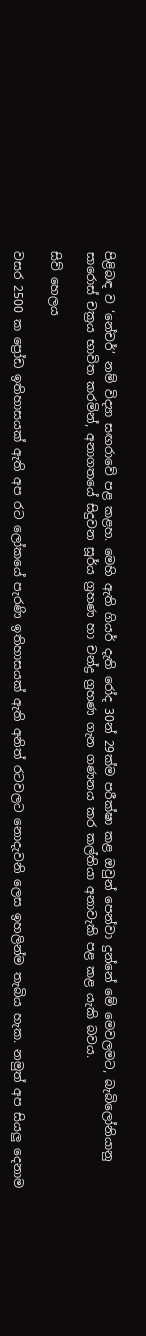පිළිබඳ ව ‘නේචර්’ නම් විද්‍යා සඟරාවේ පළ කළහ. මෙහි ඇති ගියර් දැති රෝද 30න් 29ක්ම පරීක්ෂා කළ ඔවුන් පෙන්වා දුන්නේ මේ මෙවලමට, බැබිලෝනියානු සාරොස් චක්‍රය භාවිත කරමින්, අනාගතයේ සිදුවන සූර්ය ග්‍රහණ හා චන්ද්‍ර ග්‍රහණ ගැන ගණනය කර කල්තියා අනාවැකි පළ කළ යැකි බවය.

සිව් හෙලය

වසර 2500 ක ප්‍රෝඩ ඉතිහාසයක් ඇති අප රට ලෝකයේ පැරණි ඉතිහාසයක් ඇති අනිත් රටවලට නොදැවනි ලෙස ඉහලින්ම තැබිය හැක. නමුත් අප සියලු දෙනාම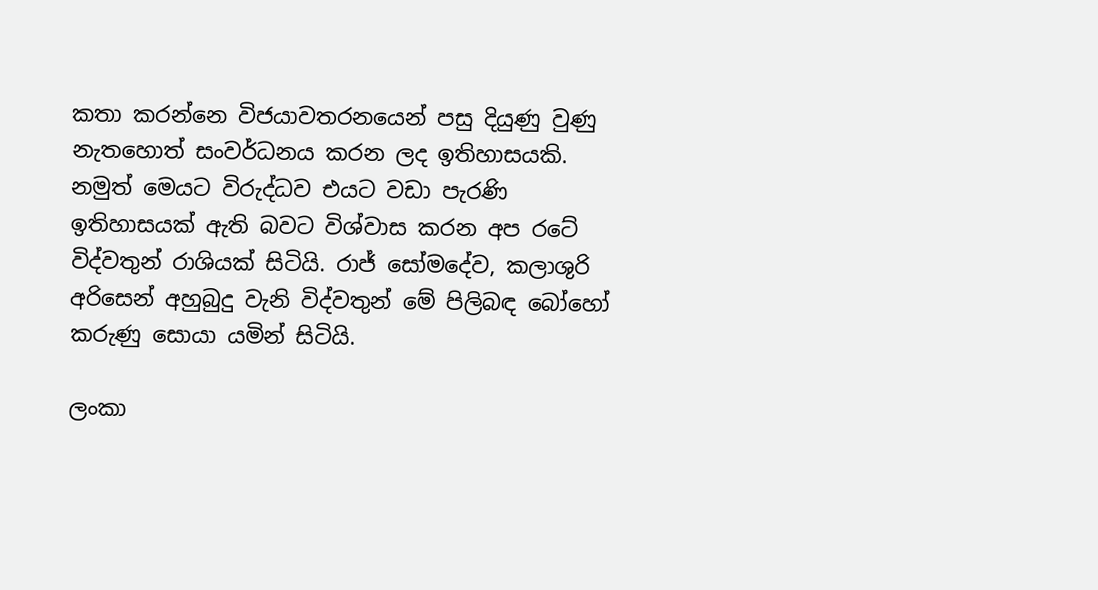කතා කරන්නෙ විජයාවතරනයෙන් පසු දියුණු වුණු නැතහොත් සංවර්ධනය කරන ලද ඉතිහාසයකි. නමුත් මෙයට විරුද්ධව එයට වඩා පැරණි ඉතිහාසයක් ඇති බවට විශ්වාස කරන අප රටේ විද්වතුන් රාශියක් සිටියි. රාජ් සෝමදේව, කලාශුරි අරිසෙන් අහුබුදු වැනි විද්වතුන් මේ පිලිබඳ බෝහෝ කරුණු සොයා යමින් සිටියි.

ලංකා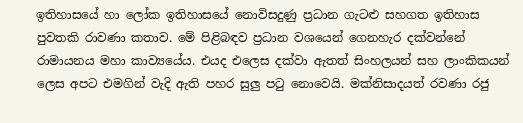ඉතිහාසයේ හා ලෝක ඉතිහාසයේ නොවිසදුණු ප්‍රධාන ගැටළු සහගත ඉතිහාස පුවතකි රාවණා කතාව. මේ පිළිබඳව ප්‍රධාන වශයෙන් ගෙනහැර දක්වන්නේ රාමායනය මහා කාව්‍යයේය. එයද එලෙස දක්වා ඇතත් සිංහලයන් සහ ලාංකිකයන් ලෙස අපට එමගින් වැදි ඇති පහර සුලු ප‍ටු නොවෙයි. මක්නිසාදයත් රවණා රජු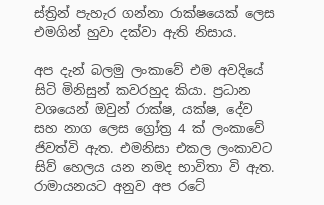ස්ත්‍රින් පැහැර ගන්නා රාක්ෂයෙක් ලෙස එමගින් හුවා දක්වා ඇති නිසාය.

අප දැන් බලමු ලංකාවේ එම අවදියේ සිටි මිනිසුන් කවරහුද කියා. ප්‍රධාන වශයෙන් ඔවුන් රාක්ෂ, යක්ෂ, දේව සහ නාග ලෙස ග්‍රෝත්‍ර 4 ක් ලංකාවේ ජිවත්වි ඇත. එමනිසා එකල ලංකාවට සිව් හෙලය යන නමද භාවිතා වි ඇත. රාමායනයට අනුව අප රටේ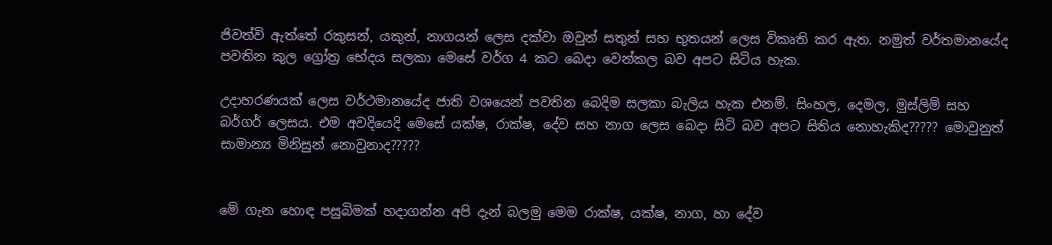ජිවත්වි ඇත්තේ රකුසන්, යකුන්, නාගයන් ලෙස දක්වා ඔවුන් සතුන් සහ භුතයන් ලෙස විකෘති කර ඇත. නමුත් වර්තමානයේද පවතින කුල ග්‍රෝත්‍ර භේදය සලකා මෙසේ වර්ග 4 කට බෙදා වෙන්කල බව අපට සිටිය හැක.

උදාහරණයක් ලෙස වර්ථමානයේද ජාති වශයෙන් පවතින බෙදිම සලකා බැලිය හැක එනම්. සිංහල, දෙමල, මුස්ලිම් සහ බර්ගර් ලෙසය. එම අවදියෙදි මෙසේ යක්ෂ, රාක්ෂ, දේව සහ නාග ලෙස බෙදා සිටි බව අපට සිතිය නොහැකිද????? මොවුනුත් සාමාන්‍ය මිනිසුන් නොවුනාද?????


මේ ගැන හොඳ පසුබිමක් හදාගන්න අපි දැන් බලමු මෙම රාක්ෂ, යක්ෂ, නාග, හා දේව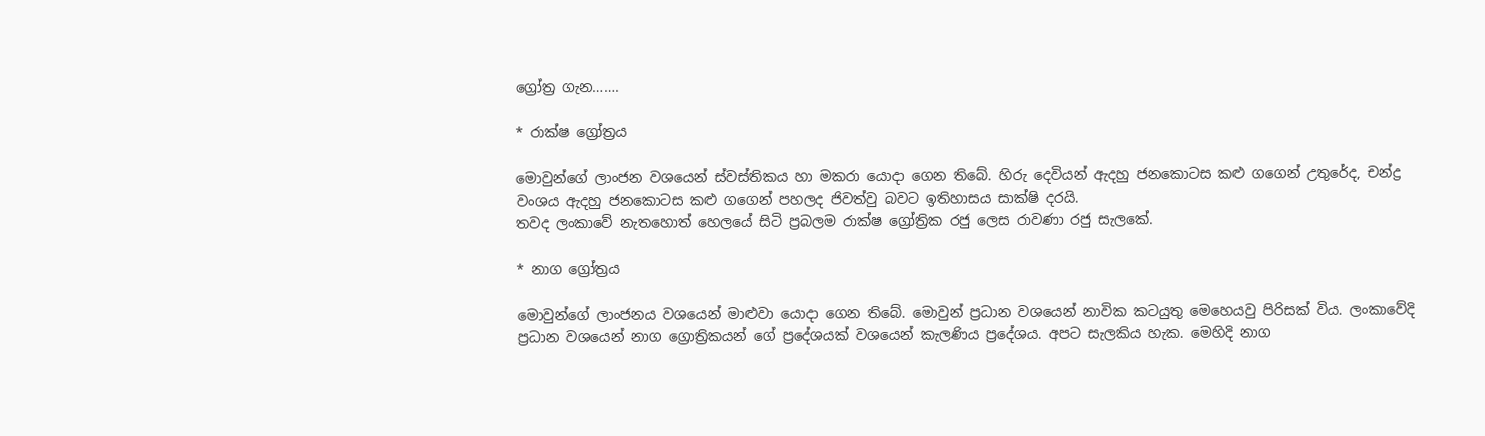ග්‍රෝත්‍ර ගැන…….

* රාක්ෂ ග්‍රෝත්‍රය

මොවුන්ගේ ලාංජන වශයෙන් ස්වස්තිකය හා මකරා යොදා ගෙන තිබේ. හිරු දෙවියන් ඇදහු ජනකොටස කළු ගගෙන් උතුරේද, චන්ද්‍ර වංශය ඇදහු ජනකොටස කළු ගගෙන් පහලද ජිවත්වු බවට ඉතිහාසය සාක්ෂි දරයි.
තවද ලංකාවේ නැතහොත් හෙලයේ සිටි ප්‍රබලම රාක්ෂ ග්‍රෝත්‍රික රජු ලෙස රාවණා රජු සැලකේ.

* නාග ග්‍රෝත්‍රය

මොවුන්ගේ ලාංජනය වශයෙන් මාළුවා යොදා ගෙන තිබේ. මොවුන් ප්‍රධාන වශයෙන් නාවික කටයුතු මෙහෙයවු පිරිසක් විය. ලංකාවේදි ප්‍රධාන වශයෙන් නාග ග්‍රොත්‍රිකයන් ගේ ප්‍රදේශයක් වශයෙන් කැලණිය ප්‍රදේශය. අපට සැලකිය හැක. මෙහිදි නාග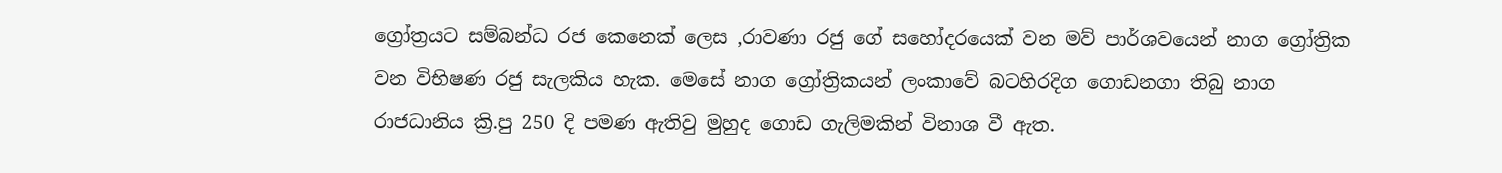ග්‍රෝත්‍රයට සම්බන්ධ රජ කෙනෙක් ලෙස ,රාවණා රජු ගේ සහෝදරයෙක් වන මව් පාර්ශවයෙන් නාග ග්‍රෝත්‍රික වන විභිෂණ රජු සැලකිය හැක. මෙසේ නාග ග්‍රෝත්‍රිකයන් ලංකාවේ බටහිරදිග ගොඩනගා තිබු නාග රාජධානිය ක්‍රි.පු 250 දි පමණ ඇතිවු මුහුද ගොඩ ගැලිමකින් විනාශ වී ඇත.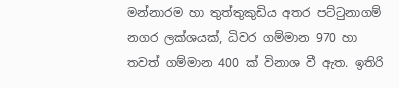මන්නාරම හා තුත්තුකුඩිය අතර පට්‍ටුනාගම් නගර ලක්ශයක්, ධිවර ගම්මාන 970 හා තවත් ගම්මාන 400 ක් විනාශ වී ඇත. ඉතිරි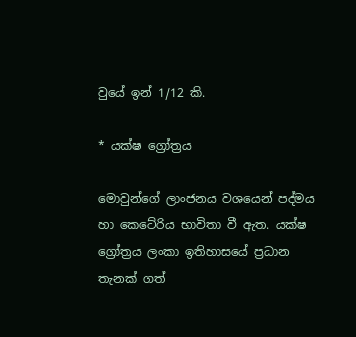වුයේ ඉන් 1/12 කි.

* යක්ෂ ග්‍රෝත්‍රය

මොවුන්ගේ ලාංජනය වශයෙන් පද්මය හා කෙටේරිය භාවිතා වී ඇත. යක්ෂ ග්‍රෝත්‍රය ලංකා ඉතිහාසයේ ප්‍රධාන තැනක් ගත්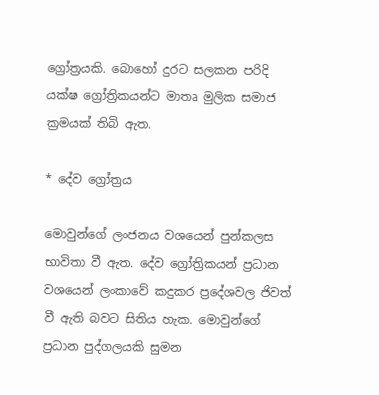ග්‍රෝත්‍රයකි. බොහෝ දුරට සලකන පරිදි යක්ෂ ග්‍රෝත්‍රිකයන්ට මාතෘ මුලික සමාජ ක්‍රමයක් තිබි ඇත.

* දේව ග්‍රෝත්‍රය

මොවුන්ගේ ලංජනය වශයෙන් පුන්කලස භාවිතා වී ඇත. දේව ග්‍රෝත්‍රිකයන් ප්‍රධාන වශයෙන් ලංකාවේ කදුකර ප්‍රදේශවල ජිවත් වී ඇති බවට සිතිය හැක. මොවුන්ගේ ප්‍රධාන පුද්ගලයකි සුමන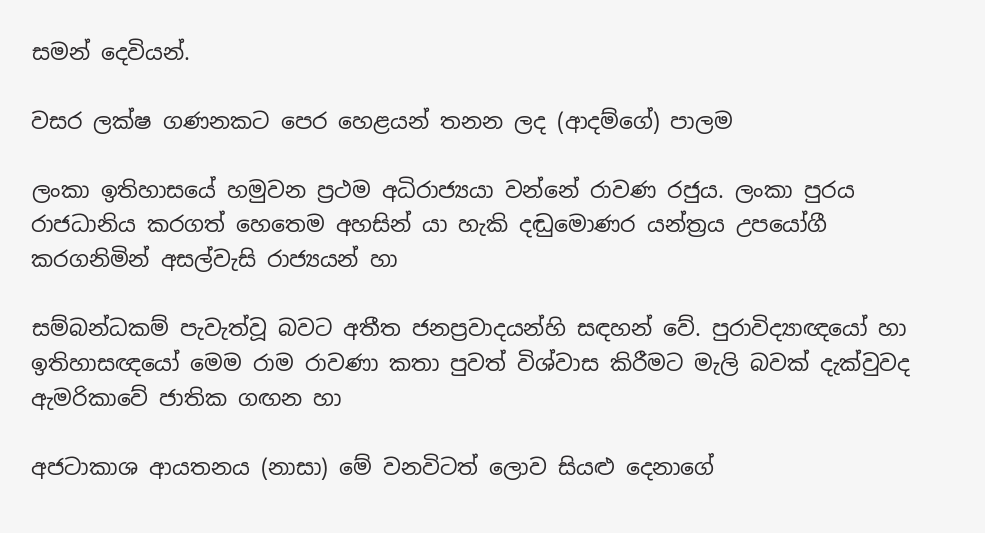සමන් දෙවියන්.

වසර ලක්ෂ ගණනකට පෙර හෙළයන් තනන ලද (ආදම්ගේ) පාලම

ලංකා ඉතිහාසයේ හමුවන ප්‍රථම අධිරාජ්‍යයා වන්නේ රාවණ රජුය. ලංකා පුරය රාජධානිය කරගත් හෙතෙම අහසින් යා හැකි දඬුමොණර යන්ත්‍රය උපයෝගී කරගනිමින් අසල්වැසි රාජ්‍යයන් හා

සම්බන්ධකම් පැවැත්වූ බවට අතීත ජනප්‍රවාදයන්හි සඳහන් වේ. පුරාවිද්‍යාඥයෝ හා ඉතිහාසඥයෝ මෙම රාම රාවණා කතා පුවත් විශ්වාස කිරීමට මැලි බවක් දැක්වුවද ඇමරිකාවේ ජාතික ගඟන හා

අජටාකාශ ආයතනය (නාසා) මේ වනවිටත් ලොව සියළු දෙනාගේ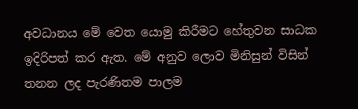අවධානය මේ වෙත යොමු කිරීමට හේතුවන සාධක ඉදිරිපත් කර ඇත. මේ අනුව ලොව මිනිසුන් විසින් තනන ලද පැරණිතම පාලම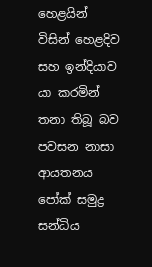හෙළයින් විසින් හෙළදිව සහ ඉන්දියාව යා කරමින් තනා තිබූ බව පවසන නාසා ආයතනය පෝක් සමුද්‍ර සන්ධිය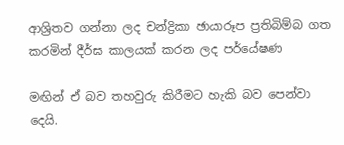ආශ්‍රිතව ගන්නා ලද චන්ද්‍රිකා ඡායාරූප ප්‍රතිබිම්බ ගත කරමින් දීර්ඝ කාලයක් කරන ලද පර්යේෂණ

මඟින් ඒ බව තහවුරු කිරීමට හැකි බව පෙන්වා දෙයි.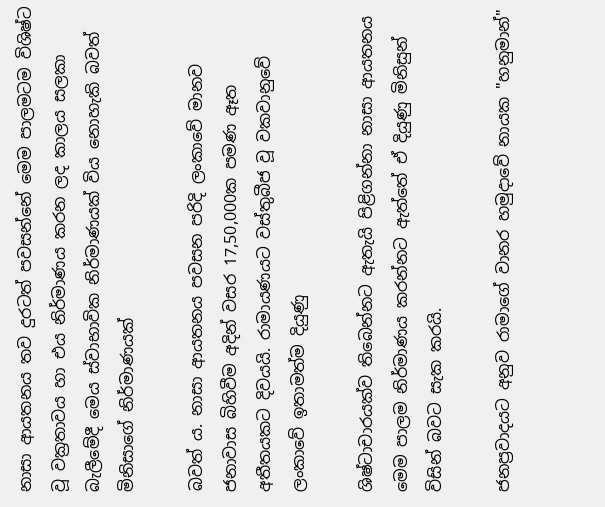නාසා ආයතනය තව දුරටත් පවසන්නේ මෙම පාලමටම විශිෂ්ට වූ වක්‍රතාවය හා එය නිර්මාණය කරන ලද කාලය සලකා බැලීමේදී මෙය ස්වාභාවික නිර්මාණයක් විය නොහැකි බවත් මිනිසාගේ නිර්මාණයක්

බවත්‍ ය. නාසා ආයතනය පවසන පරිදි ලංකාවේ මානව ජනාවාස බිහිවීම අදින් වසර 17,50,000ක පමණ ඈත අතීතයකට දිවයයි. රාමායණයට වස්තුබීජ වූ වකවානුවේ ලංකාවේ ඉතාමත්ම දියුණු

ශිෂ්ටාචාරයක්ව තිබෙන්නට ඇතැයි පිළිගන්නා නාසා ආයතනය මෙම පාලම නිර්මාණය කරන්නට ඇත්තේ ඒ දියුණු මිනිසුන් විසින් බවට සැක කරයි.

ජනප්‍රවාදයට අනුව රාමාගේ වානර හමුදාවේ නායක "හනුමාන්"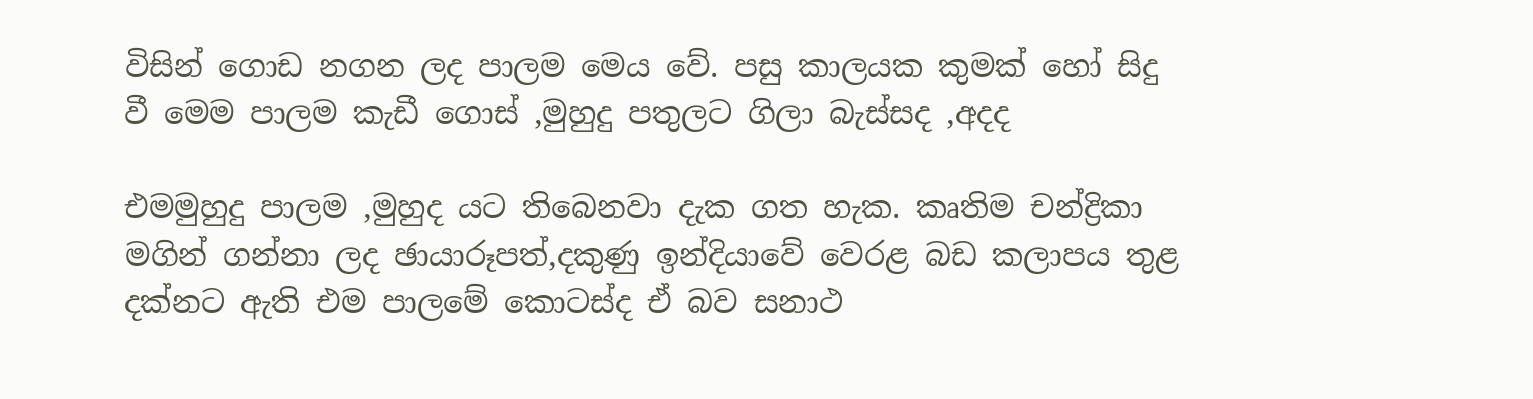විසින් ගොඩ නගන ලද පාලම මෙය වේ. පසු කාලයක කුමක් හෝ සිදු වී මෙම පාලම කැඩී ගොස් ,මුහුදු පතුලට ගිලා බැස්සද ,අදද

එමමුහුදු පාලම ,මුහුද යට තිබෙනවා දැක ගත හැක. කෘතිම චන්ද්‍රිකා මගින් ගන්නා ලද ඡායාරූපත්,දකුණු ඉන්දියාවේ වෙරළ බඩ කලාපය තුළ දක්නට ඇති එම පාලමේ කොටස්ද ඒ බව සනාථ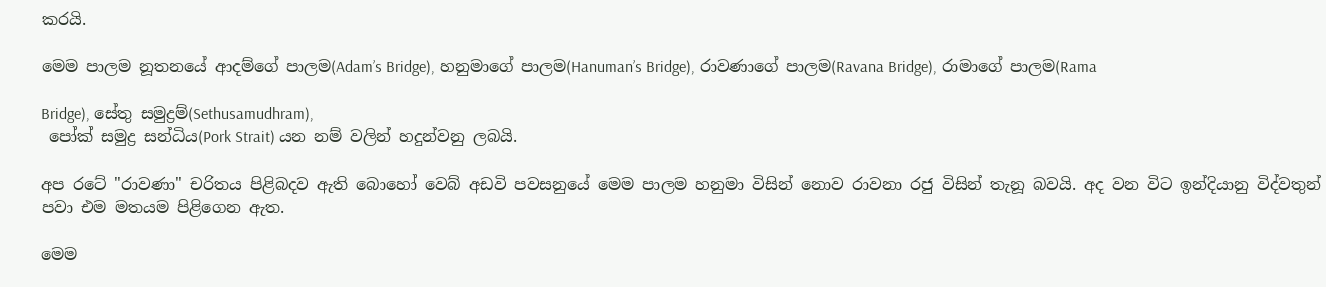කරයි.

මෙම පාලම නූතනයේ ආදම්ගේ පාලම(Adam’s Bridge), හනුමාගේ පාලම(Hanuman’s Bridge), රාවණාගේ පාලම(Ravana Bridge), රාමාගේ පාලම(Rama

Bridge), සේතු සමුද්‍රම්(Sethusamudhram),
 පෝක් සමුද්‍ර සන්ධිය(Pork Strait) යන නම් වලින් හදුන්වනු ලබයි.

අප රටේ "රාවණා" චරිතය පිළිබදව ඇති බොහෝ වෙබ් අඩවි පවසනුයේ මෙම පාලම හනුමා විසින් නොව රාවනා රජු විසින් තැනූ බවයි. අද වන විට ඉන්දියානු විද්වතුන් පවා එම මතයම පිළිගෙන ඇත.

මෙම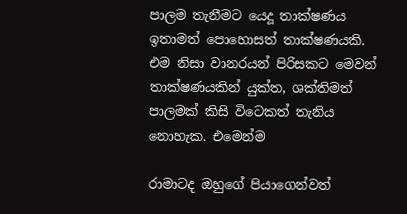පාලම තැනීමට යෙදූ තාක්ෂණය ඉතාමත් පොහොසත් තාක්ෂණයකි. එම නිසා වානරයන් පිරිසකට මෙවන් තාක්ෂණයකින් යුක්ත, ශක්තිමත් පාලමක් කිසි විටෙකත් තැනිය නොහැක. එමෙන්ම

රාමාටද ඔහුගේ පියාගෙන්වත්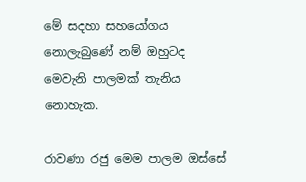මේ සදහා සහයෝගය නොලැබුණේ නම් ඔහුටද මෙවැනි පාලමක් තැනිය නොහැක.

රාවණා රජු මෙම පාලම ඔස්සේ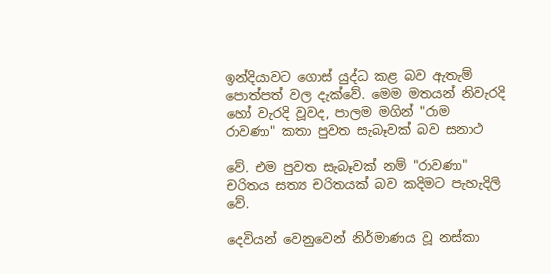ඉන්දියාවට ගොස් යුද්ධ කළ බව ඇතැම් පොත්පත් වල දැක්වේ. මෙම මතයන් නිවැරදි හෝ වැරදි වූවද, පාලම මගින් "රාම රාවණා" කතා පුවත සැබෑවක් බව සනාථ

වේ. එම පුවත සැබෑවක් නම් "රාවණා" චරිතය සත්‍ය චරිතයක් බව කදිමට පැහැදිලි වේ.

දෙවියන් වෙනුවෙන් නිර්මාණය වූ නස්කා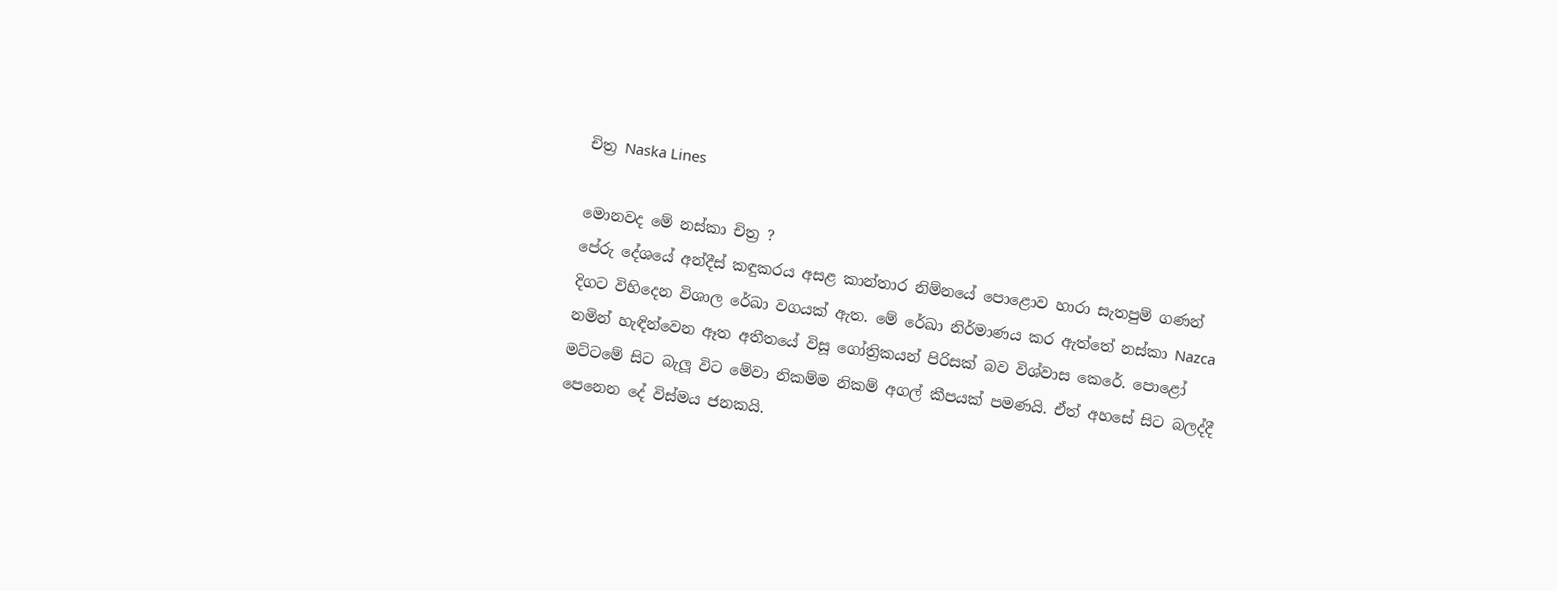චිත්‍ර Naska Lines

මොනවද මේ නස්කා චිත්‍ර ?
පේරු දේශයේ අන්දීස් කඳුකරය අසළ කාන්තාර නිම්නයේ පොළොව හාරා සැතපුම් ගණන් දිගට විහිදෙන විශාල රේඛා වගයක් ඇත. මේ රේඛා නිර්මාණය කර ඇත්තේ නස්කා Nazca නමින් හැඳින්වෙන ඈත අතීතයේ විසූ ගෝත්‍රිකයන් පිරිසක් බව විශ්වාස කෙරේ. පොළෝ මට්ටමේ සිට බැලූ විට මේවා නිකම්ම නිකම් අගල් කීපයක් පමණයි. ඒත් අහසේ සිට බලද්දී පෙනෙන දේ විස්මය ජනකයි.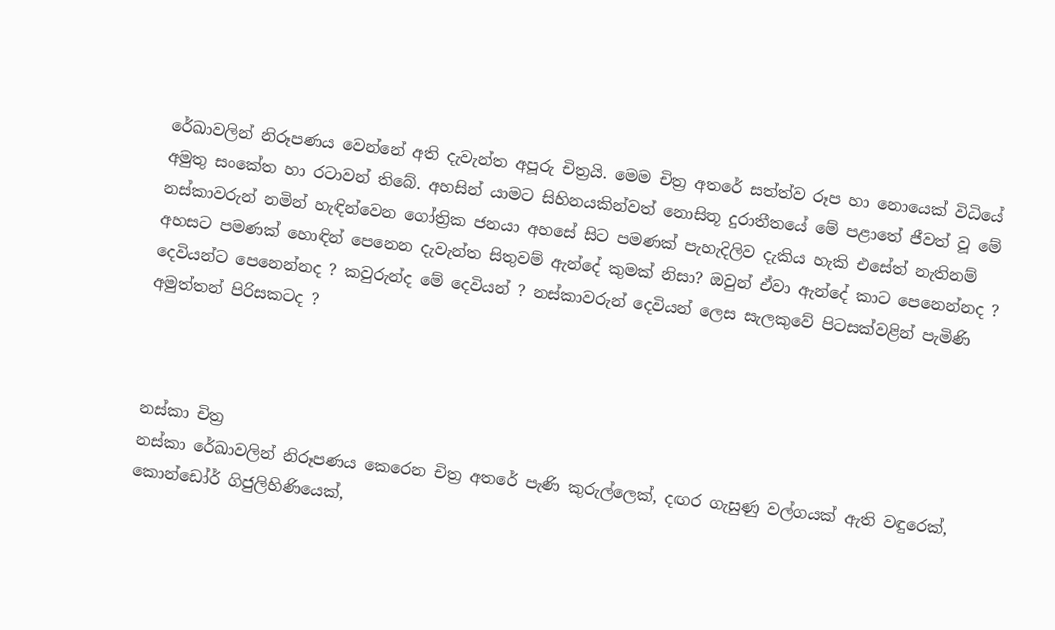රේඛාවලින් නිරූපණය වෙන්නේ අති දැවැන්ත අපූරු චිත්‍රයි. මෙම චිත්‍ර අතරේ සත්ත්ව රූප හා නොයෙක් විධියේ අමුතු සංකේත හා රටාවන් තිබේ. අහසින් යාමට සිහිනයකින්වත් නොසිතූ දුරාතීතයේ මේ පළාතේ ජීවත් වූ මේ නස්කාවරුන් නමින් හැඳින්වෙන ගෝත්‍රික ජනයා අහසේ සිට පමණක් පැහැදිලිව දැකිය හැකි එසේත් නැතිනම් අහසට පමණක් හොඳින් පෙනෙන දැවැන්ත සිතුවම් ඇන්දේ කුමක් නිසා? ඔවුන් ඒවා ඇන්දේ කාට පෙනෙන්නද ? දෙවියන්ට පෙනෙන්නද ? කවුරුන්ද මේ දෙවියන් ? නස්කාවරුන් දෙවියන් ලෙස සැලකුවේ පිටසක්වළින් පැමිණි අමුත්තන් පිරිසකටද ?



නස්කා චිත්‍ර
නස්කා රේඛාවලින් නිරූපණය කෙරෙන චිත්‍ර අතරේ පැණි කුරුල්ලෙක්, දඟර ගැසුණු වල්ගයක් ඇති වඳුරෙක්, කොන්ඩෝර් ගිජුලිහිණියෙක්,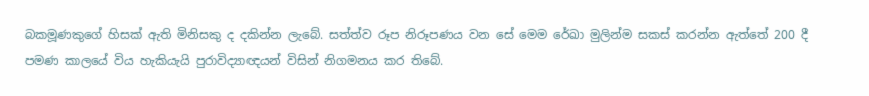බකමූණකුගේ හිසක් ඇති මිනිසකු ද දකින්න ලැබේ. සත්ත්ව රූප නිරූපණය වන සේ මෙම රේඛා මුලින්ම සකස් කරන්න ඇත්තේ 200 දී පමණ කාලයේ විය හැකියැයි පුරාවිද්‍යාඥයන් විසින් නිගමනය කර තිබේ.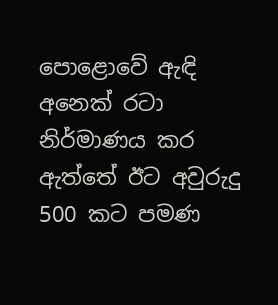පොළොවේ ඇඳි අනෙක් රටා නිර්මාණය කර ඇත්තේ ඊට අවුරුදු 500 කට පමණ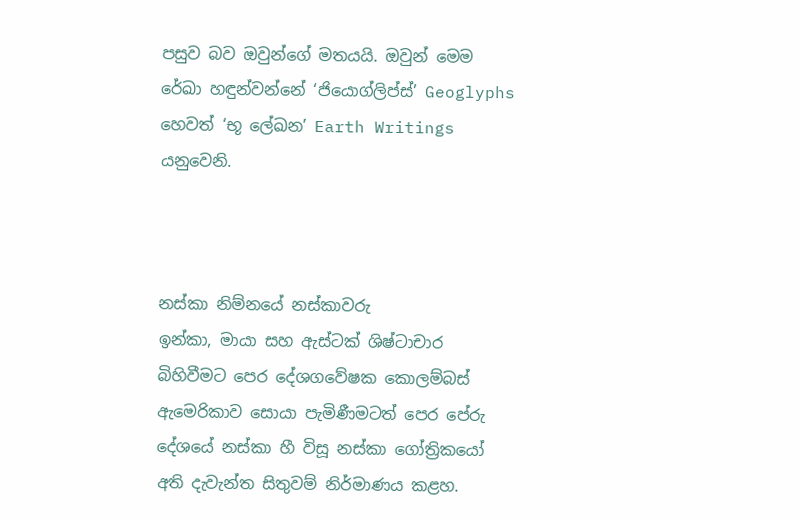පසුව බව ඔවුන්ගේ මතයයි. ඔවුන් මෙම රේඛා හඳුන්වන්නේ ‘ජියොග්ලිප්ස්’ Geoglyphs හෙවත් ‘භූ ලේඛන’ Earth Writings යනුවෙනි.



නස්කා නිම්නයේ නස්කාවරු
ඉන්කා, මායා සහ ඇස්ටක් ශිෂ්ටාචාර බිහිවීමට පෙර දේශගවේෂක කොලම්බස් ඇමෙරිකාව සොයා පැමිණීමටත් පෙර පේරු දේශයේ නස්කා හී විසූ නස්කා ගෝත්‍රිකයෝ අති දැවැන්ත සිතුවම් නිර්මාණය කළහ.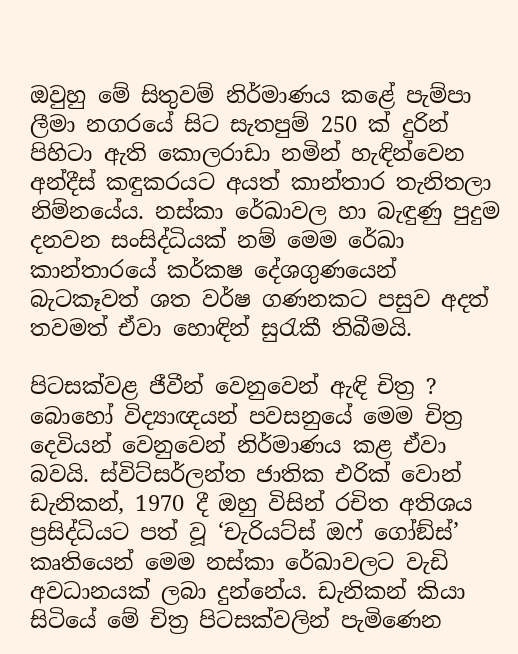ඔවුහු මේ සිතුවම් නිර්මාණය කළේ පැම්පා ලීමා නගරයේ සිට සැතපුම් 250 ක් දුරින් පිහිටා ඇති කොලරාඩා නමින් හැඳින්වෙන අන්දීස් කඳුකරයට අයත් කාන්තාර තැනිතලා නිම්නයේය. නස්කා රේඛාවල හා බැඳුණු පුදුම දනවන සංසිද්ධියක් නම් මෙම රේඛා කාන්තාරයේ කර්කෂ දේශගුණයෙන් බැටකෑවත් ශත වර්ෂ ගණනකට පසුව අදත් තවමත් ඒවා හොඳින් සුරැකී තිබීමයි.

පිටසක්වළ ජීවීන් වෙනුවෙන් ඇඳි චිත්‍ර ?
බොහෝ විද්‍යාඥයන් පවසනුයේ මෙම චිත්‍ර දෙවියන් වෙනුවෙන් නිර්මාණය කළ ඒවා බවයි. ස්විට්සර්ලන්ත ජාතික එරික් වොන් ඩැනිකන්, 1970 දී ඔහු විසින් රචිත අතිශය ප්‍රසිද්ධියට පත් වූ ‘චැරියට්ස් ඔෆ් ගෝඞ්ස්’ කෘතියෙන් මෙම නස්කා රේඛාවලට වැඩි අවධානයක් ලබා දුන්නේය. ඩැනිකන් කියා සිටියේ මේ චිත්‍ර පිටසක්වලින් පැමිණෙන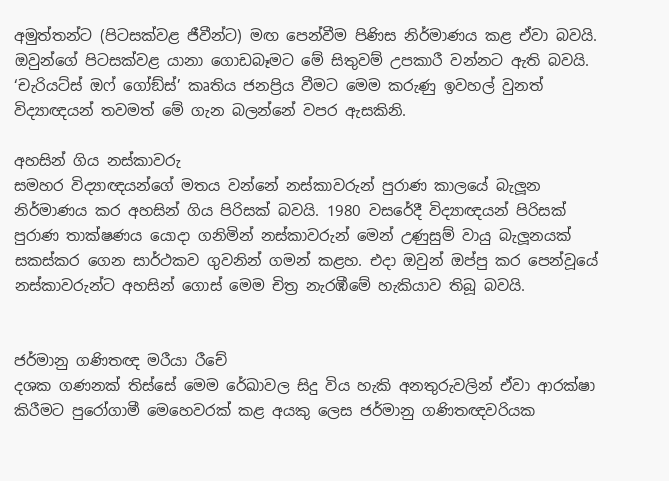අමුත්තන්ට (පිටසක්වළ ජීවීන්ට) මඟ පෙන්වීම පිණිස නිර්මාණය කළ ඒවා බවයි. ඔවුන්ගේ පිටසක්වළ යානා ගොඩබෑමට මේ සිතුවම් උපකාරී වන්නට ඇති බවයි. ‘චැරියට්ස් ඔෆ් ගෝඞ්ස්’ කෘතිය ජනප්‍රිය වීමට මෙම කරුණු ඉවහල් වුනත් විද්‍යාඥයන් තවමත් මේ ගැන බලන්නේ වපර ඇසකිනි.

අහසින් ගිය නස්කාවරු
සමහර විද්‍යාඥයන්ගේ මතය වන්නේ නස්කාවරුන් පුරාණ කාලයේ බැලූන නිර්මාණය කර අහසින් ගිය පිරිසක් බවයි. 1980 වසරේදී විද්‍යාඥයන් පිරිසක් පුරාණ තාක්ෂණය යොදා ගනිමින් නස්කාවරුන් මෙන් උණුසුම් වායු බැලූනයක් සකස්කර ගෙන සාර්ථකව ගුවනින් ගමන් කළහ. එදා ඔවුන් ඔප්පු කර පෙන්වූයේ නස්කාවරුන්ට අහසින් ගොස් මෙම චිත්‍ර නැරඹීමේ හැකියාව තිබූ බවයි.


ජර්මානු ගණිතඥ මරීයා රීචේ
දශක ගණනක් තිස්සේ මෙම රේඛාවල සිදු විය හැකි අනතුරුවලින් ඒවා ආරක්ෂා කිරීමට පුරෝගාමී මෙහෙවරක් කළ අයකු ලෙස ජර්මානු ගණිතඥවරියක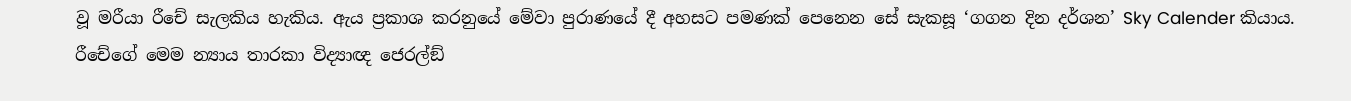වූ මරීයා රීචේ සැලකිය හැකිය. ඇය ප්‍රකාශ කරනුයේ මේවා පුරාණයේ දී අහසට පමණක් පෙනෙන සේ සැකසූ ‘ගගන දින දර්ශන’ Sky Calender කියාය. රීචේගේ මෙම න්‍යාය තාරකා විද්‍යාඥ ජෙරල්ඞ්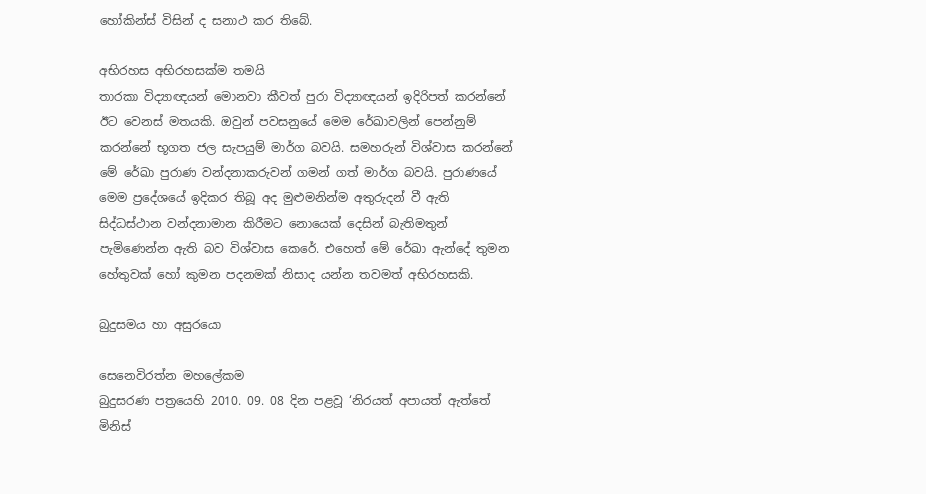හෝකින්ස් විසින් ද සනාථ කර තිබේ.

අභිරහස අභිරහසක්ම තමයි
තාරකා විද්‍යාඥයන් මොනවා කීවත් පුරා විද්‍යාඥයන් ඉදිරිපත් කරන්නේ ඊට වෙනස් මතයකි. ඔවුන් පවසනුයේ මෙම රේඛාවලින් පෙන්නුම් කරන්නේ භූගත ජල සැපයුම් මාර්ග බවයි. සමහරුන් විශ්වාස කරන්නේ මේ රේඛා පුරාණ වන්දනාකරුවන් ගමන් ගත් මාර්ග බවයි. පුරාණයේ මෙම ප්‍රදේශයේ ඉදිකර තිබූ අද මුළුමනින්ම අතුරුදන් වී ඇති සිද්ධස්ථාන වන්දනාමාන කිරීමට නොයෙක් දෙසින් බැතිමතුන් පැමිණෙන්න ඇති බව විශ්වාස කෙරේ. එහෙත් මේ රේඛා ඇන්දේ තුමන හේතුවක් හෝ කුමන පදනමක් නිසාද යන්න තවමත් අභිරහසකි.

බුදුසමය හා අසුරයො

සෙනෙවිරත්න මහලේකම
බුදුසරණ පත්‍රයෙහි 2010. 09. 08 දින පළවූ ‘නිරයත් අපායත් ඇත්තේ මිනිස්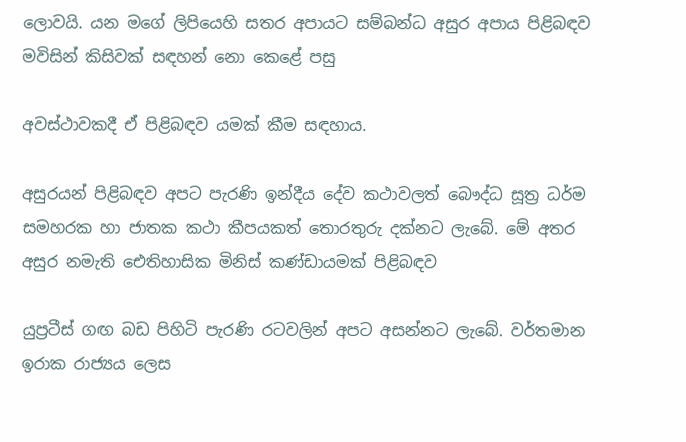ලොවයි. යන මගේ ලිපියෙහි සතර අපායට සම්බන්ධ අසුර අපාය පිළිබඳව මවිසින් කිසිවක් සඳහන් නො කෙළේ පසු

අවස්ථාවකදී ඒ පිළිබඳව යමක් කීම සඳහාය.

අසුරයන් පිළිබඳව අපට පැරණි ඉන්දීය දේව කථාවලත් බෞද්ධ සූත්‍ර ධර්ම සමහරක හා ජාතක කථා කීපයකත් තොරතුරු දක්නට ලැබේ. මේ අතර අසුර නමැති ඓතිහාසික මිනිස් කණ්ඩායමක් පිළිබඳව

යුප්‍රටීස් ගඟ බඩ පිහිටි පැරණි රටවලින් අපට අසන්නට ලැබේ. වර්තමාන ඉරාක රාජ්‍යය ලෙස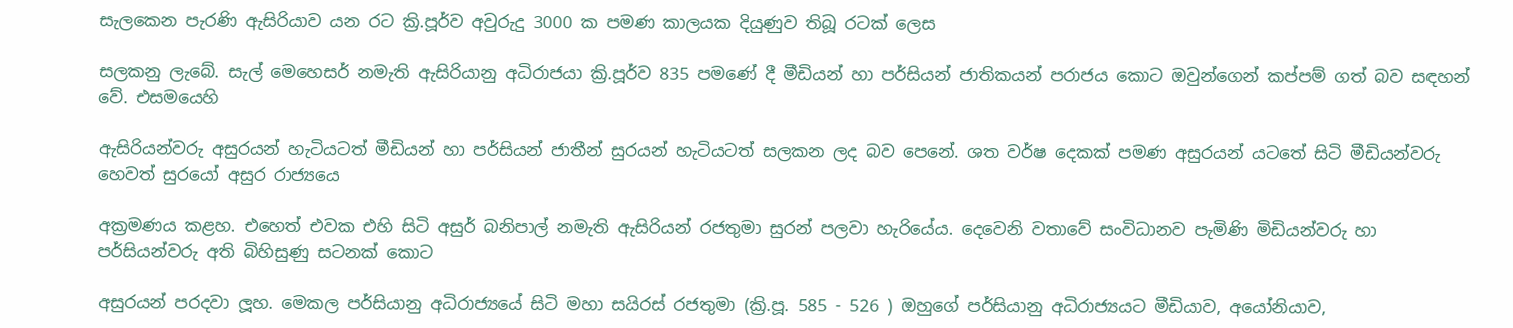සැලකෙන පැරණි ඇසිරියාව යන රට ක්‍රි.පූර්ව අවුරුදු 3000 ක පමණ කාලයක දියුණුව තිබූ රටක් ලෙස

සලකනු ලැබේ. සැල් මෙහෙසර් නමැති ඇසිරියානු අධිරාජයා ක්‍රි.පූර්ව 835 පමණේ දී මීඩියන් හා පර්සියන් ජාතිකයන් පරාජය කොට ඔවුන්ගෙන් කප්පම් ගත් බව සඳහන් වේ. එසමයෙහි

ඇසිරියන්වරු අසුරයන් හැටියටත් මීඩියන් හා පර්සියන් ජාතීන් සුරයන් හැටියටත් සලකන ලද බව පෙනේ. ශත වර්ෂ දෙකක් පමණ අසුරයන් යටතේ සිටි මීඩියන්වරු හෙවත් සුරයෝ අසුර රාජ්‍යයෙ

අක්‍රමණය කළහ. එහෙත් එවක එහි සිටි අසුර් බනිපාල් නමැති ඇසිරියන් රජතුමා සුරන් පලවා හැරියේය. දෙවෙනි වතාවේ සංවිධානව පැමිණි මිඩියන්වරු හා පර්සියන්වරු අති බිහිසුණු සටනක් කොට

අසුරයන් පරදවා ලූහ. මෙකල පර්සියානු අධිරාජ්‍යයේ සිටි මහා සයිරස් රජතුමා (ක්‍රි.පූ. 585 - 526 ) ඔහුගේ පර්සියානු අධිරාජ්‍යයට මීඩියාව, අයෝනියාව,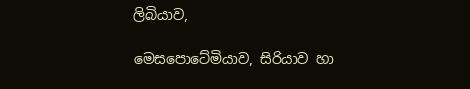ලිබියාව,

මෙසපොටේමියාව, සිරියාව හා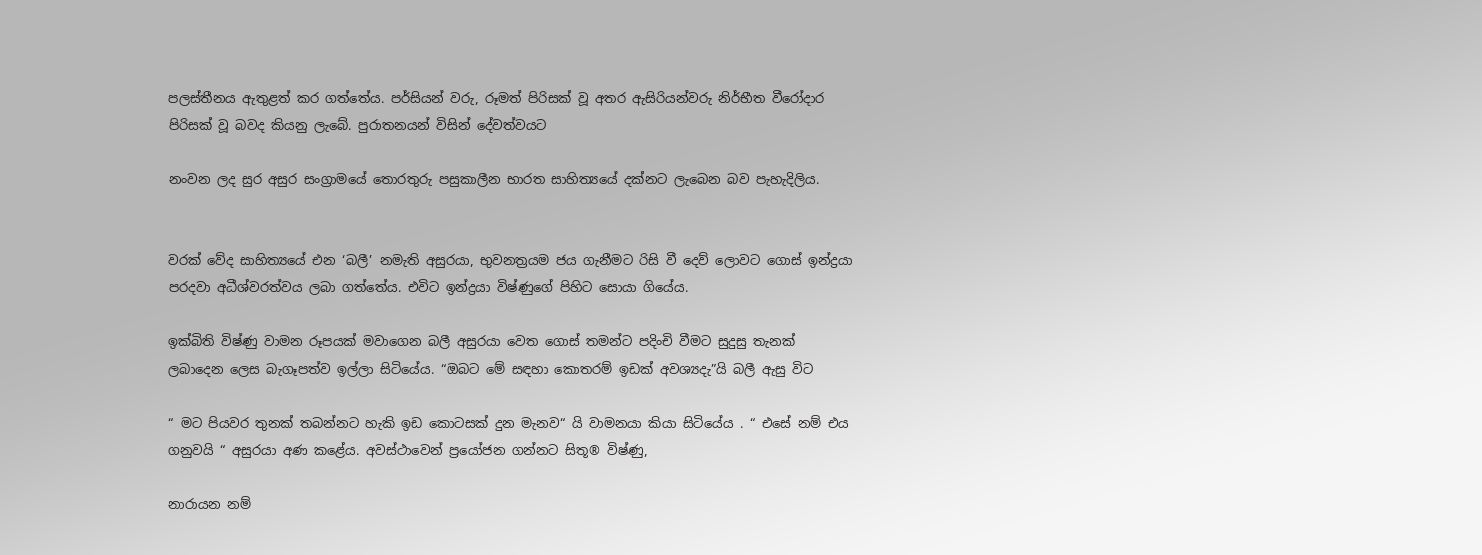පලස්තීනය ඇතුළත් කර ගත්තේය. පර්සියන් වරු, රූමත් පිරිසක් වූ අතර ඇසිරියන්වරු නිර්භීත වීරෝදාර පිරිසක් වූ බවද කියනු ලැබේ. පුරාතනයන් විසින් දේවත්වයට

නංවන ලද සුර අසුර සංග්‍රාමයේ තොරතුරු පසුකාලීන භාරත සාහිත්‍යයේ දක්නට ලැබෙන බව පැහැදිලිය.


වරක් වේද සාහිත්‍යයේ එන ‘බලී’ නමැති අසුරයා, භුවනත්‍රයම ජය ගැනීමට රිසි වී දෙව් ලොවට ගොස් ඉන්ද්‍රයා පරදවා අධීශ්වරත්වය ලබා ගත්තේය. එවිට ඉන්ද්‍රයා විෂ්ණුගේ පිහිට සොයා ගියේය.

ඉක්බිති විෂ්ණු වාමන රූපයක් මවාගෙන බලී අසුරයා වෙත ගොස් තමන්ට පදිංචි වීමට සුදුසු තැනක් ලබාදෙන ලෙස බැගෑපත්ව ඉල්ලා සිටියේය. “ඔබට මේ සඳහා කොතරම් ඉඩක් අවශ්‍යදැ”යි බලී ඇසු විට

“ මට පියවර තුනක් තබන්නට හැකි ඉඩ කොටසක් දුන මැනව“ යි වාමනයා කියා සිටියේය . “ එසේ නම් එය ගනුවයි “ අසුරයා අණ කළේය. අවස්ථාවෙන් ප්‍රයෝජන ගන්නට සිතූ® විෂ්ණු,

නාරායන නම්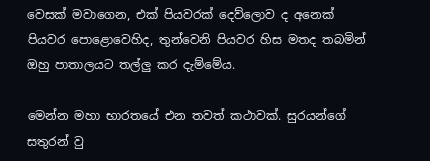වෙසක් මවාගෙන, එක් පියවරක් දෙව්ලොව ද අනෙක් පියවර පොළොවෙහිද, තුන්වෙනි පියවර හිස මතද තබමින් ඔහු පාතාලයට තල්ලු කර දැම්මේය.

මෙන්න මහා භාරතයේ එන තවත් කථාවක්. සුරයන්ගේ සතුරන් වු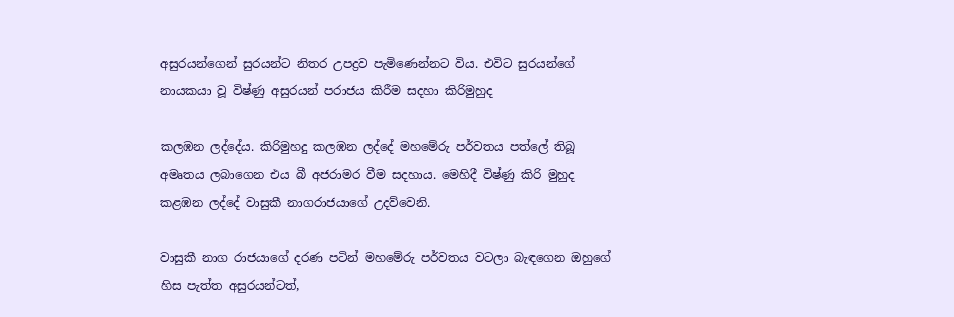අසුරයන්ගෙන් සුරයන්ට නිතර උපද්‍රව පැමිණෙන්නට විය. එවිට සුරයන්ගේ නායකයා වූ විෂ්ණු අසුරයන් පරාජය කිරීම සදහා කිරිමුහුද

කලඹන ලද්දේය. කිරිමුහදු කලඹන ලද්දේ මහමේරු පර්වතය පත්ලේ තිබූ අමෘතය ලබාගෙන එය බී අජරාමර වීම සදහාය. මෙහිදී විෂ්ණු කිරි මුහුද කළඹන ලද්දේ වාසුකී නාගරාජයාගේ උදව්වෙනි.

වාසුකී නාග රාජයාගේ දරණ පටින් මහමේරු පර්වතය වටලා බැඳගෙන ඔහුගේ හිස පැත්ත අසුරයන්ටත්,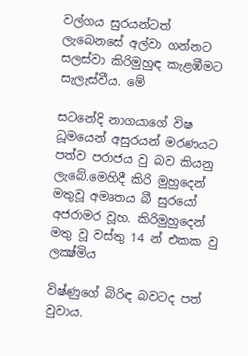වල්ගය සුරයන්ටත් ලැබෙනසේ අල්වා ගන්නට සලස්වා කිරිමුහුඳ කැළඹීමට සැලැස්වීය. මේ

සටනේදි නාගයාගේ විෂ ධූමයෙන් අසුරයන් මරණයට පත්ව පරාජය වු බව කියනු ලැබේ.මෙහිදී කිරි මුහුදෙන් මතුවූ අමෘතය බී සුරයෝ අජරාමර වූහ. කිරිමුහුදෙන් මතු වූ වස්තු 14 න් එකක වු ලක්‍ෂ්මිය

විෂ්ණුගේ බිරිඳ බවටද පත් වුවාය.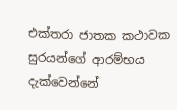එක්තරා ජාතක කථාවක සුරයන්ගේ ආරම්භය දැක්වෙන්නේ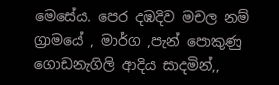මෙසේය. පෙර දඹදිව මචල නම් ග්‍රාමයේ , මාර්ග ,පැන් පොකුණු ගොඩනැගිලි ආදිය සාදමින්,,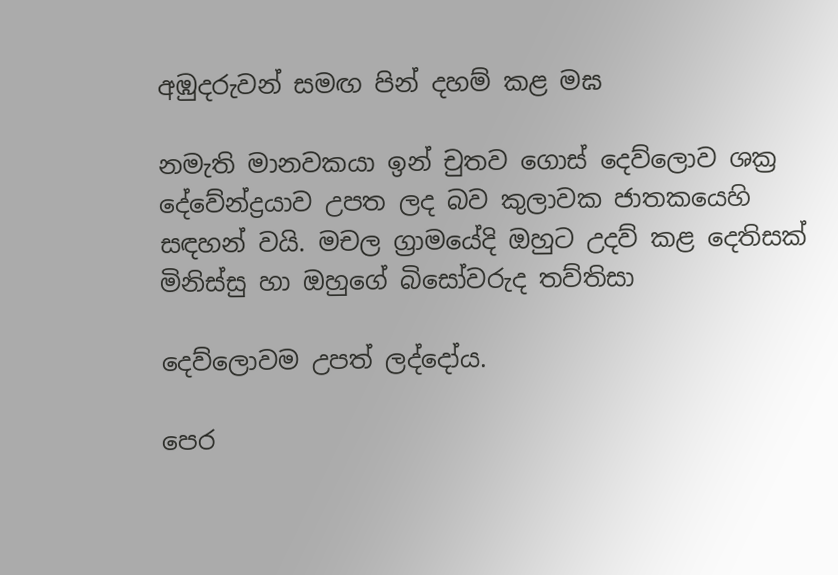අඹුදරුවන් සමඟ පින් දහම් කළ මඝ

නමැති මානවකයා ඉන් චුතව ගොස් දෙව්ලොව ශක්‍ර දේවේන්ද්‍රයාව උපත ලද බව කුලාවක ජාතකයෙහි සඳහන් වයි. මචල ග්‍රාමයේදි ඔහුට උදව් කළ දෙතිසක් මිනිස්සු හා ඔහුගේ බිසෝවරුද තව්තිසා

දෙව්ලොවම උපත් ලද්දෝය.

පෙර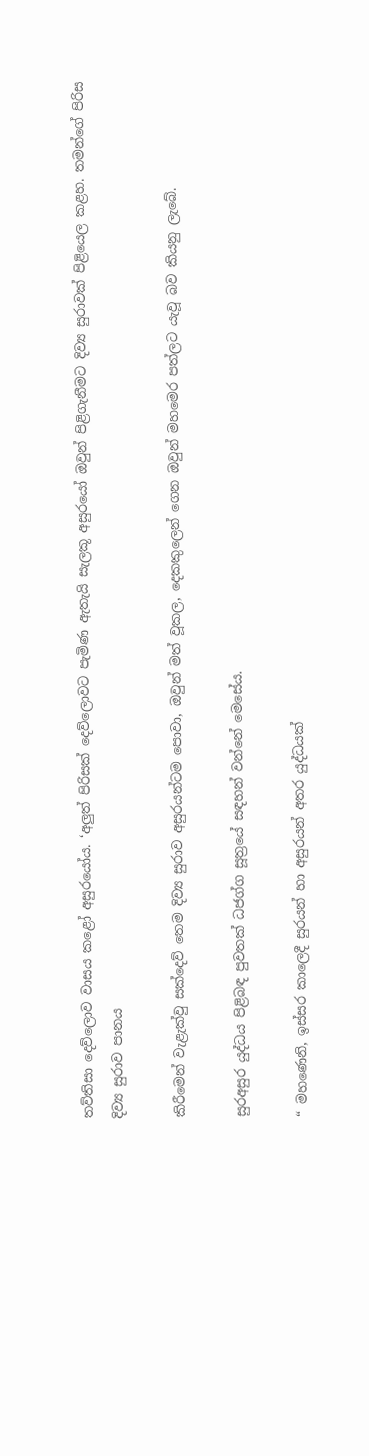තව්තිසා දෙව්ලොව වාසය කළෝ අසුරයෝය. ‘අලුත් පිරිසක් දෙව්ලොවට පැමිණ ඇතැයි සැලකූ අසුරයෝ ඔවුන් පිළිගැනීමට දිව්‍ය සුරාවක් පිළියෙල කළහ. තමන්ගේ පිරිස දිව්‍ය සුරාව පානය

කිරීමෙන් වැළැක්වු සක්දෙව් තෙම දිව්‍ය සුරාව අසුරයන්ටම පොවා, ඔවුන් මත් වූකල, දෙකකුලෙන් ගෙන ඔවුන් මහමෙර පත්ලට යැවූ බව කියනු ලැබේ.

සුරඅසුර යුද්ධය පිළිබඳ පුවතක් ධජග්ග සූත්‍රයේ සඳහන් වන්නේ මෙසේය.

“ මහණෙනි, ඉස්සර කාලෙදී සුරයන් හා අසුරයන් අතර යුද්ධයක්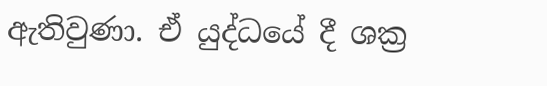ඇතිවුණා. ඒ යුද්ධයේ දී ශක්‍ර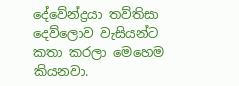දේවේන්ද්‍රයා තව්තිසා දෙව්ලොව වැසියන්ට කතා කරලා මෙහෙම කියනවා.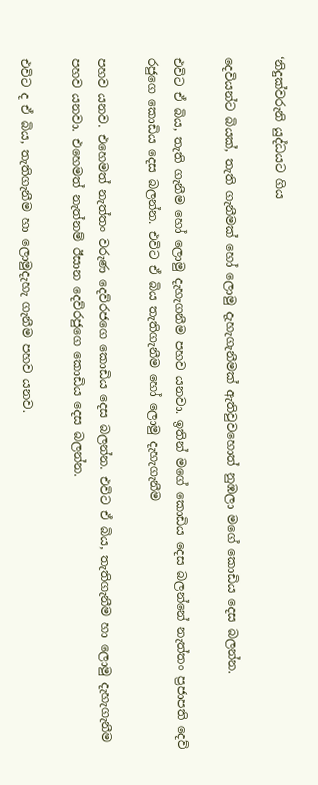‘නිදුක්වරුනි යුද්ධයට ගිය

දෙවියන්ට බියක්, තැති ගැනීමක් හෝ ලොමු දැහැගැනීමක් ඇතිවුවහොත් නුඹලා මගේ කොඩිය දෙස බලන්න.

එවිට ඒ බිය, තැති ගැනීම හෝ ලොමු දැහැගනීම පහව යනවා. ඉතින් මගේ කොඩිය දෙස බලන්නේ නැත්තං ප්‍රජාපති දෙව් රජුගෙ කොඩිය දෙස බලන්න. එවිට ඒ බිය තැතිගැනීම හෝ ලොමු දැහැගැනීම

පහව යනව. එහෙමත් නැත්තං වරුණ දෙව්රජගෙ කොඩිය දෙස බලන්න. එවිට ඒ බිය, තැතිගැනීම හා ලොමු දැහැගැනීම පහව යනවා. එහෙමත් නැත්නම් ඊසාන දෙව්රජුගෙ කොඩිය දෙස බලන්න.

එවිට ද ඒ බිය, තැතිගැනීම හා ලොමුදැහැ ගැනීම පහව යනව.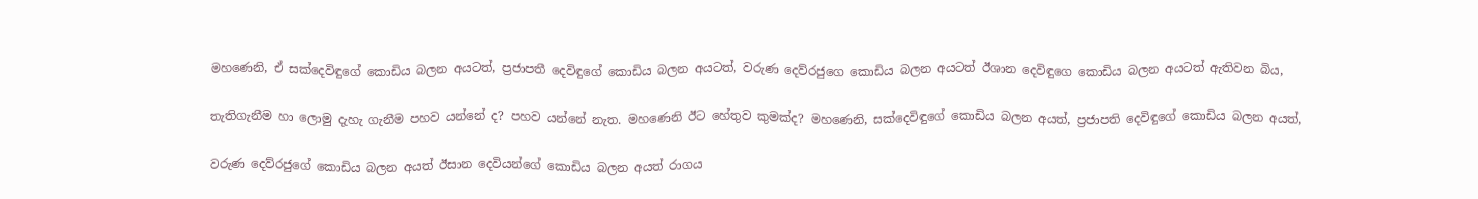මහණෙනි, ඒ සක්දෙවිඳුගේ කොඩිය බලන අයටත්, ප්‍රජාපතී දෙවිඳුගේ කොඩිය බලන අයටත්, වරුණ දෙව්රජුගෙ කොඩිය බලන අයටත් ඊශාන දෙවිඳුගෙ කොඩිය බලන අයටත් ඇතිවන බිය,

තැතිගැනීම හා ලොමු දැහැ ගැනීම පහව යන්නේ ද? පහව යන්නේ නැත. මහණෙනි ඊට හේතුව කුමක්ද? මහණෙනි, සක්දෙවිඳුගේ කොඩිය බලන අයත්, ප්‍රජාපති දෙවිඳුගේ කොඩිය බලන අයත්,

වරුණ දෙව්රජුගේ කොඩිය බලන අයත් ඊසාන දෙවියන්ගේ කොඩිය බලන අයත් රාගය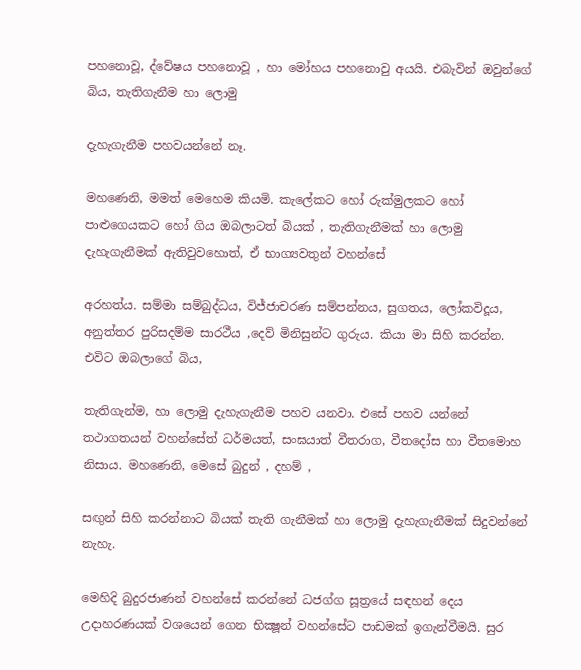පහනොවූ, ද්වේෂය පහනොවූ , හා මෝහය පහනොවු අයයි. එබැවින් ඔවුන්ගේ බිය, තැතිගැනීම හා ලොමු

දැහැගැනීම පහවයන්නේ නෑ.

මහණෙනි, මමත් මෙහෙම කියමි. කැලේකට හෝ රුක්මුලකට හෝ පාළුගෙයකට හෝ ගිය ඔබලාටත් බියක් , තැතිගැනීමක් හා ලොමු දැහැගැනීමක් ඇතිවුවහොත්, ඒ භාග්‍යවතුන් වහන්සේ

අරහත්ය. සම්මා සම්බුද්ධය, විජ්ජාචරණ සම්පන්නය, සුගතය, ලෝකවිදූය, අනුත්තර පුරිසදම්ම සාරථීය ,දෙව් මිනිසුන්ට ගුරුය. කියා මා සිහි කරන්න. එවිට ඔබලාගේ බිය,

තැතිගැන්ම, හා ලොමු දැහැගැනීම පහව යනවා. එසේ පහව යන්නේ තථාගතයන් වහන්සේත් ධර්මයත්, සංඝයාත් වීතරාග, වීතදෝස හා වීතමොහ නිසාය. මහණෙනි, මෙසේ බුදුන් , දහම් ,

සඟුන් සිහි කරන්නාට බියක් තැති ගැනීමක් හා ලොමු දැහැගැනීමක් සිදුවන්නේ නැහැ.

මෙහිදි බුදුරජාණන් වහන්සේ කරන්නේ ධජග්ග සූත්‍රයේ සඳහන් දෙය උදාහරණයක් වශයෙන් ගෙන භික්‍ෂූන් වහන්සේට පාඩමක් ඉගැන්වීමයි. සුර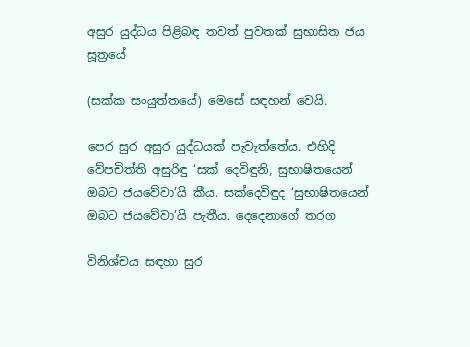අසුර යුද්ධය පිළිබඳ තවත් පුවතක් සුභාසිත ජය සූත්‍රයේ

(සක්ක සංයුත්තයේ) මෙසේ සඳහන් වෙයි.

පෙර සුර අසුර යුද්ධයක් පැවැත්තේය. එහිදි වේපචිත්ති අසුරිඳු ‘සක් දෙවිඳුනි, සුභාෂිතයෙන් ඔබට ජයවේවා’යි කීය. සක්දෙවිඳුද ‘සුභාෂිතයෙන් ඔබට ජයවේවා’යි පැතීය. දෙදෙනාගේ තරග

විනිශ්චය සඳහා සුර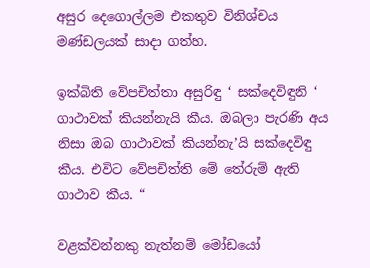අසුර දෙගොල්ලම එකතුව විනිශ්චය මණ්ඩලයක් සාදා ගත්හ.

ඉක්බිති වේපචිත්තා අසුරිඳු ‘ සක්දෙවිඳුනි ‘ ගාථාවක් කියන්නැයි කීය. ඔබලා පැරණි අය නිසා ඔබ ගාථාවක් කියන්නැ’යි සක්දෙවිඳු කීය. එවිට වේපචිත්ති මේ තේරුම් ඇති ගාථාව කීය. “

වළක්වන්නකු නැත්නම් මෝඩයෝ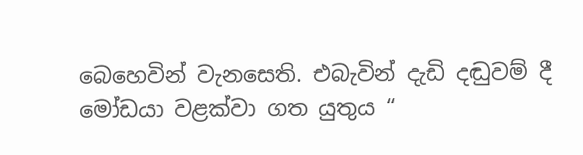බෙහෙවින් වැනසෙති. එබැවින් දැඩි දඬුවම් දී මෝඩයා වළක්වා ගත යුතුය “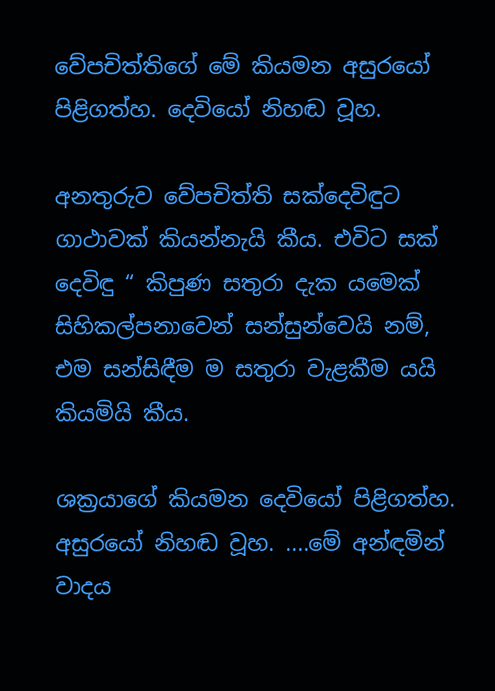වේපචිත්තිගේ මේ කියමන අසුරයෝ පිළිගත්හ. දෙවියෝ නිහඬ වූහ.

අනතුරුව වේපචිත්ති සක්දෙවිඳුට ගාථාවක් කියන්නැයි කීය. එවිට සක් දෙවිඳු “ කිපුණ සතුරා දැක යමෙක් සිහිකල්පනාවෙන් සන්සුන්වෙයි නම්, එම සන්සිඳීම ම සතුරා වැළකීම යයි කියමියි කීය.

ශක්‍රයාගේ කියමන දෙවියෝ පිළිගත්හ. අසුරයෝ නිහඬ වූහ. ....මේ අන්ඳමින් වාදය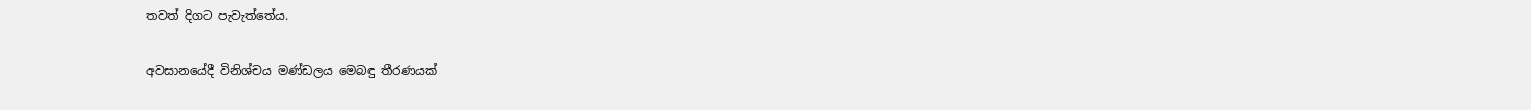තවත් දිගට පැවැත්තේය.

අවසානයේදී විනිශ්චය මණ්ඩලය මෙබඳු තීරණයක්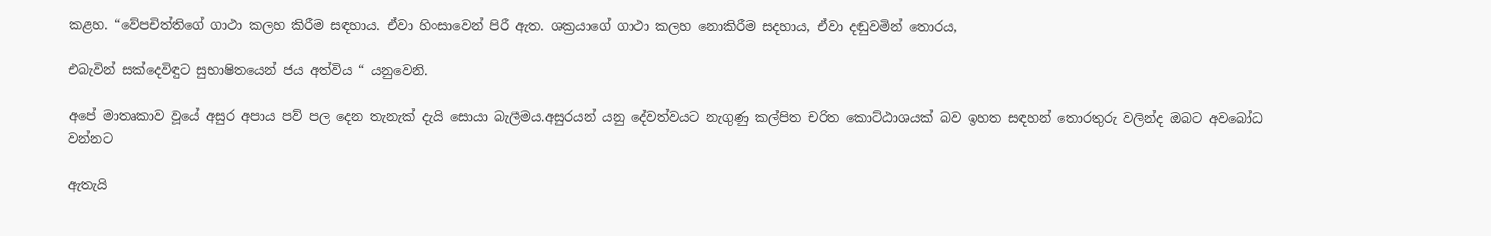කළහ. “වේපචිත්තිගේ ගාථා කලහ කිරීම සඳහාය. ඒවා හිංසාවෙන් පිරී ඇත. ශක්‍රයාගේ ගාථා කලහ නොකිරීම සදහාය, ඒවා දඬුවමින් තොරය,

එබැවින් සක්දෙවිඳුට සුභාෂිතයෙන් ජය අත්විය “ යනුවෙනි.

අපේ මාතෘකාව වූයේ අසුර අපාය පව් පල දෙන තැනැක් දැයි සොයා බැලීමය.අසුරයන් යනු දේවත්වයට නැගුණු කල්පිත චරිත කොට්ඨාශයක් බව ඉහත සඳහන් තොරතුරු වලින්ද ඔබට අවබෝධ වන්නට

ඇතැයි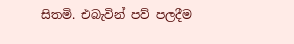සිතමි. එබැවින් පව් පලදීම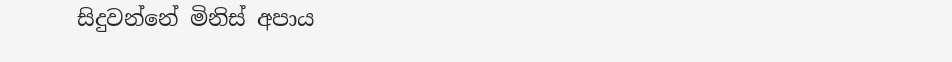සිදුවන්නේ මිනිස් අපාය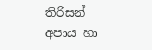තිරිසන් අපාය හා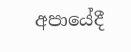අපායේදී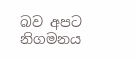බව අපට නිගමනය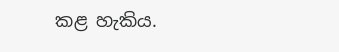කළ හැකිය.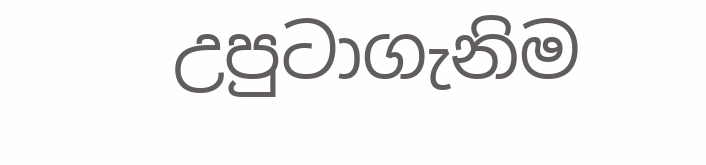උපුටාගැනිම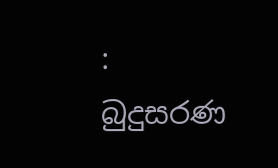: බුදුසරණ